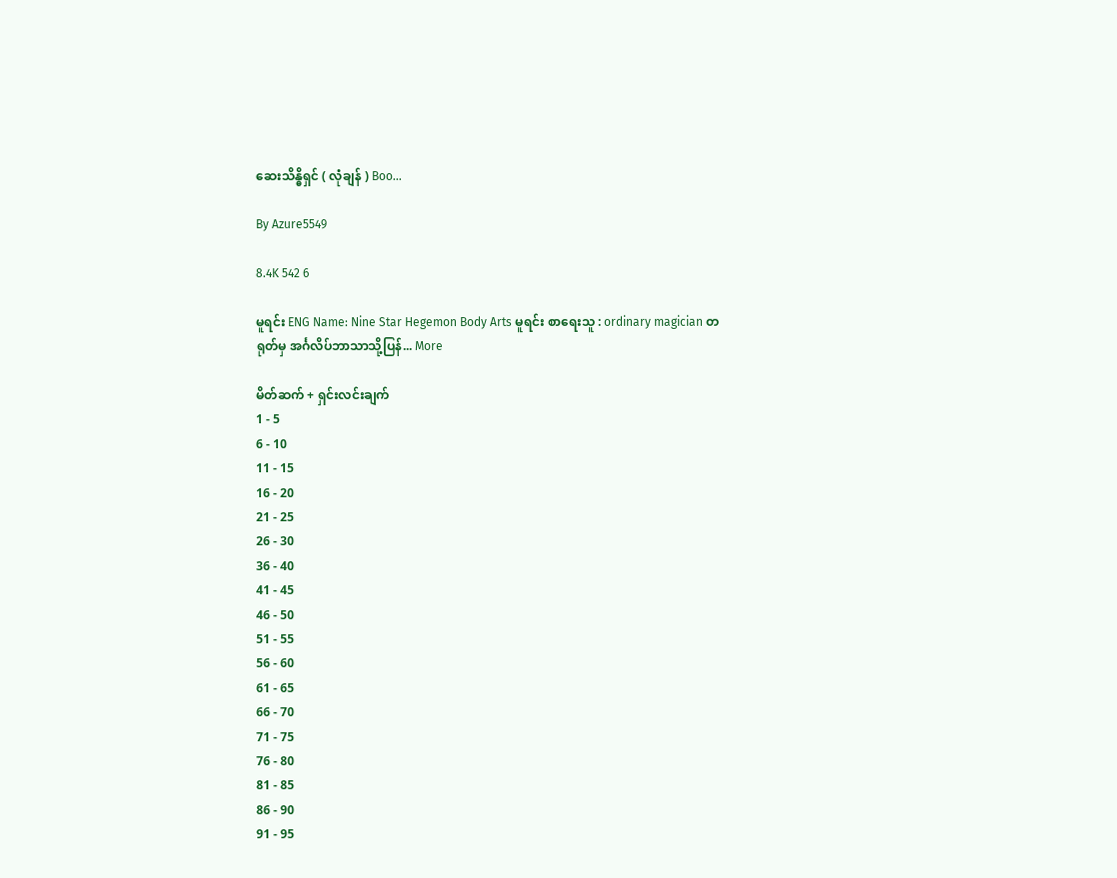ဆေးသိန္ဓိရှင် ( လုံချန် ) Boo...

By Azure5549

8.4K 542 6

မူရင်း ENG Name: Nine Star Hegemon Body Arts မူရင်း စာရေးသူ : ordinary magician တရုတ်မှ အင်္ဂလိပ်ဘာသာသို့ပြန်... More

မိတ်ဆက် + ရှင်းလင်းချက်
1 - 5
6 - 10
11 - 15
16 - 20
21 - 25
26 - 30
36 - 40
41 - 45
46 - 50
51 - 55
56 - 60
61 - 65
66 - 70
71 - 75
76 - 80
81 - 85
86 - 90
91 - 95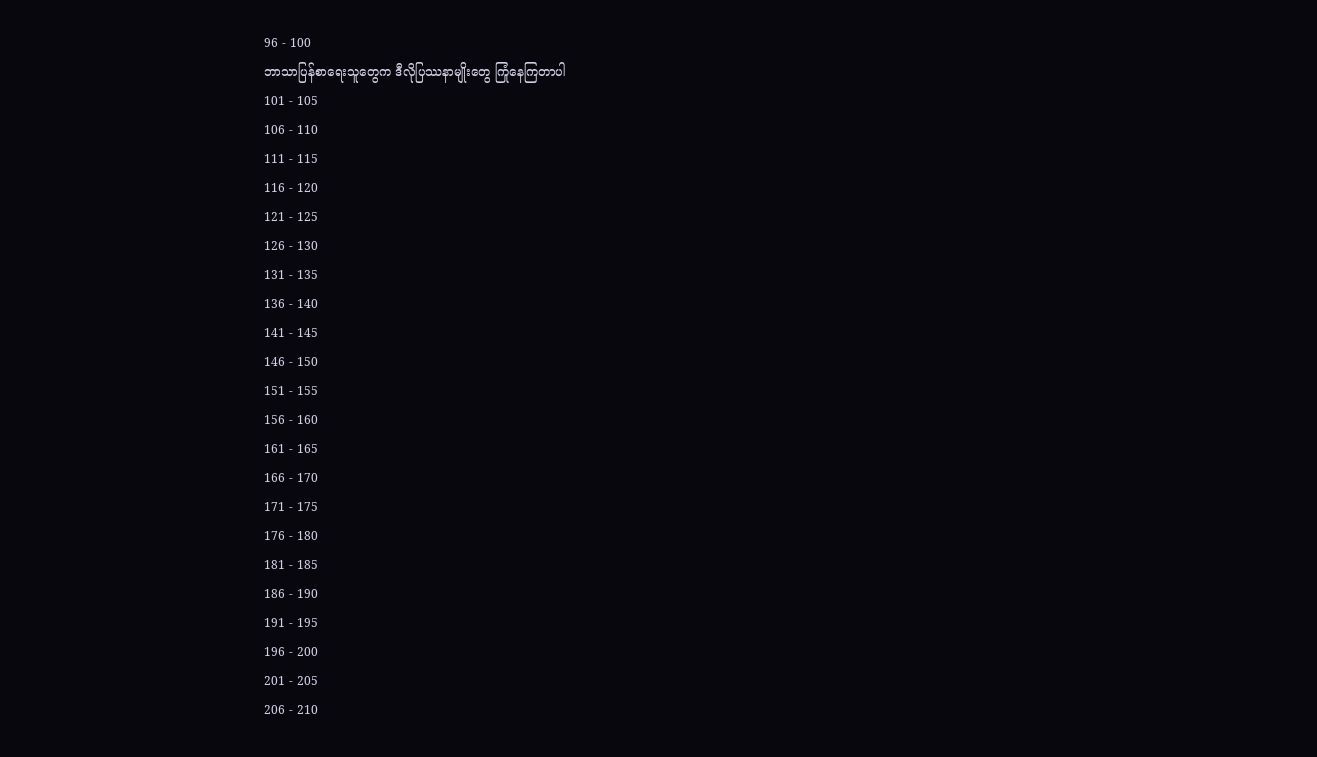96 - 100
ဘာသာပြန်စာရေးသူတွေက ဒီလိုပြဿနာမျိုးတွေ ကြုံနေကြတာပါ
101 - 105
106 - 110
111 - 115
116 - 120
121 - 125
126 - 130
131 - 135
136 - 140
141 - 145
146 - 150
151 - 155
156 - 160
161 - 165
166 - 170
171 - 175
176 - 180
181 - 185
186 - 190
191 - 195
196 - 200
201 - 205
206 - 210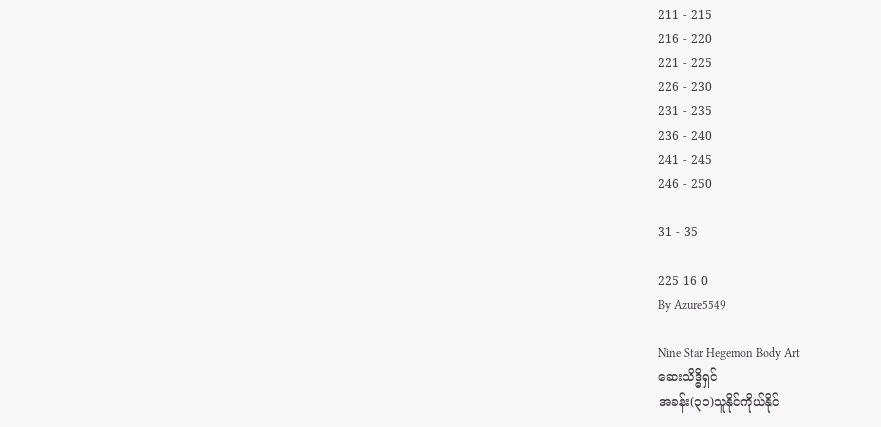211 - 215
216 - 220
221 - 225
226 - 230
231 - 235
236 - 240
241 - 245
246 - 250

31 - 35

225 16 0
By Azure5549

Nine Star Hegemon Body Art
ဆေးသိဒ္ဓိရှင်
အခန်း(၃၁)သူနိုင်ကိုယ်နိုင်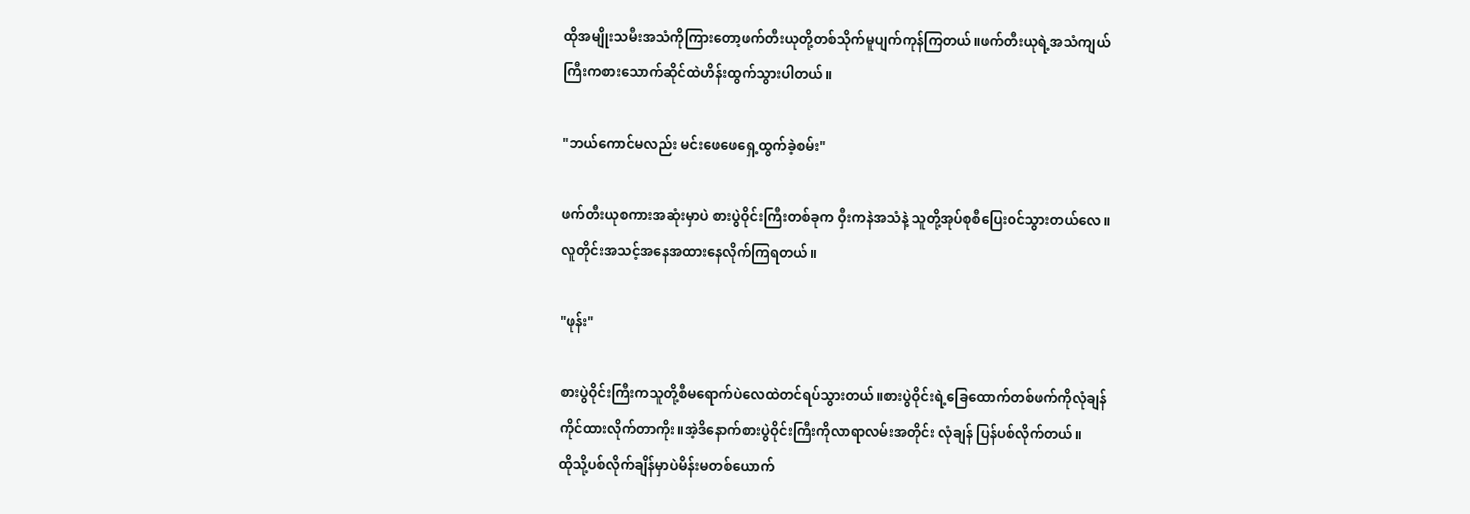ထိုအမျိုးသမီးအသံကိုကြားတော့ဖက်တီးယုတို့တစ်သိုက်မူပျက်ကုန်ကြတယ်။ဖက်တီးယုရဲ့အသံကျယ်
ကြီးကစားသောက်ဆိုင်ထဲဟိန်းထွက်သွားပါတယ်။

"ဘယ်ကောင်မလည်း မင်းဖေဖေရှေ့ထွက်ခဲ့စမ်း"

ဖက်တီးယုစကားအဆုံးမှာပဲ စားပွဲဝိုင်းကြီးတစ်ခုက ဝှီးကနဲအသံနဲ့ သူတို့အုပ်စုစီပြေး၀င်သွားတယ်လေ။
လူတိုင်းအသင့်အနေအထားနေလိုက်ကြရတယ်။

"ဖုန်း"

စားပွဲဝိုင်းကြီးကသူတို့စီမရောက်ပဲလေထဲတင်ရပ်သွားတယ်။စားပွဲဝိုင်းရဲ့ခြေထောက်တစ်ဖက်ကိုလုံချန်
ကိုင်ထားလိုက်တာကိုး။အဲ့ဒိနောက်စားပွဲဝိုင်းကြီးကိုလာရာလမ်းအတိုင်း လုံချန် ပြန်ပစ်လိုက်တယ်။
ထိုသို့ပစ်လိုက်ချိန်မှာပဲမိန်းမတစ်ယောက်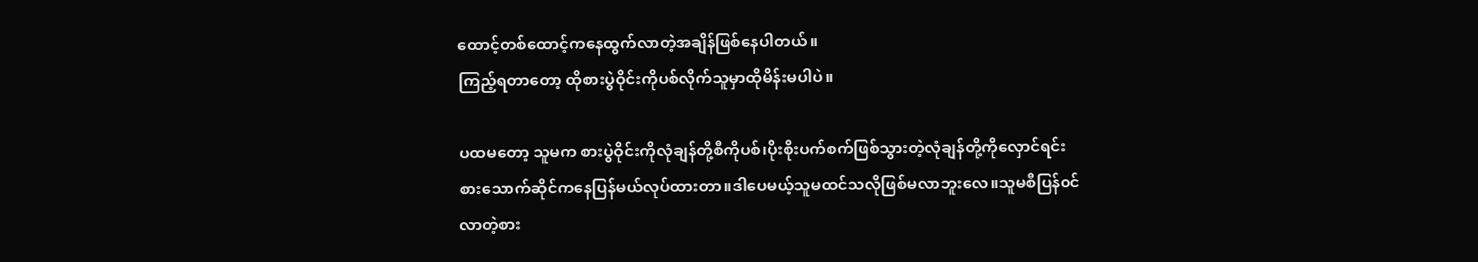ထောင့်တစ်ထောင့်ကနေထွက်လာတဲ့အချိန်ဖြစ်နေပါတယ်။
ကြည့်ရတာတော့ ထိုစားပွဲဝိုင်းကိုပစ်လိုက်သူမှာထိုမိန်းမပါပဲ။

ပထမတော့ သူမက စားပွဲဝိုင်းကိုလုံချန်တို့စီကိုပစ်၊ပိုးစိုးပက်စက်ဖြစ်သွားတဲ့လုံချန်တို့ကိုလှောင်ရင်း
စားသောက်ဆိုင်ကနေပြန်မယ်လုပ်ထားတာ။ဒါပေမယ့်သူမထင်သလိုဖြစ်မလာဘူးလေ။သူမစီပြန်၀င်
လာတဲ့စား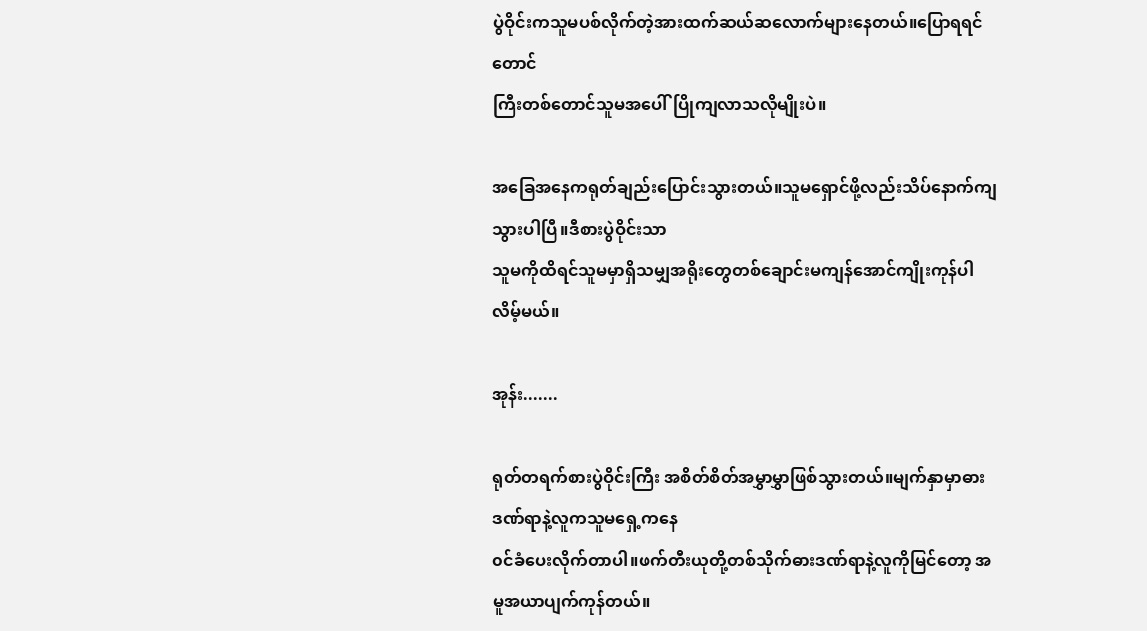ပွဲဝိုင်းကသူမပစ်လိုက်တဲ့အားထက်ဆယ်ဆလောက်များနေတယ်။ပြောရရင်တောင်
ကြီးတစ်တောင်သူမအပေါ်ပြိုကျလာသလိုမျိုးပဲ။

အခြေအနေကရုတ်ချည်းပြောင်းသွားတယ်။သူမရှောင်ဖို့လည်းသိပ်နောက်ကျသွားပါပြီ။ဒီစားပွဲဝိုင်းသာ
သူမကိုထိရင်သူမမှာရှိသမျှအရိုးတွေတစ်ချောင်းမကျန်အောင်ကျိုးကုန်ပါလိမ့်မယ်။

အုန်း.......

ရုတ်တရက်စားပွဲဝိုင်းကြီး အစိတ်စိတ်အမွှာမွှာဖြစ်သွားတယ်။မျက်နှာမှာဓားဒဏ်ရာနဲ့လူကသူမရှေ့ကနေ
၀င်ခံပေးလိုက်တာပါ။ဖက်တီးယုတို့တစ်သိုက်ဓားဒဏ်ရာနဲ့လူကိုမြင်တော့ အမူအယာပျက်ကုန်တယ်။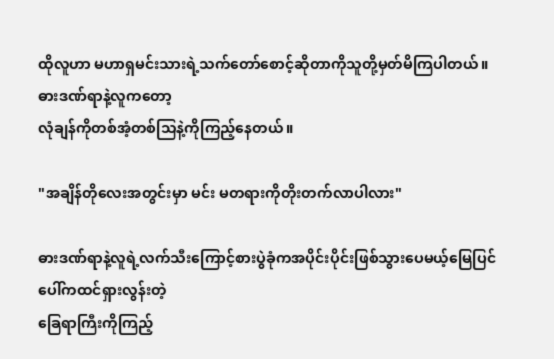ထိုလူဟာ မဟာရှမင်းသားရဲ့သက်တော်စောင့်ဆိုတာကိုသူတို့မှတ်မိကြပါတယ်။ဓားဒဏ်ရာနဲ့လူကတော့
လုံချန်ကိုတစ်အံ့တစ်သြနဲ့ကိုကြည့်နေတယ်။

"အချိန်တိုလေးအတွင်းမှာ မင်း မတရားကိုတိုးတက်လာပါလား"

ဓားဒဏ်ရာနဲ့လူရဲ့လက်သီးကြောင့်စားပွဲခုံကအပိုင်းပိုင်းဖြစ်သွားပေမယ့်မြေပြင်ပေါ်ကထင်ရှားလွန်းတဲ့
ခြေရာကြီးကိုကြည့်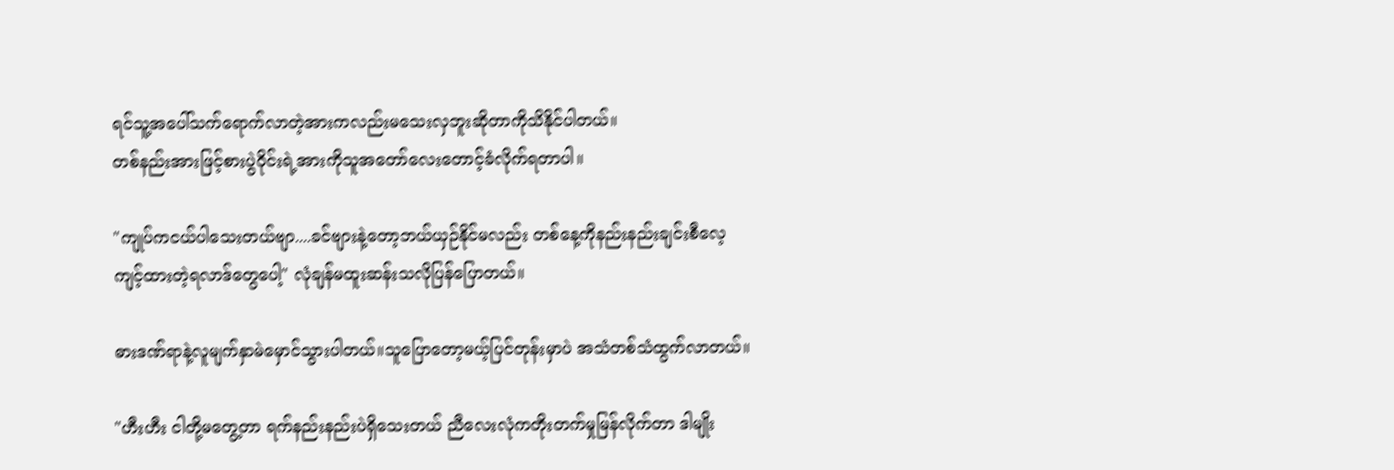ရင်သူ့အပေါ်သက်ရောက်လာတဲ့အားကလည်းမသေးလှဘူးဆိုတာကိုသိနိုင်ပါတယ်။
တစ်နည်းအားဖြင့်စားပွဲဝိုင်းရဲ့အားကိုသူအတော်လေးတောင့်ခံလိုက်ရတာပါ။

"ကျုပ်ကငယ်ပါသေးတယ်ဗျာ....ခင်ဗျားနဲ့တော့ဘယ်ယှဉ်နိုင်မလည်း တစ်နေ့ကိုနည်းနည်းချင်းစီလေ့
ကျင့်ထားတဲ့ရလာဒ်တွေပေါ့" လုံချန်မထူးဆန်းသလိုပြန်ပြောတယ်။

ဓားဒဏ်ရာနဲ့လူမျက်နှာမဲမှောင်သွားပါတယ်။သူပြောတော့မယ့်ပြင်တုန်းမှာပဲ အသံတစ်သံထွက်လာတယ်။

"ဟီးဟီး ငါတို့မတွေ့တာ ရက်နည်းနည်းပဲရှိသေးတယ် ညီလေးလုံကတိုးတက်မှုမြန်လိုက်တာ ဒါမျိုး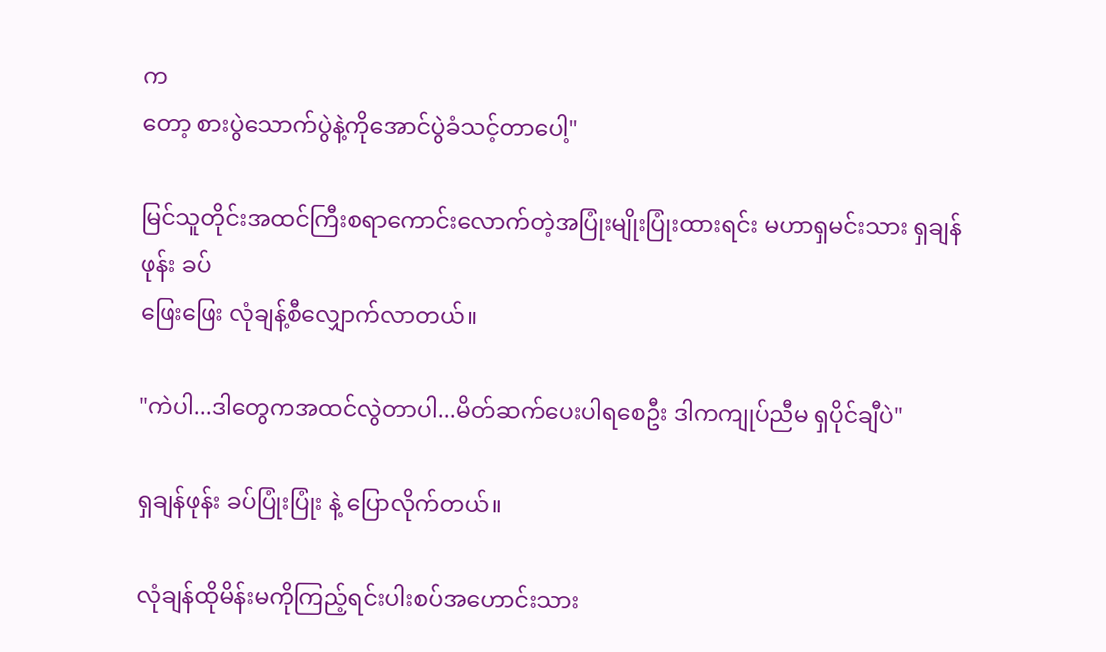က
တော့ စားပွဲသောက်ပွဲနဲ့ကိုအောင်ပွဲခံသင့်တာပေါ့"

မြင်သူတိုင်းအထင်ကြီးစရာကောင်းလောက်တဲ့အပြုံးမျိုးပြုံးထားရင်း မဟာရှမင်းသား ရှချန်ဖုန်း ခပ်
ဖြေးဖြေး လုံချန့်စီလျှောက်လာတယ်။

"ကဲပါ...ဒါတွေကအထင်လွဲတာပါ...မိတ်ဆက်ပေးပါရစေဦး ဒါကကျုပ်ညီမ ရှပိုင်ချီပဲ"

ရှချန်ဖုန်း ခပ်ပြုံးပြုံး နဲ့ ပြောလိုက်တယ်။

လုံချန်ထိုမိန်းမကိုကြည့်ရင်းပါးစပ်အဟောင်းသား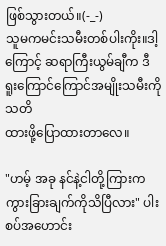ဖြစ်သွားတယ်။(-_-)
သူမကမင်းသမီးတစ်ပါးကိုး။ဒါ့ကြောင့် ဆရာကြီးယွမ်ချီက ဒီ ရူးကြောင်ကြောင်အမျိုးသမီးကိုသတိ
ထားဖို့ပြောထားတာလေ။

"ဟမ့် အခု နင်နဲ့ငါတို့ကြားကကွားခြားချက်ကိုသိပြီလား" ပါးစပ်အဟောင်း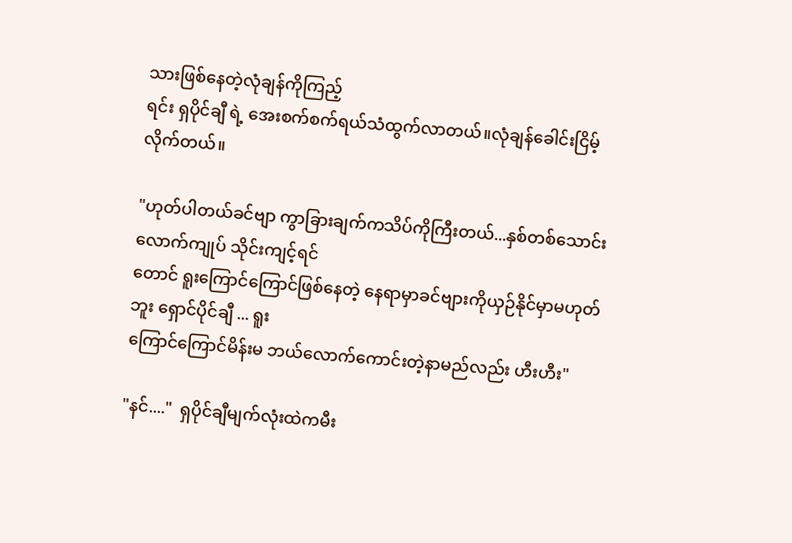သားဖြစ်နေတဲ့လုံချန်ကိုကြည့်
ရင်း ရှပိုင်ချီ ရဲ့ အေးစက်စက်ရယ်သံထွက်လာတယ်။လုံချန်ခေါင်းငြိမ့်လိုက်တယ်။

"ဟုတ်ပါတယ်ခင်ဗျာ ကွာခြားချက်ကသိပ်ကိုကြီးတယ်...နှစ်တစ်သောင်းလောက်ကျုပ် သိုင်းကျင့်ရင်
တောင် ရူးကြောင်ကြောင်ဖြစ်နေတဲ့ နေရာမှာခင်ဗျားကိုယှဉ်နိုင်မှာမဟုတ်ဘူး ရှောင်ပိုင်ချီ ... ရူး
ကြောင်ကြောင်မိန်းမ ဘယ်လောက်ကောင်းတဲ့နာမည်လည်း ဟီးဟီး"

"နင်...."  ရှပိုင်ချီမျက်လုံးထဲကမီး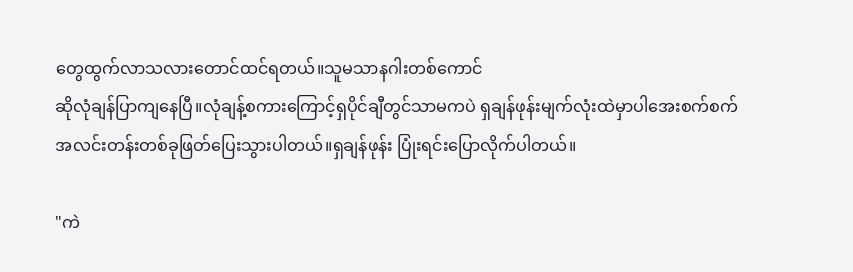တွေထွက်လာသလားတောင်ထင်ရတယ်။သူမသာနဂါးတစ်ကောင်
ဆိုလုံချန်ပြာကျနေပြီ။လုံချန့်စကားကြောင့်ရှပိုင်ချီတွင်သာမကပဲ ရှချန်ဖုန်းမျက်လုံးထဲမှာပါအေးစက်စက်
အလင်းတန်းတစ်ခုဖြတ်ပြေးသွားပါတယ်။ရှချန်ဖုန်း ပြုံးရင်းပြောလိုက်ပါတယ်။

"ကဲ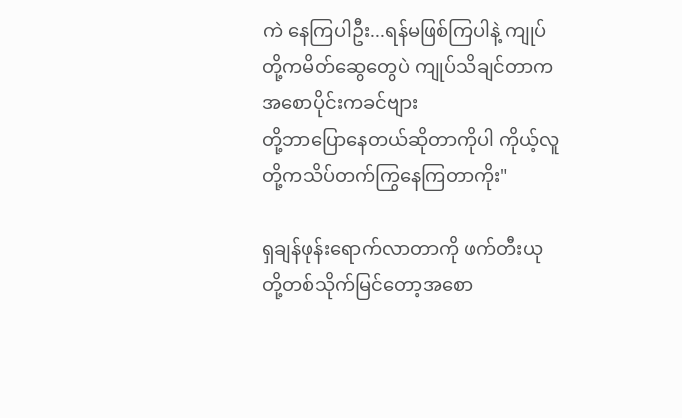ကဲ နေကြပါဦး...ရန်မဖြစ်ကြပါနဲ့ ကျုပ်တို့ကမိတ်ဆွေတွေပဲ ကျုပ်သိချင်တာက အစောပိုင်းကခင်ဗျား
တို့ဘာပြောနေတယ်ဆိုတာကိုပါ ကိုယ့်လူတို့ကသိပ်တက်ကြွနေကြတာကိုး"

ရှချန်ဖုန်းရောက်လာတာကို ဖက်တီးယုတို့တစ်သိုက်မြင်တော့အစော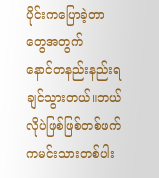ပိုင်းကပြောခဲ့တာတွေအတွက်
နောင်တနည်းနည်းရချင်သွားတယ်။ဘယ်လိုပဲဖြစ်ဖြစ်တစ်ဖက်ကမင်းသားတစ်ပါး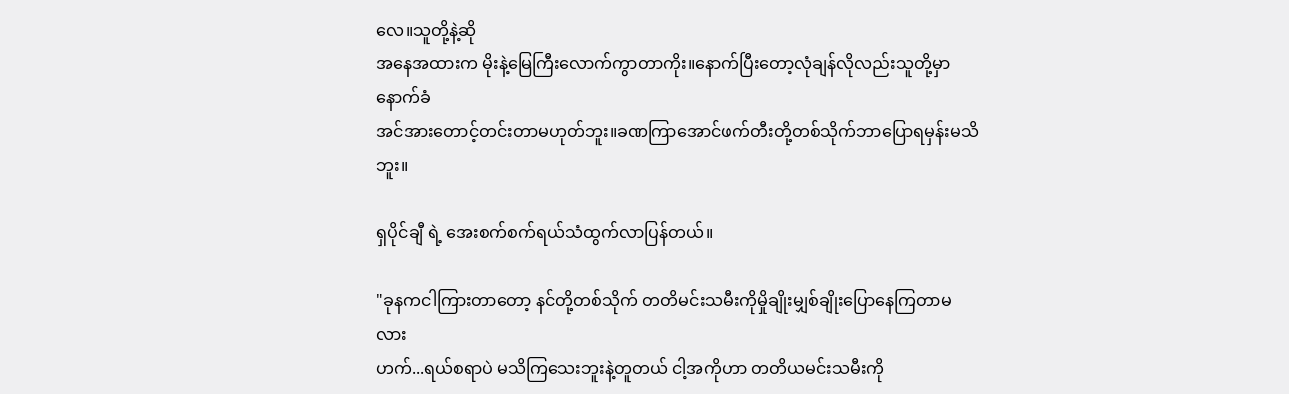လေ။သူတို့နဲ့ဆို
အနေအထားက မိုးနဲ့မြေကြီးလောက်ကွာတာကိုး။နောက်ပြီးတော့လုံချန်လိုလည်းသူတို့မှာနောက်ခံ
အင်အားတောင့်တင်းတာမဟုတ်ဘူး။ခဏကြာအောင်ဖက်တီးတို့တစ်သိုက်ဘာပြောရမှန်းမသိဘူး။

ရှပိုင်ချီ ရဲ့ အေးစက်စက်ရယ်သံထွက်လာပြန်တယ်။

"ခုနကငါကြားတာတော့ နင်တို့တစ်သိုက် တတိမင်းသမီးကိုမှိုချိုးမျှစ်ချိုးပြောနေကြတာမလား
ဟက်...ရယ်စရာပဲ မသိကြသေးဘူးနဲ့တူတယ် ငါ့အကိုဟာ တတိယမင်းသမီးကို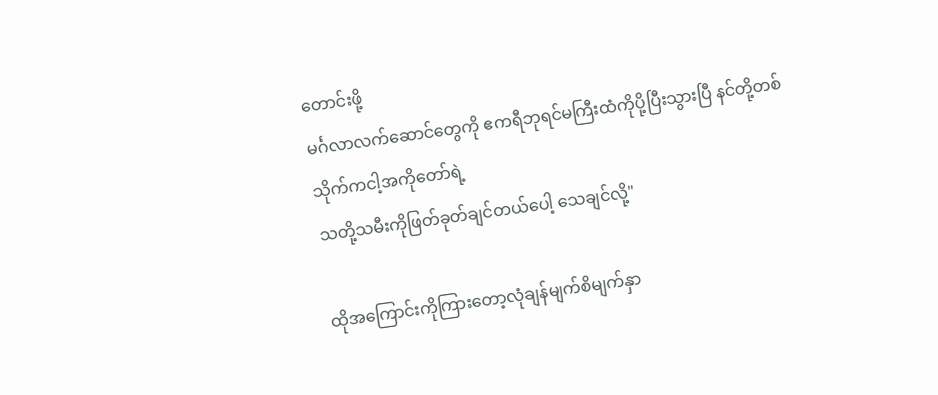တောင်းဖို့
မင်္ဂလာလက်ဆောင်တွေကို ဧကရီဘုရင်မကြီးထံကိုပို့ပြီးသွားပြီ နင်တို့တစ်သိုက်ကငါ့အကိုတော်ရဲ့
သတို့သမီးကိုဖြတ်ခုတ်ချင်တယ်ပေါ့ သေချင်လို့"

ထိုအကြောင်းကိုကြားတော့လုံချန်မျက်စိမျက်နှာ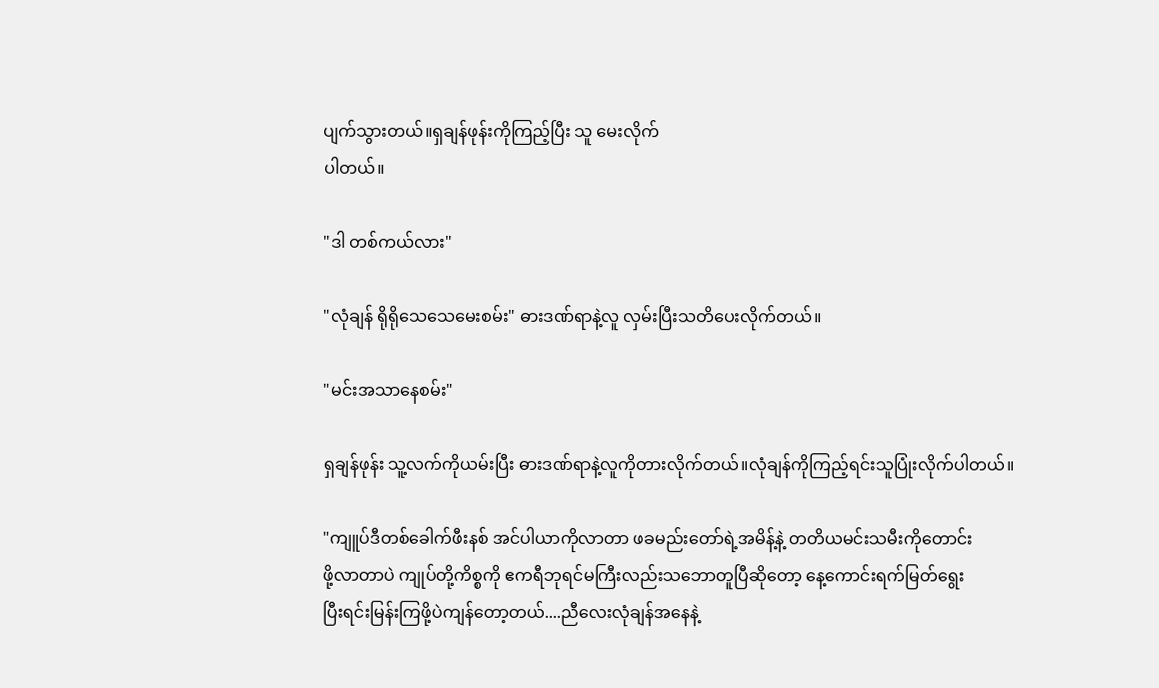ပျက်သွားတယ်။ရှချန်ဖုန်းကိုကြည့်ပြီး သူ မေးလိုက်
ပါတယ်။

"ဒါ တစ်ကယ်လား"

"လုံချန် ရိုရိုသေသေမေးစမ်း" ဓားဒဏ်ရာနဲ့လူ လှမ်းပြီးသတိပေးလိုက်တယ်။

"မင်းအသာနေစမ်း"

ရှချန်ဖုန်း သူ့လက်ကိုယမ်းပြီး ဓားဒဏ်ရာနဲ့လူကိုတားလိုက်တယ်။လုံချန်ကိုကြည့်ရင်းသူပြုံးလိုက်ပါတယ်။

"ကျူပ်ဒီတစ်ခေါက်ဖီးနစ် အင်ပါယာကိုလာတာ ဖခမည်းတော်ရဲ့အမိန့်နဲ့ တတိယမင်းသမီးကိုတောင်း
ဖို့လာတာပဲ ကျုပ်တို့ကိစ္စကို ဧကရီဘုရင်မကြီးလည်းသဘောတူပြီဆိုတော့ နေ့ကောင်းရက်မြတ်ရွေး
ပြီးရင်းမြန်းကြဖို့ပဲကျန်တော့တယ်....ညီလေးလုံချန်အနေနဲ့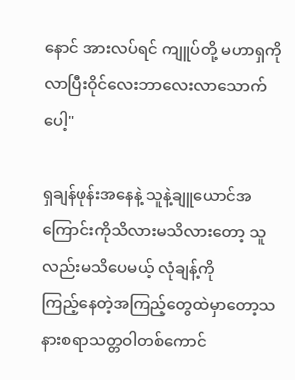နောင် အားလပ်ရင် ကျူပ်တို့ မဟာရှကို
လာပြီးဝိုင်လေးဘာလေးလာသောက်ပေါ့"

ရှချန်ဖုန်းအနေနဲ့ သူနဲ့ချူယောင်အကြောင်းကိုသိလားမသိလားတော့ သူလည်းမသိပေမယ့် လုံချန့်ကို
ကြည့်နေတဲ့အကြည့်တွေထဲမှာတော့သနားစရာသတ္တဝါတစ်ကောင်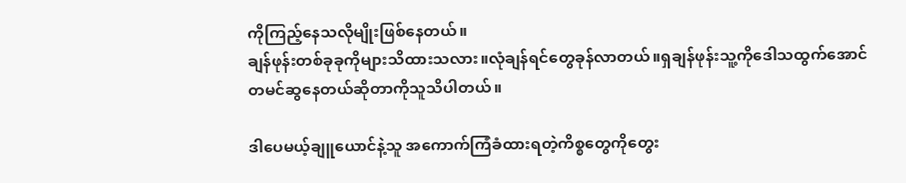ကိုကြည့်နေသလိုမျိုးဖြစ်နေတယ်။
ချန်ဖုန်းတစ်ခုခုကိုများသိထားသလား။လုံချန်ရင်တွေခုန်လာတယ်။ရှချန်ဖုန်းသူ့ကိုဒေါသထွက်အောင်
တမင်ဆွနေတယ်ဆိုတာကိုသူသိပါတယ်။

ဒါပေမယ့်ချူယောင်နဲ့သူ အကောက်ကြံခံထားရတဲ့ကိစ္စတွေကိုတွေး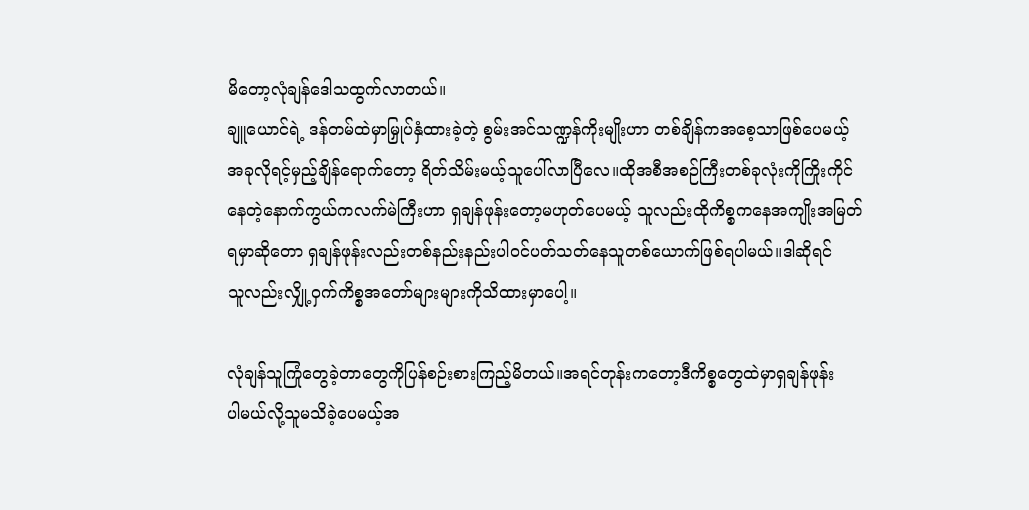မိတော့လုံချန်ဒေါသထွက်လာတယ်။
ချူယောင်ရဲ့ ဒန်တမ်ထဲမှာမြှုပ်နှံထားခဲ့တဲ့ စွမ်းအင်သဏ္ဍန်ကိုးမျိုးဟာ တစ်ချိန်ကအစေ့သာဖြစ်ပေမယ့်
အခုလိုရင့်မှည့်ချိန်ရောက်တော့ ရိတ်သိမ်းမယ့်သူပေါ်လာပြီလေ။ထိုအစီအစဉ်ကြီးတစ်ခုလုံးကိုကြိုးကိုင်
နေတဲ့နောက်ကွယ်ကလက်မဲကြီးဟာ ရှချန်ဖုန်းတော့မဟုတ်ပေမယ့် သူလည်းထိုကိစ္စကနေအကျိုးအမြတ်
ရမှာဆိုတော ရှချန်ဖုန်းလည်းတစ်နည်းနည်းပါ၀င်ပတ်သတ်နေသူတစ်ယောက်ဖြစ်ရပါမယ်။ဒါဆိုရင်
သူလည်းလျှို့ဝှက်ကိစ္စအတော်များများကိုသိထားမှာပေါ့။

လုံချန်သူကြုံတွေခဲ့တာတွေကိုပြန်စဉ်းစားကြည့်မိတယ်။အရင်တုန်းကတော့ဒီကိစ္စတွေထဲမှာရှချန်ဖုန်း
ပါမယ်လို့သူမသိခဲ့ပေမယ့်အ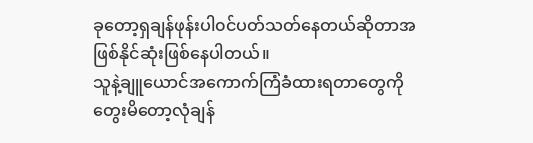ခုတော့ရှချန်ဖုန်းပါ၀င်ပတ်သတ်နေတယ်ဆိုတာအဖြစ်နိုင်ဆုံးဖြစ်နေပါတယ်။
သူနဲ့ချူယောင်အကောက်ကြံခံထားရတာတွေကိုတွေးမိတော့လုံချန်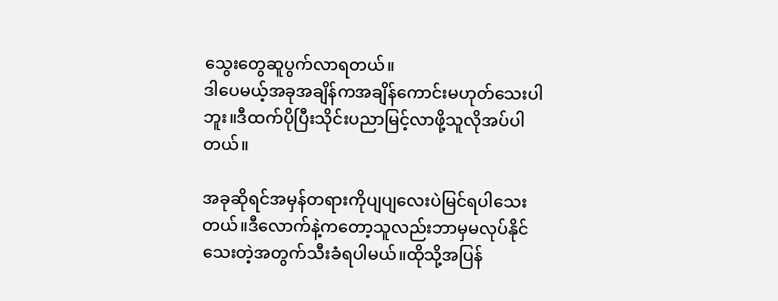သွေးတွေဆူပွက်လာရတယ်။
ဒါပေမယ့်အခုအချိန်ကအချိန်ကောင်းမဟုတ်သေးပါဘူး။ဒီထက်ပိုပြီးသိုင်းပညာမြင့်လာဖို့သူလိုအပ်ပါတယ်။

အခုဆိုရင်အမှန်တရားကိုပျပျလေးပဲမြင်ရပါသေးတယ်။ဒီလောက်နဲ့ကတော့သူလည်းဘာမှမလုပ်နိုင်
သေးတဲ့အတွက်သီးခံရပါမယ်။ထိုသို့အပြန်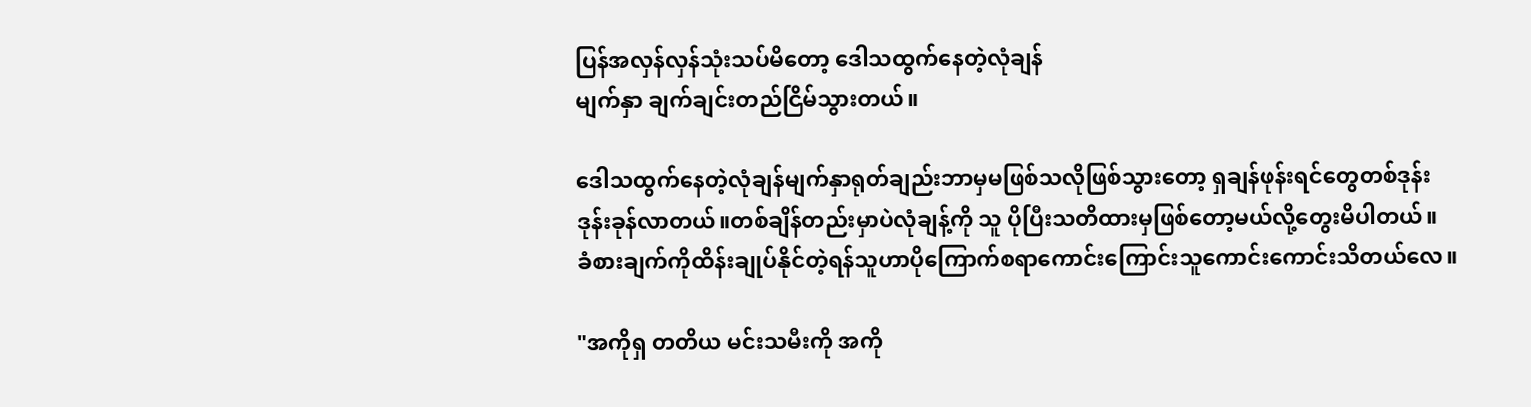ပြန်အလှန်လှန်သုံးသပ်မိတော့ ဒေါသထွက်နေတဲ့လုံချန်
မျက်နှာ ချက်ချင်းတည်ငြိမ်သွားတယ်။

ဒေါသထွက်နေတဲ့လုံချန်မျက်နှာရုတ်ချည်းဘာမှမဖြစ်သလိုဖြစ်သွားတော့ ရှချန်ဖုန်းရင်တွေတစ်ဒုန်း
ဒုန်းခုန်လာတယ်။တစ်ချိန်တည်းမှာပဲလုံချန့်ကို သူ ပိုပြီးသတိထားမှဖြစ်တော့မယ်လို့တွေးမိပါတယ်။
ခံစားချက်ကိုထိန်းချုပ်နိုင်တဲ့ရန်သူဟာပိုကြောက်စရာကောင်းကြောင်းသူကောင်းကောင်းသိတယ်လေ။

"အကိုရှ တတိယ မင်းသမီးကို အကို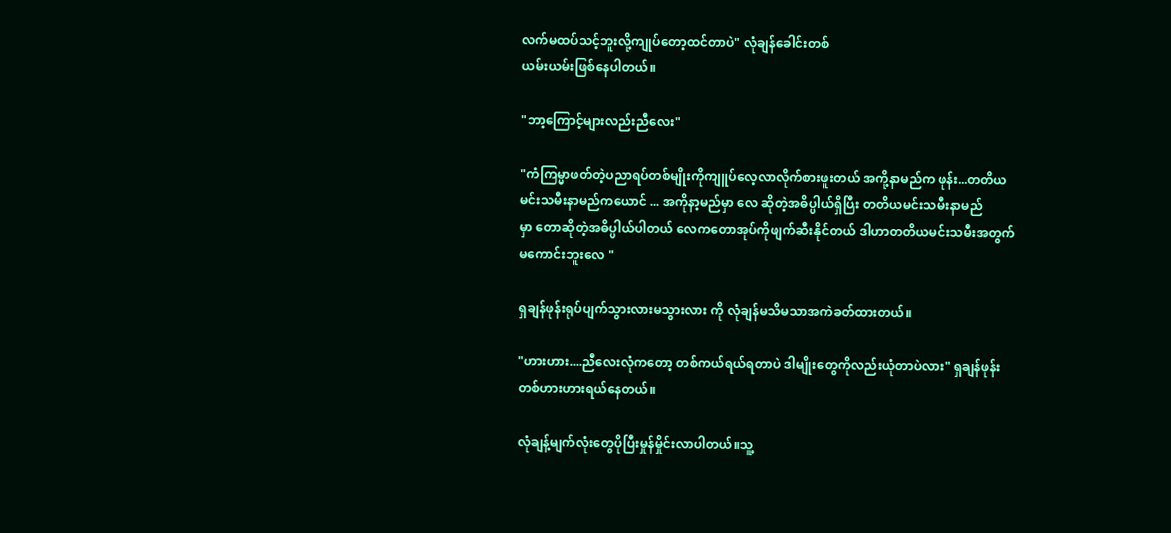လက်မထပ်သင့်ဘူးလို့ကျုပ်တော့ထင်တာပဲ" လုံချန်ခေါင်းတစ်
ယမ်းယမ်းဖြစ်နေပါတယ်။

"ဘာ့ကြောင့်များလည်းညီလေး"

"ကံကြမ္မာဖတ်တဲ့ပညာရပ်တစ်မျိုးကိုကျူပ်လေ့လာလိုက်စားဖူးတယ် အကို့နာမည်က ဖုန်း...တတိယ
မင်းသမီးနာမည်ကယောင် ... အကိုနာ့မည်မှာ လေ ဆိုတဲ့အဓိပ္ပါယ်ရှိပြီး တတိယမင်းသမီးနာမည်
မှာ တောဆိုတဲ့အဓိပ္ပါယ်ပါတယ် လေကတောအုပ်ကိုဖျက်ဆီးနိုင်တယ် ဒါဟာတတိယမင်းသမီးအတွက်
မကောင်းဘူးလေ "

ရှချန်ဖုန်းရုပ်ပျက်သွားလားမသွားလား ကို လုံချန်မသိမသာအကဲခတ်ထားတယ်။

"ဟားဟား....ညီလေးလုံကတော့ တစ်ကယ်ရယ်ရတာပဲ ဒါမျိုးတွေကိုလည်းယုံတာပဲလား" ရှချန်ဖုန်း
တစ်ဟားဟားရယ်နေတယ်။

လုံချန့်မျက်လုံးတွေပိုပြီးမှုန်မှိုင်းလာပါတယ်။သူ့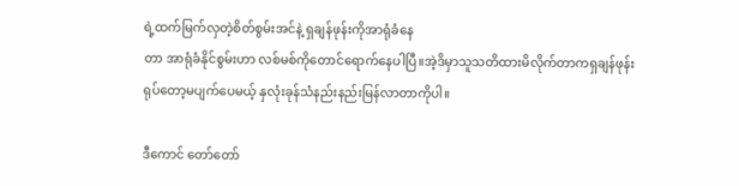ရဲ့ထက်မြက်လှတဲ့စိတ်စွမ်းအင်နဲ့ ရှချန်ဖုန်းကိုအာရုံခံနေ
တာ အာရုံခံနိုင်စွမ်းဟာ လစ်မစ်ကိုတောင်ရောက်နေပါပြီ။အဲ့ဒိမှာသူသတိထားမိလိုက်တာကရှချန်ဖုန်း
ရုပ်တော့မပျက်ပေမယ့် နှလုံးခုန်သံနည်းနည်းမြန်လာတာကိုပါ။

ဒီကောင် တော်တော်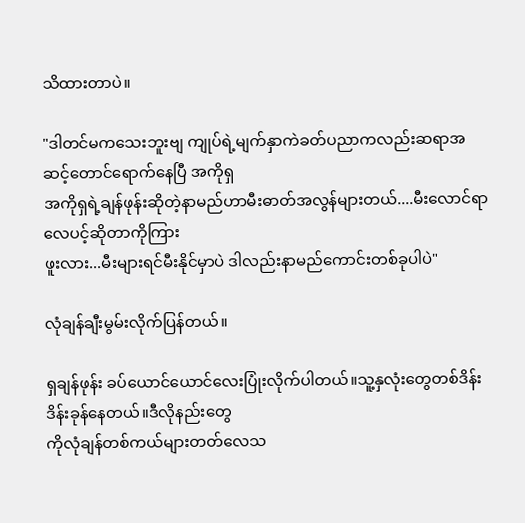သိထားတာပဲ။

"ဒါတင်မကသေးဘူးဗျ ကျုပ်ရဲ့မျက်နှာကဲခတ်ပညာကလည်းဆရာအဆင့်တောင်ရောက်နေပြီ အကိုရှ
အကိုရှရဲ့ချန်ဖုန်းဆိုတဲ့နာမည်ဟာမီးဓာတ်အလွန်များတယ်....မီးလောင်ရာလေပင့်ဆိုတာကိုကြား
ဖူးလား...မီးများရင်မီးနိုင်မှာပဲ ဒါလည်းနာမည်ကောင်းတစ်ခုပါပဲ"

လုံချန်ချီးမွမ်းလိုက်ပြန်တယ်။

ရှချန်ဖုန်း ခပ်ယောင်ယောင်လေးပြုံးလိုက်ပါတယ်။သူ့နှလုံးတွေတစ်ဒိန်းဒိန်းခုန်နေတယ်။ဒီလိုနည်းတွေ
ကိုလုံချန်တစ်ကယ်များတတ်လေသ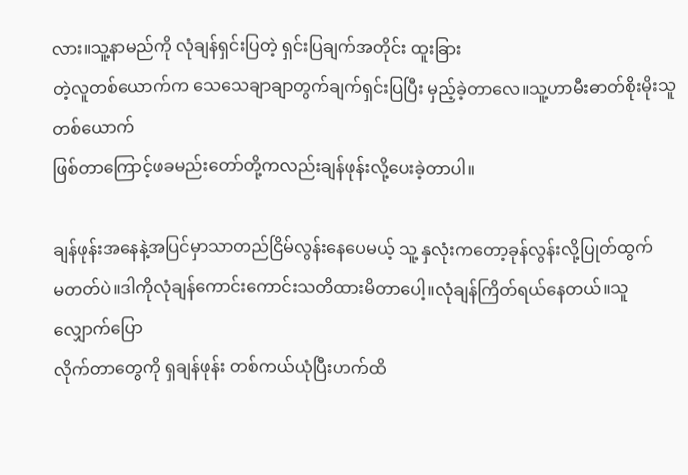လား။သူ့နာမည်ကို လုံချန်ရှင်းပြတဲ့ ရှင်းပြချက်အတိုင်း ထူးခြား
တဲ့လူတစ်ယောက်က သေသေချာချာတွက်ချက်ရှင်းပြပြီး မှည့်ခဲ့တာလေ။သူ့ဟာမီးဓာတ်စိုးမိုးသူတစ်ယောက်
ဖြစ်တာကြောင့်ဖခမည်းတော်တို့ကလည်းချန်ဖုန်းလို့ပေးခဲ့တာပါ။

ချန်ဖုန်းအနေနဲ့အပြင်မှာသာတည်ငြိမ်လွန်းနေပေမယ့် သူ့ နှလုံးကတော့ခုန်လွန်းလို့ပြုတ်ထွက်
မတတ်ပဲ။ဒါကိုလုံချန်ကောင်းကောင်းသတိထားမိတာပေါ့။လုံချန်ကြိတ်ရယ်နေတယ်။သူလျှောက်ပြော
လိုက်တာတွေကို ရှချန်ဖုန်း တစ်ကယ်ယုံပြီးဟက်ထိ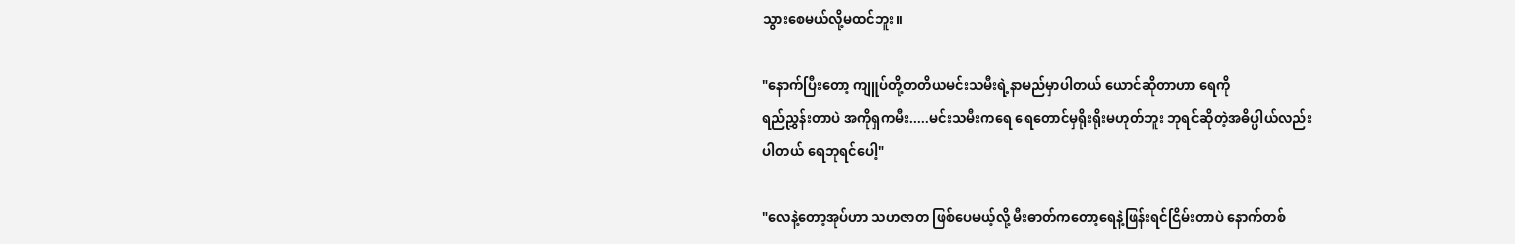သွားစေမယ်လို့မထင်ဘူး။

"နောက်ပြီးတော့ ကျူပ်တို့တတိယမင်းသမီးရဲ့နာမည်မှာပါတယ် ယောင်ဆိုတာဟာ ရေကို
ရည်ညွှန်းတာပဲ အကိုရှကမီး.....မင်းသမီးကရေ ရေတောင်မှရိုးရိုးမဟုတ်ဘူး ဘုရင်ဆိုတဲ့အဓိပ္ပါယ်လည်း
ပါတယ် ရေဘုရင်ပေါ့"

"လေနဲ့တော့အုပ်ဟာ သဟဇာတ ဖြစ်ပေမယ့်လို့ မီးဓာတ်ကတော့ရေနဲ့ဖြန်းရင်ငြိမ်းတာပဲ နောက်တစ်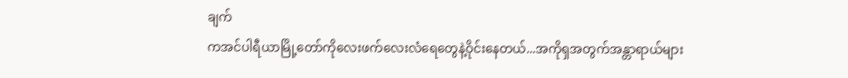ချက်
ကအင်ပါရီယာမြို့တော်ကိုလေးဖက်လေးလံရေတွေနဲ့ဝိုင်းနေတယ်...အကိုရှအတွက်အန္တာရာယ်များ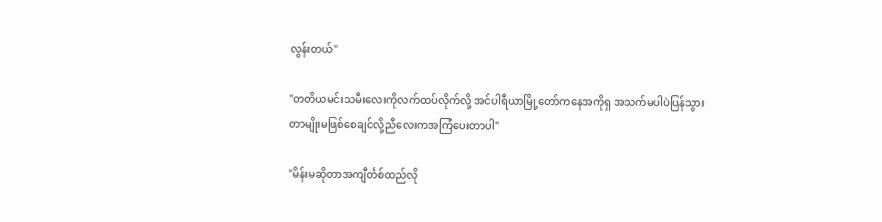လွန်းတယ်"

"တတိယမင်းသမီးလေးကိုလက်ထပ်လိုက်လို့ အင်ပါရီယာမြို့တော်ကနေအကိုရှ အသက်မပါပဲပြန်သွား
တာမျိုးမဖြစ်စေချင်လို့ညီလေးကအကြံပေးတာပါ"

"မိန်းမဆိုတာအကျီင်္တစ်ထည်လို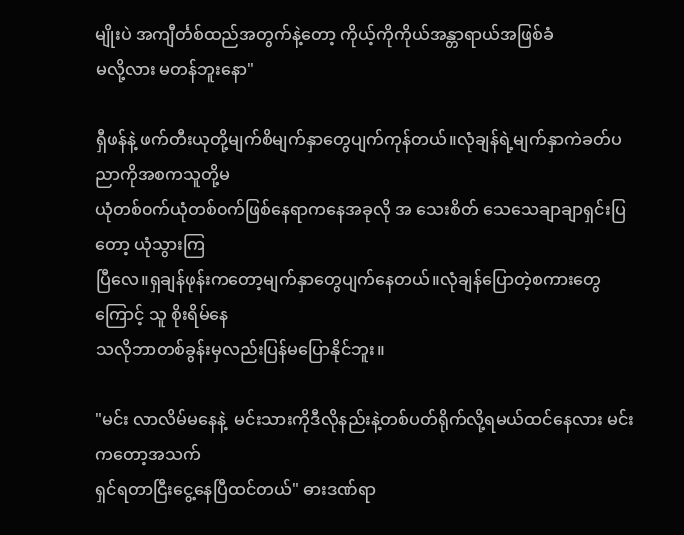မျိုးပဲ အကျီင်္တစ်ထည်အတွက်နဲ့တော့ ကိုယ့်ကိုကိုယ်အန္တာရာယ်အဖြစ်ခံ
မလို့လား မတန်ဘူးနော"

ရှီဖန်နဲ့ ဖက်တီးယုတို့မျက်စိမျက်နှာတွေပျက်ကုန်တယ်။လုံချန်ရဲ့မျက်နှာကဲခတ်ပညာကိုအစကသူတို့မ
ယုံတစ်၀က်ယုံတစ်၀က်ဖြစ်နေရာကနေအခုလို အ သေးစိတ် သေသေချာချာရှင်းပြတော့ ယုံသွားကြ
ပြီလေ။ရှချန်ဖုန်းကတော့မျက်နှာတွေပျက်နေတယ်။လုံချန်ပြောတဲ့စကားတွေကြောင့် သူ စိုးရိမ်နေ
သလိုဘာတစ်ခွန်းမှလည်းပြန်မပြောနိုင်ဘူး။

"မင်း လာလိမ်မနေနဲ့  မင်းသားကိုဒီလိုနည်းနဲ့တစ်ပတ်ရိုက်လို့ရမယ်ထင်နေလား မင်းကတော့အသက်
ရှင်ရတာငြီးငွေ့နေပြီထင်တယ်" ဓားဒဏ်ရာ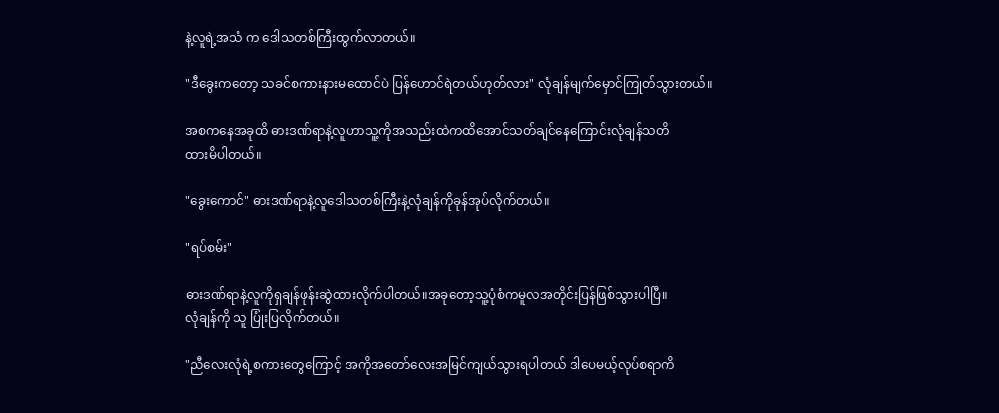နဲ့လူရဲ့အသံ က ဒေါသတစ်ကြီးထွက်လာတယ်။

"ဒီခွေးကတော့ သခင်စကားနားမထောင်ပဲ ပြန်ဟောင်ရဲတယ်ဟုတ်လား" လုံချန်မျက်မှောင်ကြုတ်သွားတယ်။

အစကနေအခုထိ ဓားဒဏ်ရာနဲ့လူဟာသူ့ကိုအသည်းထဲကထိအောင်သတ်ချင်နေကြောင်းလုံချန်သတိ
ထားမိပါတယ်။

"ခွေးကောင်" ဓားဒဏ်ရာနဲ့လူဒေါသတစ်ကြီးနဲ့လုံချန်ကိုခုန်အုပ်လိုက်တယ်။

"ရပ်စမ်း"

ဓားဒဏ်ရာနဲ့လူကိုရှချန်ဖုန်းဆွဲထားလိုက်ပါတယ်။အခုတော့သူ့ပုံစံကမူလအတိုင်းပြန်ဖြစ်သွားပါပြီ။
လုံချန်ကို သူ ပြုံးပြလိုက်တယ်။

"ညီလေးလုံရဲ့စကားတွေကြောင့် အကိုအတော်လေးအမြင်ကျယ်သွားရပါတယ် ဒါပေမယ့်လုပ်စရာကိ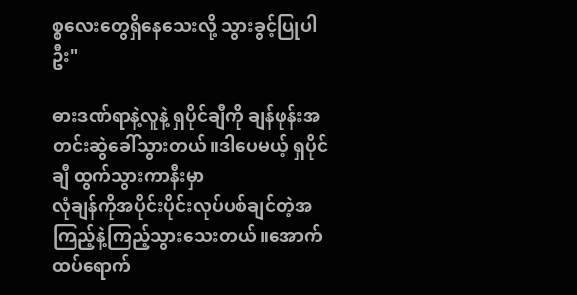စ္စလေးတွေရှိနေသေးလို့ သွားခွင့်ပြုပါဦး"

ဓားဒဏ်ရာနဲ့လူနဲ့ ရှပိုင်ချီကို ချန်ဖုန်းအတင်းဆွဲခေါ်သွားတယ်။ဒါပေမယ့် ရှပိုင်ချီ ထွက်သွားကာနီးမှာ
လုံချန်ကိုအပိုင်းပိုင်းလုပ်ပစ်ချင်တဲ့အကြည့်နဲ့ကြည့်သွားသေးတယ်။အောက်ထပ်ရောက်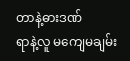တာနဲ့ဓားဒဏ်
ရာနဲ့လူ မကျေမချမ်း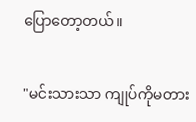ပြောတော့တယ်။

"မင်းသားသာ ကျုပ်ကိုမတား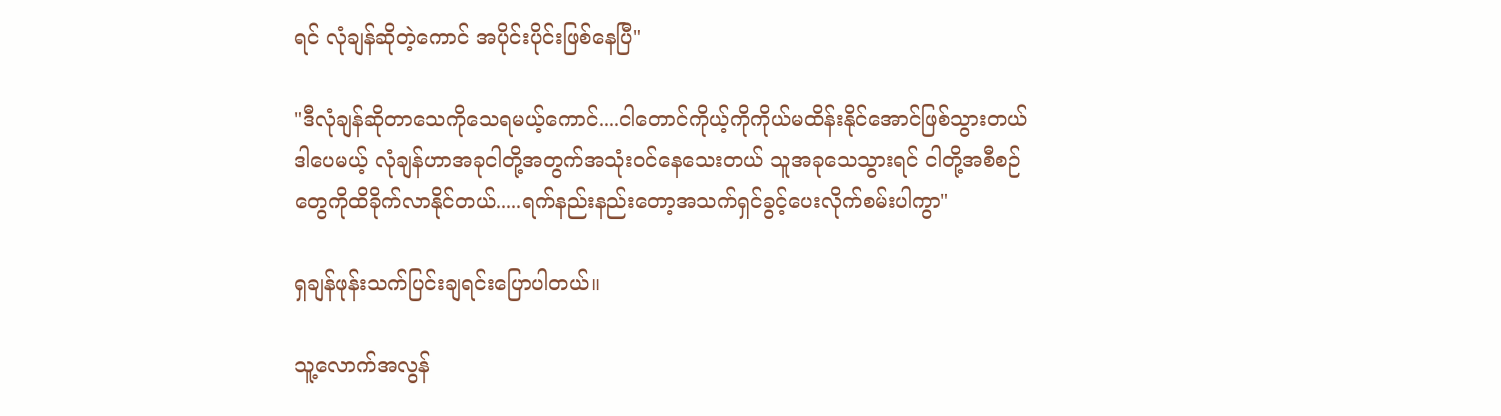ရင် လုံချန်ဆိုတဲ့ကောင် အပိုင်းပိုင်းဖြစ်နေပြီ"

"ဒီလုံချန်ဆိုတာသေကိုသေရမယ့်ကောင်....ငါတောင်ကိုယ့်ကိုကိုယ်မထိန်းနိုင်အောင်ဖြစ်သွားတယ်
ဒါပေမယ့် လုံချန်ဟာအခုငါတို့အတွက်အသုံး၀င်နေသေးတယ် သူအခုသေသွားရင် ငါတို့အစီစဉ်
တွေကိုထိခိုက်လာနိုင်တယ်.....ရက်နည်းနည်းတော့အသက်ရှင်ခွင့်ပေးလိုက်စမ်းပါကွာ"

ရှချန်ဖုန်းသက်ပြင်းချရင်းပြောပါတယ်။

သူ့လောက်အလွန်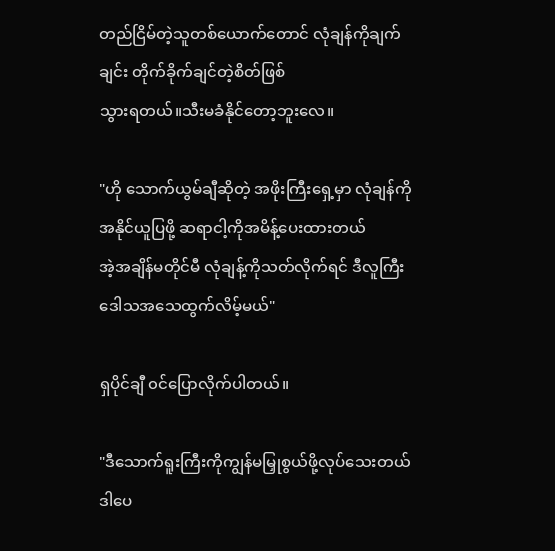တည်ငြိမ်တဲ့သူတစ်ယောက်တောင် လုံချန်ကိုချက်ချင်း တိုက်ခိုက်ချင်တဲ့စိတ်ဖြစ်
သွားရတယ်။သီးမခံနိုင်တော့ဘူးလေ။

"ဟို သောက်ယွမ်ချီဆိုတဲ့ အဖိုးကြီးရှေ့မှာ လုံချန်ကိုအနိုင်ယူပြဖို့ ဆရာငါ့ကိုအမိန့်ပေးထားတယ်
အဲ့အချိန်မတိုင်မီ လုံချန့်ကိုသတ်လိုက်ရင် ဒီလူကြီး ဒေါသအသေထွက်လိမ့်မယ်"

ရှပိုင်ချီ ၀င်ပြောလိုက်ပါတယ်။

"ဒီသောက်ရူးကြီးကိုကျွန်မမြှုစွယ်ဖို့လုပ်သေးတယ် ဒါပေ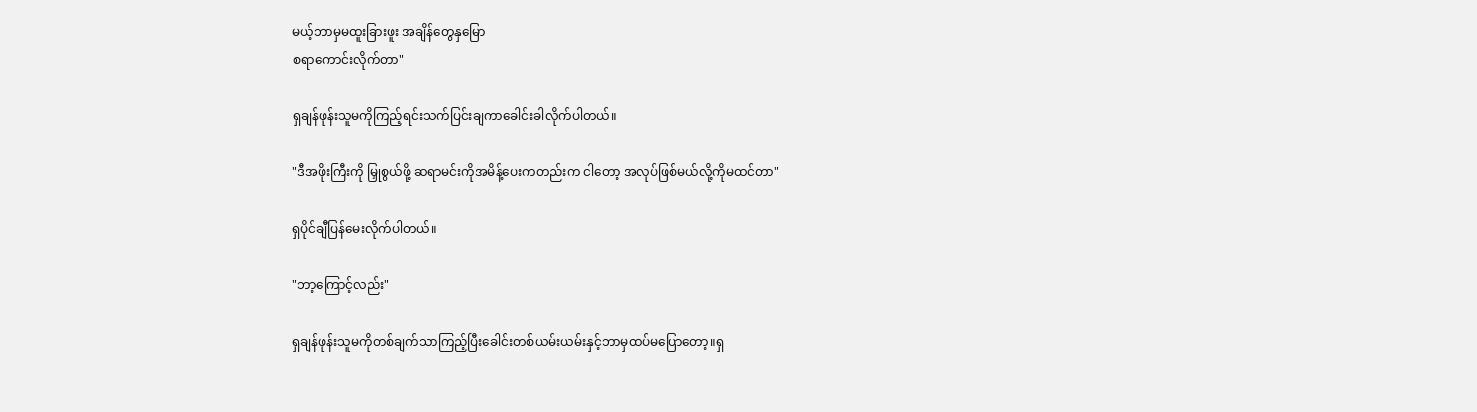မယ့်ဘာမှမထူးခြားဖူး အချိန်တွေနှမြော
စရာကောင်းလိုက်တာ"

ရှချန်ဖုန်းသူမကိုကြည့်ရင်းသက်ပြင်းချကာခေါင်းခါလိုက်ပါတယ်။

"ဒီအဖိုးကြီးကို မြှုစွယ်ဖို့ ဆရာမင်းကိုအမိန့်ပေးကတည်းက ငါတော့ အလုပ်ဖြစ်မယ်လို့ကိုမထင်တာ"

ရှပိုင်ချီပြန်မေးလိုက်ပါတယ်။

"ဘာ့ကြောင့်လည်း"

ရှချန်ဖုန်းသူမကိုတစ်ချက်သာကြည့်ပြီးခေါင်းတစ်ယမ်းယမ်းနှင့်ဘာမှထပ်မပြောတော့။ရှ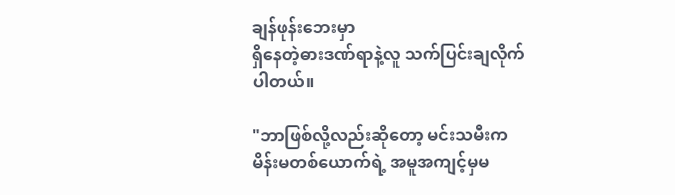ချန်ဖုန်းဘေးမှာ
ရှိနေတဲ့ဓားဒဏ်ရာနဲ့လူ သက်ပြင်းချလိုက်ပါတယ်။

"ဘာဖြစ်လို့လည်းဆိုတော့ မင်းသမီးက မိန်းမတစ်ယောက်ရဲ့ အမူအကျင့်မှမ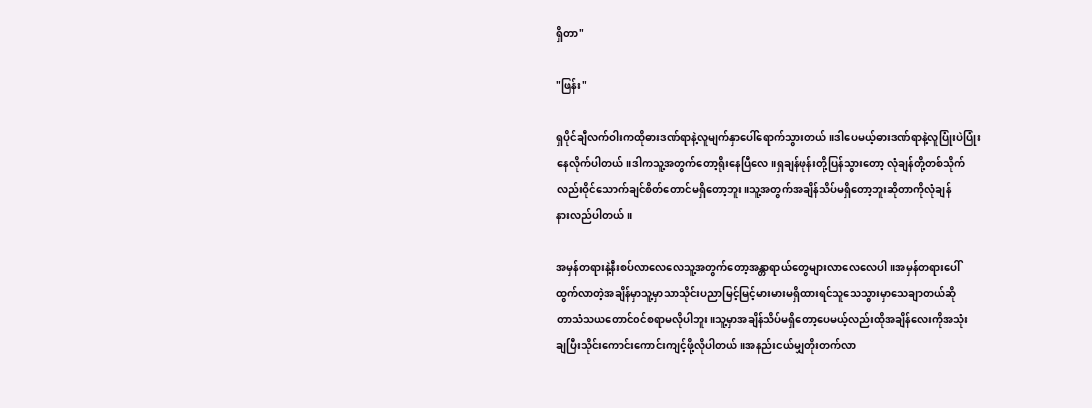ရှိတာ"

"ဖြန်း"

ရှပိုင်ချီလက်ဝါးကထိုဓားဒဏ်ရာနဲ့လူမျက်နှာပေါ်ရောက်သွားတယ်။ဒါပေမယ့်ဓားဒဏ်ရာနဲ့လူပြုံးပဲပြုံး
နေလိုက်ပါတယ်။ဒါကသူ့အတွက်တော့ရိုးနေပြီလေ။ရှချန်ဖုန်းတို့ပြန်သွားတော့ လုံချန်တို့တစ်သိုက်
လည်းဝိုင်သောက်ချင်စိတ်တောင်မရှိတော့ဘူး။သူ့အတွက်အချိန်သိပ်မရှိတော့ဘူးဆိုတာကိုလုံချန်
နားလည်ပါတယ်။

အမှန်တရားနဲ့နီးစပ်လာလေလေသူ့အတွက်တော့အန္တာရာယ်တွေများလာလေလေပါ။အမှန်တရားပေါ်
ထွက်လာတဲ့အချိန်မှာသူ့မှာသာသိုင်းပညာမြင့်မြင့်မားမားမရှိထားရင်သူသေသွားမှာသေချာတယ်ဆို
တာသံသယတောင်၀င်စရာမလိုပါဘူး။သူ့မှာအချိန်သိပ်မရှိတော့ပေမယ့်လည်းထိုအချိန်လေးကိုအသုံး
ချပြီးသိုင်းကောင်းကောင်းကျင့်ဖို့လိုပါတယ်။အနည်းငယ်မျှတိုးတက်လာ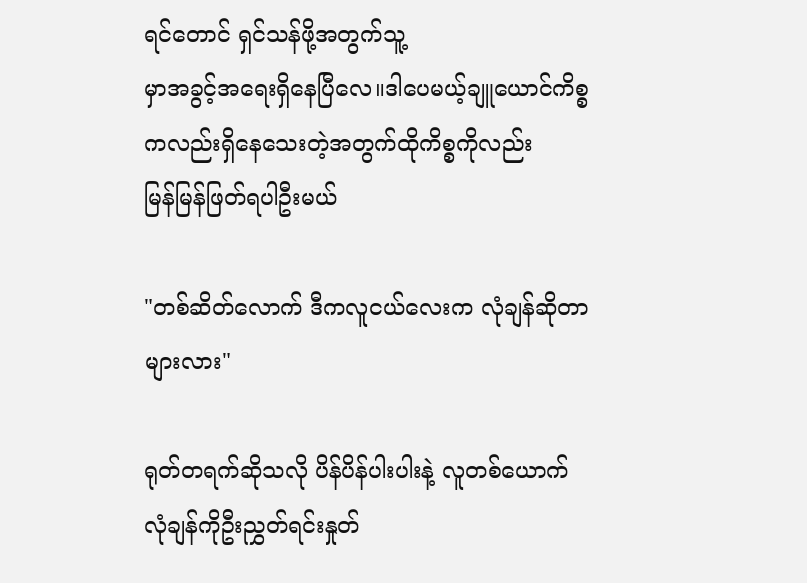ရင်တောင် ရှင်သန်ဖို့အတွက်သူ့
မှာအခွင့်အရေးရှိနေပြီလေ။ဒါပေမယ့်ချူယောင်ကိစ္စကလည်းရှိနေသေးတဲ့အတွက်ထိုကိစ္စကိုလည်း
မြန်မြန်ဖြတ်ရပါဦးမယ်

"တစ်ဆိတ်လောက် ဒီကလူငယ်လေးက လုံချန်ဆိုတာများလား"

ရုတ်တရက်ဆိုသလို ပိန်ပိန်ပါးပါးနဲ့ လူတစ်ယောက်လုံချန်ကိုဦးညွှတ်ရင်းနှုတ်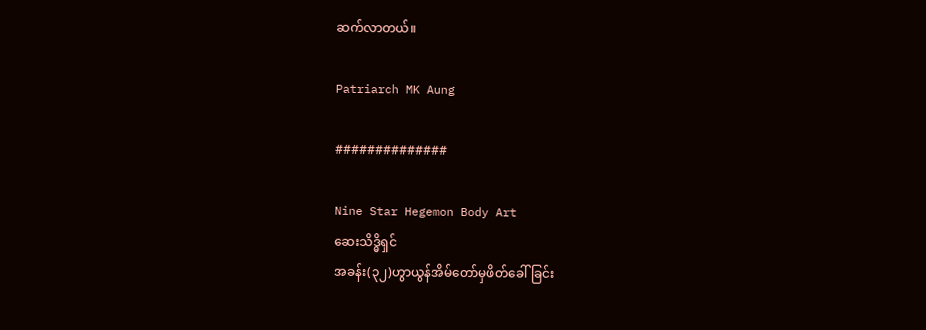ဆက်လာတယ်။

Patriarch MK Aung

##############

Nine Star Hegemon Body Art
ဆေးသိဒ္ဓိရှင်
အခန်း(၃၂)ဟွာယွန်အိမ်တော်မှဖိတ်ခေါ်ခြင်း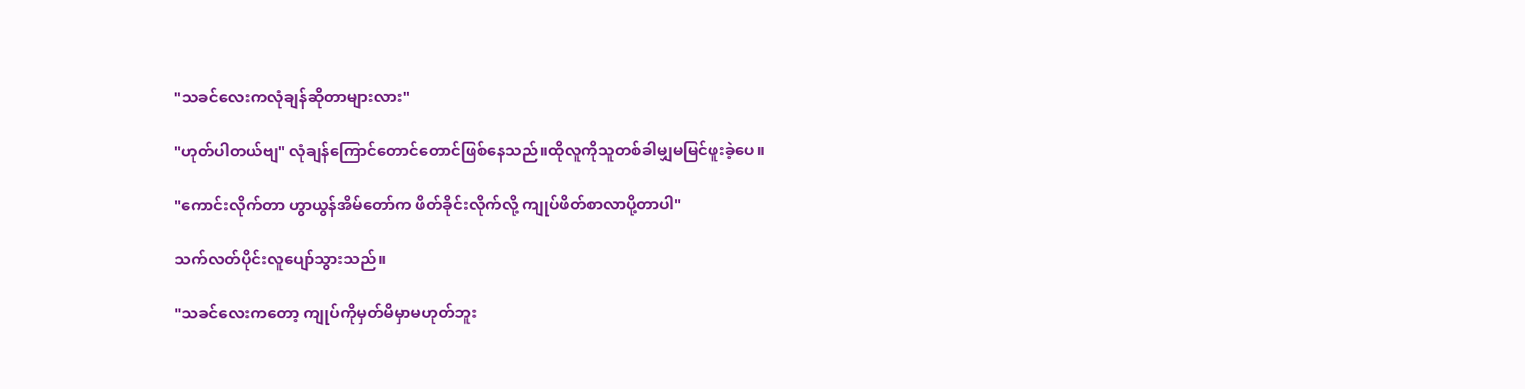"သခင်လေးကလုံချန်ဆိုတာများလား"

"ဟုတ်ပါတယ်ဗျ" လုံချန်ကြောင်တောင်တောင်ဖြစ်နေသည်။ထိုလူကိုသူတစ်ခါမျှမမြင်ဖူးခဲ့ပေ။

"ကောင်းလိုက်တာ ဟွာယွန်အိမ်တော်က ဖိတ်ခိုင်းလိုက်လို့ ကျုပ်ဖိတ်စာလာပို့တာပါ"

သက်လတ်ပိုင်းလူပျော်သွားသည်။

"သခင်လေးကတော့ ကျုပ်ကိုမှတ်မိမှာမဟုတ်ဘူး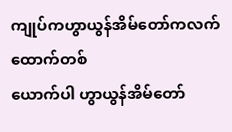ကျုပ်ကဟွာယွန်အိမ်တော်ကလက်ထောက်တစ်
ယောက်ပါ ဟွာယွန်အိမ်တော်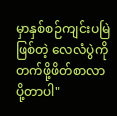မှာနှစ်စဉ်ကျင်းပမြဲဖြစ်တဲ့ လေလံပွဲကိုတက်ဖို့ဖိတ်စာလာပို့တာပါ"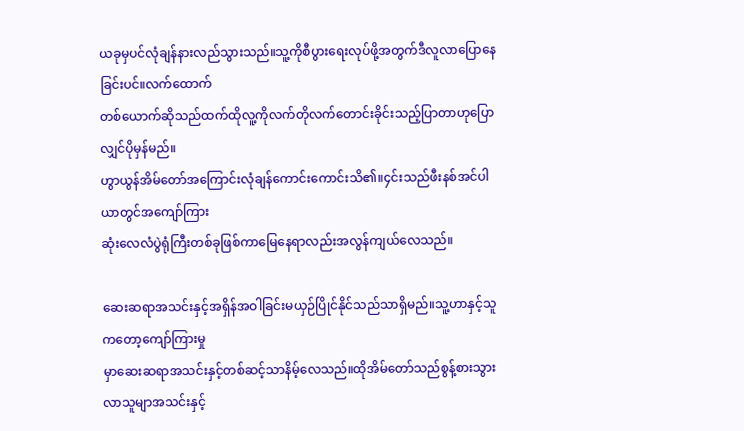ယခုမှပင်လုံချန်နားလည်သွားသည်။သူ့ကိုစီပွားရေးလုပ်ဖို့အတွက်ဒီလူလာပြောနေခြင်းပင်။လက်ထောက်
တစ်ယောက်ဆိုသည်ထက်ထိုလူ့ကိုလက်တိုလက်တောင်းခိုင်းသည့်ပြာတာဟုပြောလျှင်ပိုမှန်မည်။
ဟွာယွန်အိမ်တော်အကြောင်းလုံချန်ကောင်းကောင်းသိ၏။၄င်းသည်ဖီးနစ်အင်ပါယာတွင်အကျော်ကြား
ဆုံးလေလံပွဲရုံကြီးတစ်ခုဖြစ်ကာမြေနေရာလည်းအလွန်ကျယ်လေသည်။

ဆေးဆရာအသင်းနှင့်အရှိန်အဝါခြင်းမယှဉ်ပြိုင်နိုင်သည်သာရှိမည်။သူ့ဟာနှင့်သူကတော့ကျော်ကြားမှု
မှာဆေးဆရာအသင်းနှင့်တစ်ဆင့်သာနိမ့်လေသည်။ထိုအိမ်တော်သည်စွန့်စားသွားလာသူမျာအသင်းနှင့်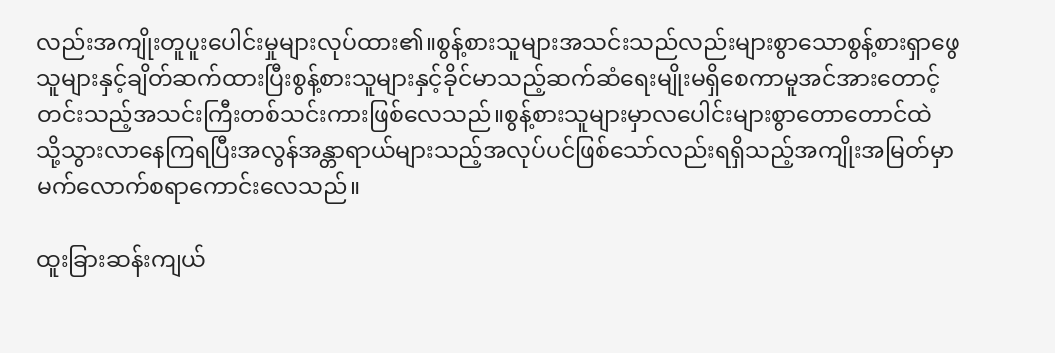လည်းအကျိုးတူပူးပေါင်းမှုများလုပ်ထား၏။စွန့်စားသူများအသင်းသည်လည်းများစွာသောစွန့်စားရှာဖွေ
သူများနှင့်ချိတ်ဆက်ထားပြီးစွန့်စားသူများနှင့်ခိုင်မာသည့်ဆက်ဆံရေးမျိုးမရှိစေကာမူအင်အားတောင့်
တင်းသည့်အသင်းကြီးတစ်သင်းကားဖြစ်လေသည်။စွန့်စားသူများမှာလပေါင်းများစွာတောတောင်ထဲ
သို့သွားလာနေကြရပြီးအလွန်အန္တာရာယ်များသည့်အလုပ်ပင်ဖြစ်သော်လည်းရရှိသည့်အကျိုးအမြတ်မှာ
မက်လောက်စရာကောင်းလေသည်။

ထူးခြားဆန်းကျယ်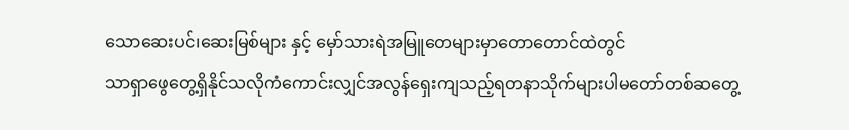သောဆေးပင်၊ဆေးမြစ်များ နှင့် မှော်သားရဲအမြူတေများမှာတောတောင်ထဲတွင်
သာရှာဖွေတွေ့ရှိနိုင်သလိုကံကောင်းလျှင်အလွန်ရှေးကျသည့်ရတနာသိုက်များပါမတော်တစ်ဆတွေ့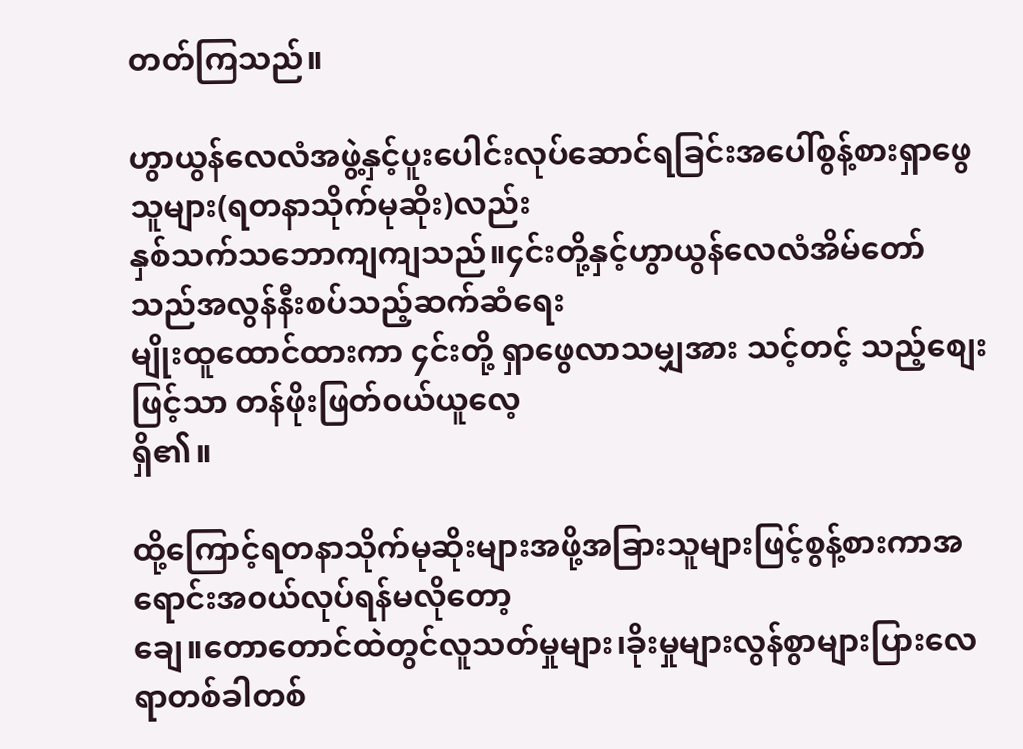တတ်ကြသည်။

ဟွာယွန်လေလံအဖွဲ့နှင့်ပူးပေါင်းလုပ်ဆောင်ရခြင်းအပေါ်စွန့်စားရှာဖွေသူများ(ရတနာသိုက်မုဆိုး)လည်း
နှစ်သက်သဘောကျကျသည်။၄င်းတို့နှင့်ဟွာယွန်လေလံအိမ်တော်သည်အလွန်နီးစပ်သည့်ဆက်ဆံရေး
မျိုးထူထောင်ထားကာ ၄င်းတို့ ရှာဖွေလာသမျှအား သင့်တင့် သည့်စျေးဖြင့်သာ တန်ဖိုးဖြတ်၀ယ်ယူလေ့
ရှိ၏။

ထို့ကြောင့်ရတနာသိုက်မုဆိုးများအဖို့အခြားသူများဖြင့်စွန့်စားကာအရောင်းအ၀ယ်လုပ်ရန်မလိုတော့
ချေ။တောတောင်ထဲတွင်လူသတ်မှုများ၊ခိုးမှုများလွန်စွာများပြားလေရာတစ်ခါတစ်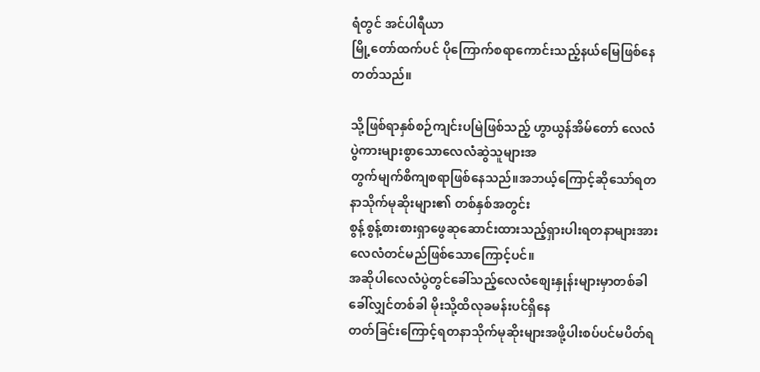ရံတွင် အင်ပါရီယာ
မြို့တော်ထက်ပင် ပိုကြောက်စရာကောင်းသည့်နယ်မြေဖြစ်နေတတ်သည်။

သို့ဖြစ်ရာနှစ်စဉ်ကျင်းပမြဲဖြစ်သည့် ဟွာယွန်အိမ်တော် လေလံပွဲကားများစွာသောလေလံဆွဲသူများအ
တွက်မျက်စိကျစရာဖြစ်နေသည်။အဘယ့်ကြောင့်ဆိုသော်ရတနာသိုက်မုဆိုးများ၏ တစ်နှစ်အတွင်း
စွန့်စွန့်စားစားရှာဖွေဆုဆောင်းထားသည့်ရှားပါးရတနာများအားလေလံတင်မည်ဖြစ်သောကြောင့်ပင်။
အဆိုပါလေလံပွဲတွင်ခေါ်သည့်လေလံစျေးနှုန်းများမှာတစ်ခါခေါ်လျှင်တစ်ခါ မိုးသို့ထိလုခမန်းပင်ရှိနေ
တတ်ခြင်းကြောင့်ရတနာသိုက်မုဆိုးများအဖို့ပါးစပ်ပင်မပိတ်ရ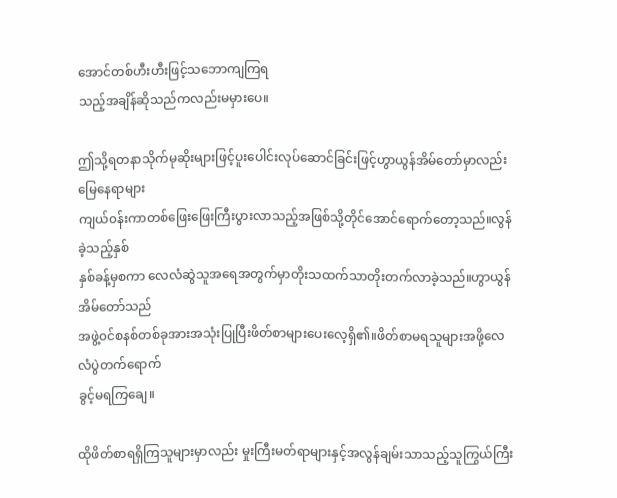အောင်တစ်ဟီးဟီးဖြင့်သဘောကျကြရ
သည့်အချိန်ဆိုသည်ကလည်းမမှားပေ။

ဤသို့ရတနာသိုက်မုဆိုးများဖြင့်ပူးပေါင်းလုပ်ဆောင်ခြင်းဖြင့်ဟွာယွန်အိမ်တော်မှာလည်းမြေနေရာများ
ကျယ်၀န်းကာတစ်ဖြေးဖြေးကြီးပွားလာသည့်အဖြစ်သို့တိုင်အောင်ရောက်တော့သည်။လွန်ခဲ့သည့်နှစ်
နှစ်ခန့်မှစကာ လေလံဆွဲသူအရေအတွက်မှာတိုးသထက်သာတိုးတက်လာခဲ့သည်။ဟွာယွန်အိမ်တော်သည်
အဖွဲ့၀င်စနစ်တစ်ခုအားအသုံးပြုပြီးဖိတ်စာများပေးလေ့ရှိ၏။ဖိတ်စာမရသူများအဖို့လေလံပွဲတက်ရောက်
ခွင့်မရကြချေ။

ထိုဖိတ်စာရရှိကြသူများမှာလည်း မှုးကြီးမတ်ရာများနှင့်အလွန်ချမ်းသာသည့်သူကြွယ်ကြီး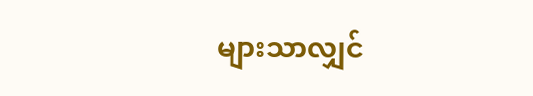များသာလျှင်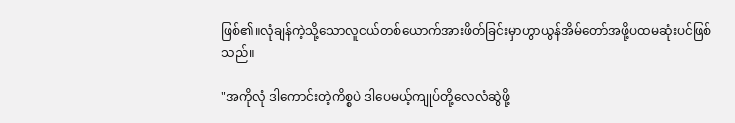ဖြစ်၏။လုံချန်ကဲ့သို့သောလူငယ်တစ်ယောက်အားဖိတ်ခြင်းမှာဟွာယွန်အိမ်တော်အဖို့ပထမဆုံးပင်ဖြစ်
သည်။

"အကိုလုံ ဒါကောင်းတဲ့ကိစ္စပဲ ဒါပေမယ့်ကျုပ်တို့လေလံဆွဲဖို့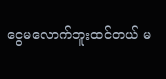ငွေမလောက်ဘူးထင်တယ် မ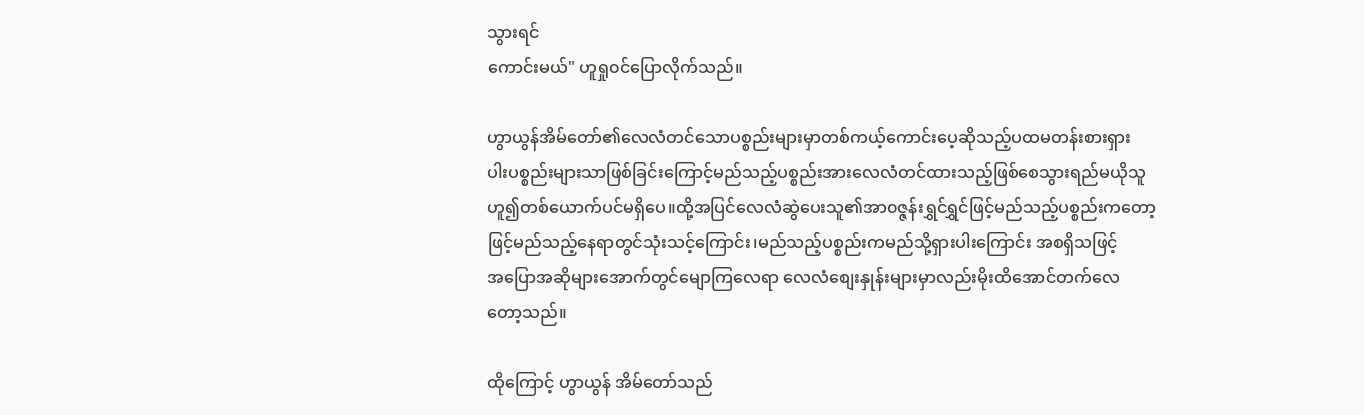သွားရင်
ကောင်းမယ်" ဟူရှု၀င်ပြောလိုက်သည်။

ဟွာယွန်အိမ်တော်၏လေလံတင်သောပစ္စည်းများမှာတစ်ကယ့်ကောင်းပေ့ဆိုသည့်ပထမတန်းစားရှား
ပါးပစ္စည်းများသာဖြစ်ခြင်းကြောင့်မည်သည့်ပစ္စည်းအားလေလံတင်ထားသည့်ဖြစ်စေသွားရည်မယိုသူ
ဟူ၍တစ်ယောက်ပင်မရှိပေ။ထို့အပြင်လေလံဆွဲပေးသူ၏အာ၀ဇ္ဇန်းရွှင်ရွှင်ဖြင့်မည်သည့်ပစ္စည်းကတော့
ဖြင့်မည်သည့်နေရာတွင်သုံးသင့်ကြောင်း၊မည်သည့်ပစ္စည်းကမည်သို့ရှားပါးကြောင်း အစရှိသဖြင့်
အပြောအဆိုများအောက်တွင်မျောကြလေရာ လေလံစျေးနှုန်းများမှာလည်းမိုးထိအောင်တက်လေ
တော့သည်။

ထိုကြောင့် ဟွာယွန် အိမ်တော်သည်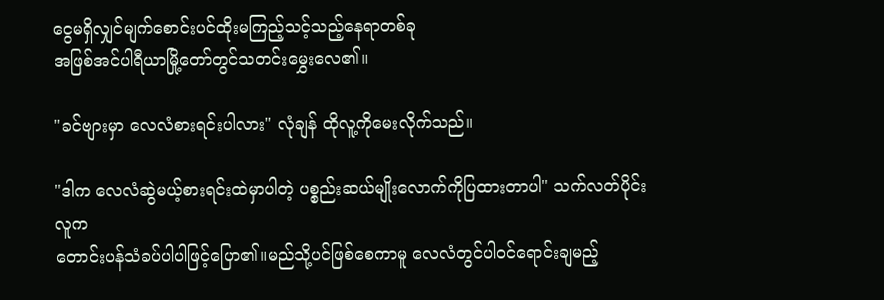ငွေမရှိလျှင်မျက်စောင်းပင်ထိုးမကြည့်သင့်သည့်နေရာတစ်ခု
အဖြစ်အင်ပါရီယာမြို့တော်တွင်သတင်းမွှေးလေ၏။

"ခင်ဗျားမှာ လေလံစားရင်းပါလား" လုံချန် ထိုလူ့ကိုမေးလိုက်သည်။

"ဒါက လေလံဆွဲမယ့်စားရင်းထဲမှာပါတဲ့ ပစ္စည်းဆယ်မျိုးလောက်ကိုပြထားတာပါ" သက်လတ်ပိုင်းလူက
တောင်းပန်သံခပ်ပါပါဖြင့်ပြော၏။မည်သို့ပင်ဖြစ်စေကာမူ လေလံတွင်ပါ၀င်ရောင်းချမည့်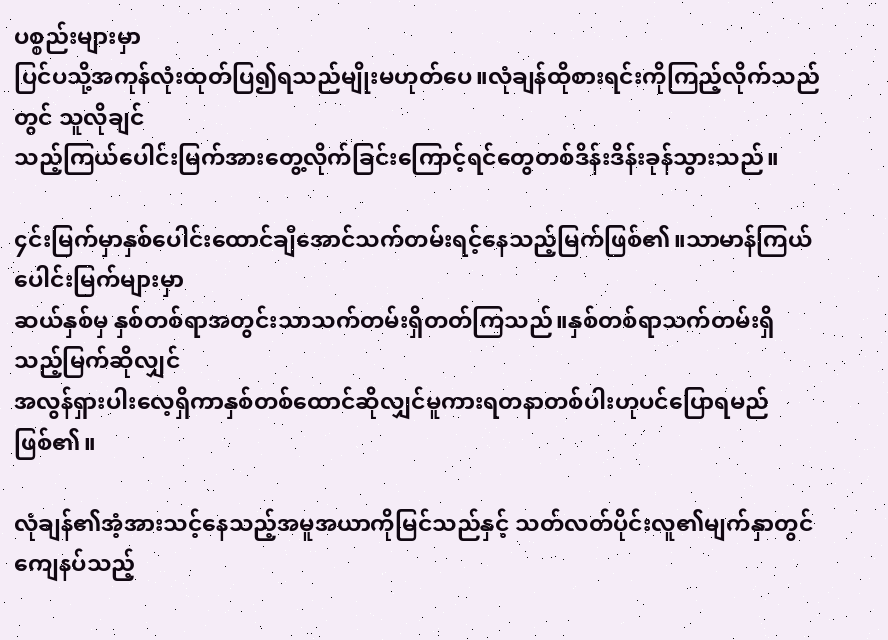ပစ္စည်းများမှာ
ပြင်ပသို့အကုန်လုံးထုတ်ပြ၍ရသည်မျိုးမဟုတ်ပေ။လုံချန်ထိုစားရင်းကိုကြည့်လိုက်သည်တွင် သူလိုချင်
သည့်ကြယ်ပေါင်းမြက်အားတွေ့လိုက်ခြင်းကြောင့်ရင်တွေတစ်ဒိန်းဒိန်းခုန်သွားသည်။

၄င်းမြက်မှာနှစ်ပေါင်းထောင်ချီအောင်သက်တမ်းရင့်နေသည့်မြက်ဖြစ်၏။သာမာန်ကြယ်ပေါင်းမြက်များမှာ
ဆယ်နှစ်မှ နှစ်တစ်ရာအတွင်းသာသက်တမ်းရှိတတ်ကြသည်။နှစ်တစ်ရာသက်တမ်းရှိသည့်မြက်ဆိုလျှင်
အလွန်ရှားပါးလေ့ရှိကာနှစ်တစ်ထောင်ဆိုလျှင်မူကားရတနာတစ်ပါးဟုပင်ပြောရမည်ဖြစ်၏။

လုံချန်၏အံ့အားသင့်နေသည့်အမူအယာကိုမြင်သည်နှင့် သတ်လတ်ပိုင်းလူ၏မျက်နှာတွင်ကျေနပ်သည့်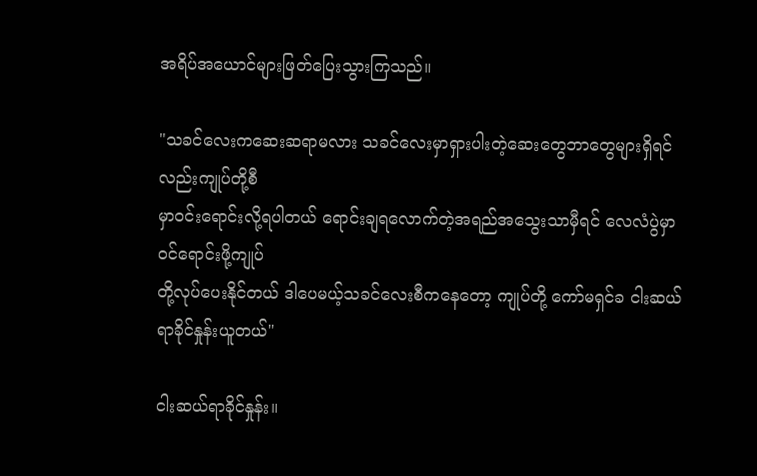အရိပ်အယောင်များဖြတ်ပြေးသွားကြသည်။

"သခင်လေးကဆေးဆရာမလား သခင်လေးမှာရှားပါးတဲ့ဆေးတွေဘာတွေများရှိရင်လည်းကျုပ်တို့စီ
မှာ၀င်းရောင်းလို့ရပါတယ် ရောင်းချရလောက်တဲ့အရည်အသွေးသာမှီရင် လေလံပွဲမှာ၀င်ရောင်းဖို့ကျုပ်
တို့လုပ်ပေးနိုင်တယ် ဒါပေမယ့်သခင်လေးစီကနေတော့ ကျုပ်တို့ ကော်မရှင်ခ ငါးဆယ်ရာခိုင်နှုန်းယူတယ်"

ငါးဆယ်ရာခိုင်နှုန်း။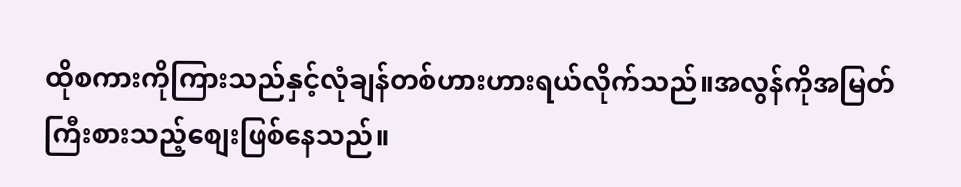ထိုစကားကိုကြားသည်နှင့်လုံချန်တစ်ဟားဟားရယ်လိုက်သည်။အလွန်ကိုအမြတ်
ကြီးစားသည့်စျေးဖြစ်နေသည်။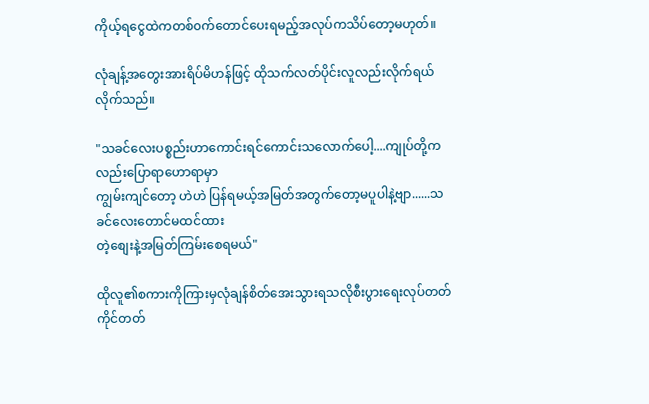ကိုယ့်ရငွေထဲကတစ်၀က်တောင်ပေးရမည့်အလုပ်ကသိပ်တော့မဟုတ်။

လုံချန့်အတွေးအားရိပ်မိဟန်ဖြင့် ထိုသက်လတ်ပိုင်းလူလည်းလိုက်ရယ်လိုက်သည်။

"သခင်လေးပစ္စည်းဟာကောင်းရင်ကောင်းသလောက်ပေါ့....ကျုပ်တို့ကလည်းပြောရာဟောရာမှာ
ကျွမ်းကျင်တော့ ဟဲဟဲ ပြန်ရမယ့်အမြတ်အတွက်တော့မပူပါနဲ့ဗျာ......သခင်လေးတောင်မထင်ထား
တဲ့စျေးနဲ့အမြတ်ကြမ်းစေရမယ်"

ထိုလူ၏စကားကိုကြားမှလုံချန်စိတ်အေးသွားရသလိုစီးပွားရေးလုပ်တတ်ကိုင်တတ်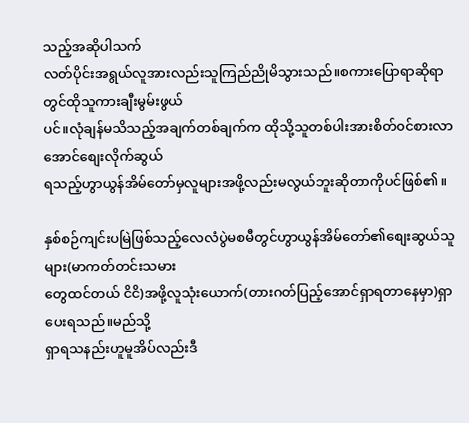သည့်အဆိုပါသက်
လတ်ပိုင်းအရွယ်လူအားလည်းသူကြည်ညိုမိသွားသည်။စကားပြောရာဆိုရာတွင်ထိုသူကားချီးမွမ်းဖွယ်
ပင်။လုံချန်မသိသည့်အချက်တစ်ချက်က ထိုသို့သူတစ်ပါးအားစိတ်၀င်စားလာအောင်စျေးလိုက်ဆွယ်
ရသည့်ဟွာယွန်အိမ်တော်မှလူများအဖို့လည်းမလွယ်ဘူးဆိုတာကိုပင်ဖြစ်၏။

နှစ်စဉ်ကျင်းပမြဲဖြစ်သည့်လေလံပွဲမစမီတွင်ဟွာယွန်အိမ်တော်၏စျေးဆွယ်သူများ(မာကတ်တင်းသမား
တွေထင်တယ် ငိငိ)အဖို့လူသုံးယောက်(တားဂတ်ပြည့်အောင်ရှာရတာနေမှာ)ရှာပေးရသည်။မည်သို့
ရှာရသနည်းဟူမူအိပ်လည်းဒီ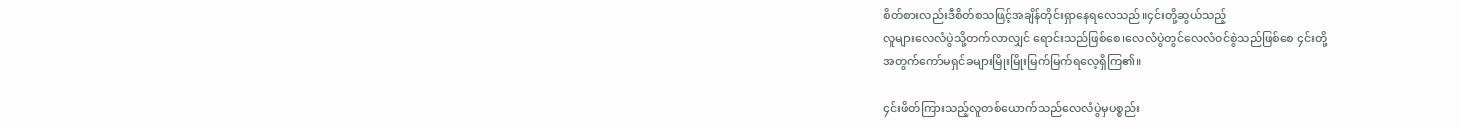စိတ်စားလည်းဒီစိတ်စသဖြင့်အချိန်တိုင်းရှာနေရလေသည်။၄င်းတို့ဆွယ်သည့်
လူများလေလံပွဲသို့တက်လာလျှင် ရောင်းသည်ဖြစ်စေ၊လေလံပွဲတွင်လေလံ၀င်စွဲသည်ဖြစ်စေ ၄င်းတို့
အတွက်ကော်မရှင်ခများမြိုးမြိုးမြက်မြက်ရလေ့ရှိကြ၏။

၄င်းဖိတ်ကြားသည့်လူတစ်ယောက်သည်လေလံပွဲမှပစ္စည်း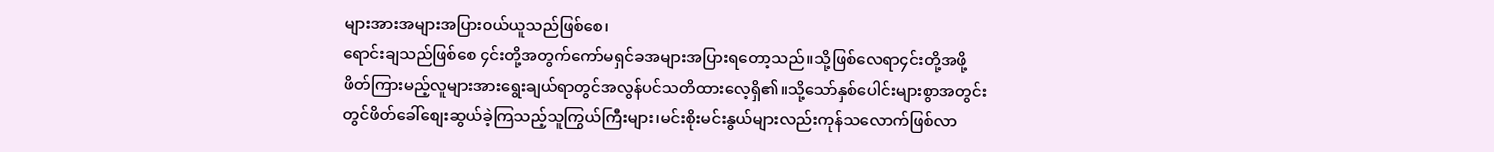များအားအများအပြား၀ယ်ယူသည်ဖြစ်စေ၊
ရောင်းချသည်ဖြစ်စေ ၄င်းတို့အတွက်ကော်မရှင်ခအများအပြားရတော့သည်။သို့ဖြစ်လေရာ၄င်းတို့အဖို့
ဖိတ်ကြားမည့်လူများအားရွေးချယ်ရာတွင်အလွန်ပင်သတိထားလေ့ရှိ၏။သို့သော်နှစ်ပေါင်းများစွာအတွင်း
တွင်ဖိတ်ခေါ်စျေးဆွယ်ခဲ့ကြသည့်သူကြွယ်ကြီးများ၊မင်းစိုးမင်းနွယ်များလည်းကုန်သလောက်ဖြစ်လာ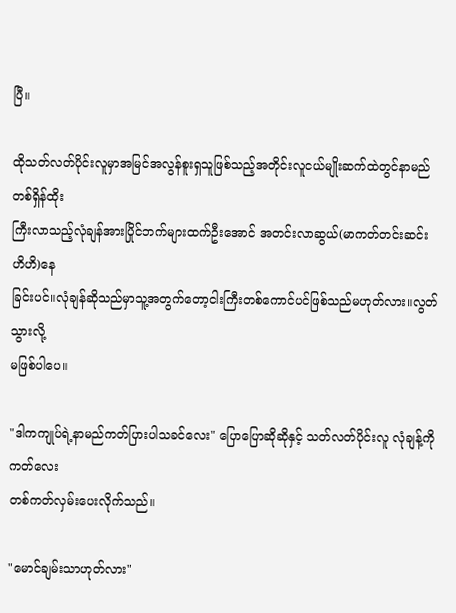ပြီ။

ထိုသတ်လတ်ပိုင်းလူမှာအမြင်အလွန်စူးရှသူဖြစ်သည့်အတိုင်းလူငယ်မျိုးဆက်ထဲတွင်နာမည်တစ်ရှိန်ထိုး
ကြီးလာသည့်လုံချန်အားပြိုင်ဘက်များထက်ဦးအောင် အတင်းလာဆွယ်(မာကတ်တင်းဆင်း ဟိဟိ)နေ
ခြင်းပင်။လုံချန်ဆိုသည်မှာသူ့အတွက်တော့ငါးကြီးတစ်ကောင်ပင်ဖြစ်သည်မဟုတ်လား။လွတ်သွားလို့
မဖြစ်ပါပေ။

"ဒါကကျုပ်ရဲ့နာမည်ကတ်ပြားပါသခင်လေး" ပြောပြောဆိုဆိုနှင့် သတ်လတ်ပိုင်းလူ လုံချန့်ကိုကတ်လေး
တစ်ကတ်လှမ်းပေးလိုက်သည်။

"မောင်ချမ်းသာဟုတ်လား"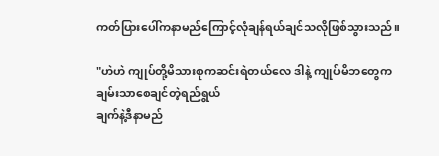ကတ်ပြားပေါ်ကနာမည်ကြောင့်လုံချန်ရယ်ချင်သလိုဖြစ်သွားသည်။

"ဟဲဟဲ ကျုပ်တို့မိသားစုကဆင်းရဲတယ်လေ ဒါနဲ့ ကျုပ်မိဘတွေက ချမ်းသာစေချင်တဲ့ရည်ရွယ်
ချက်နဲ့ဒီနာမည်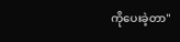ကိုပေးခဲ့တာ"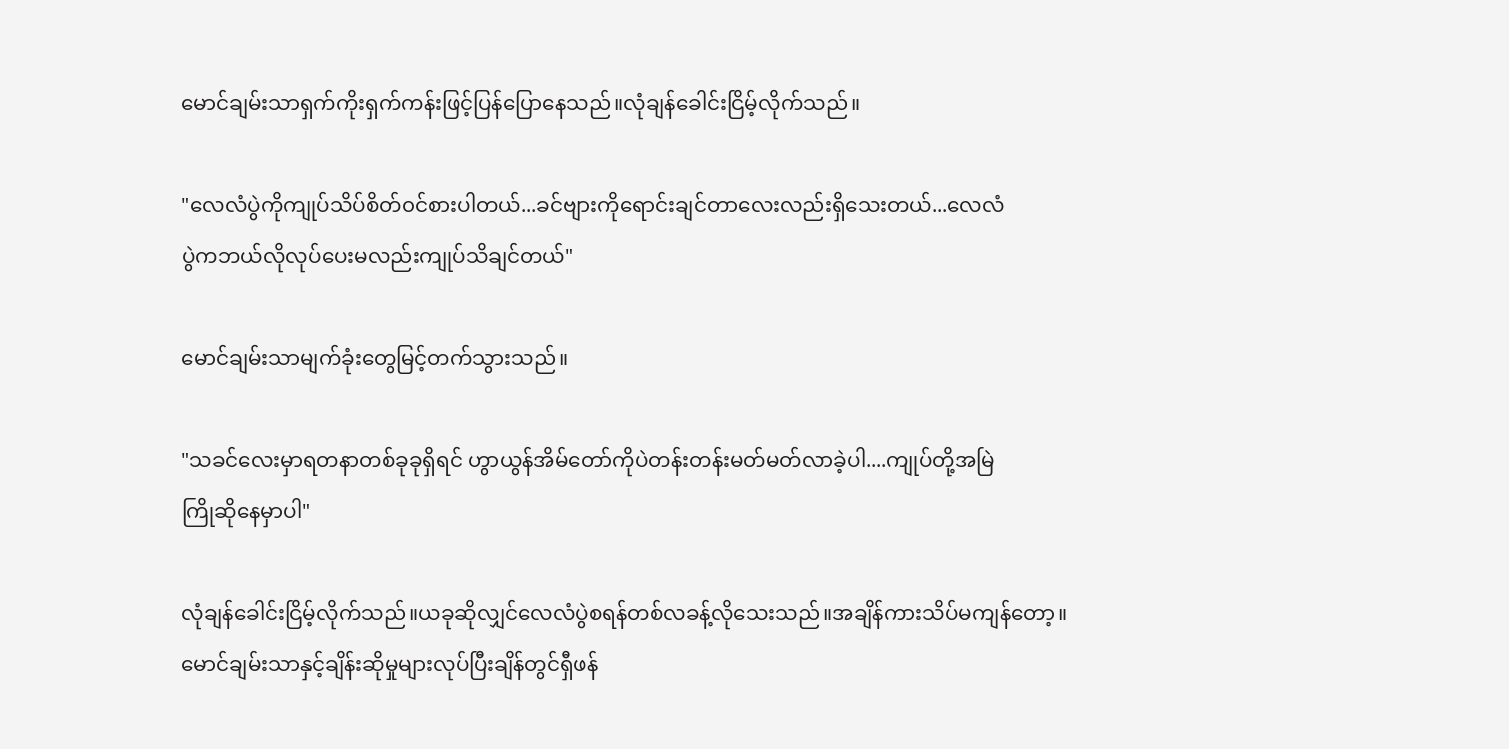မောင်ချမ်းသာရှက်ကိုးရှက်ကန်းဖြင့်ပြန်ပြောနေသည်။လုံချန်ခေါင်းငြိမ့်လိုက်သည်။

"လေလံပွဲကိုကျုပ်သိပ်စိတ်၀င်စားပါတယ်...ခင်ဗျားကိုရောင်းချင်တာလေးလည်းရှိသေးတယ်...လေလံ
ပွဲကဘယ်လိုလုပ်ပေးမလည်းကျုပ်သိချင်တယ်"

မောင်ချမ်းသာမျက်ခုံးတွေမြင့်တက်သွားသည်။

"သခင်လေးမှာရတနာတစ်ခုခုရှိရင် ဟွာယွန်အိမ်တော်ကိုပဲတန်းတန်းမတ်မတ်လာခဲ့ပါ....ကျုပ်တို့အမြဲ
ကြိုဆိုနေမှာပါ"

လုံချန်ခေါင်းငြိမ့်လိုက်သည်။ယခုဆိုလျှင်လေလံပွဲစရန်တစ်လခန့်လိုသေးသည်။အချိန်ကားသိပ်မကျန်တော့။
မောင်ချမ်းသာနှင့်ချိန်းဆိုမှုများလုပ်ပြီးချိန်တွင်ရှီဖန်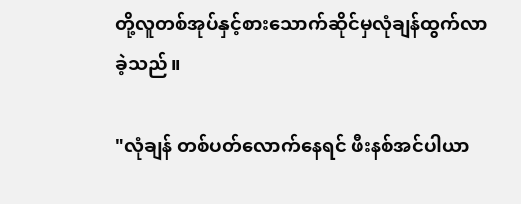တို့လူတစ်အုပ်နှင့်စားသောက်ဆိုင်မှလုံချန်ထွက်လာ
ခဲ့သည်။

"လုံချန် တစ်ပတ်လောက်နေရင် ဖီးနစ်အင်ပါယာ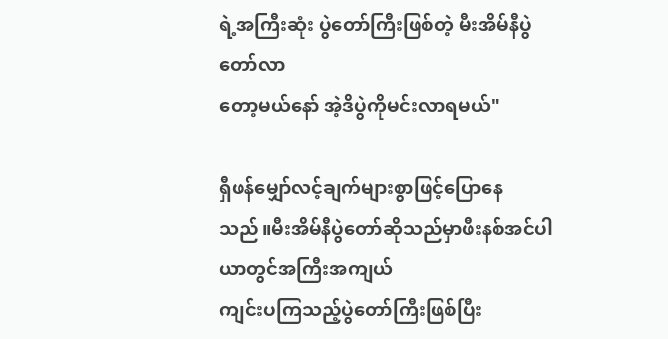ရဲ့အကြီးဆုံး ပွဲတော်ကြီးဖြစ်တဲ့ မီးအိမ်နီပွဲတော်လာ
တော့မယ်နော် အဲ့ဒိပွဲကိုမင်းလာရမယ်"

ရှီဖန်မျှော်လင့်ချက်များစွာဖြင့်ပြောနေသည်။မီးအိမ်နီပွဲတော်ဆိုသည်မှာဖီးနစ်အင်ပါယာတွင်အကြီးအကျယ်
ကျင်းပကြသည့်ပွဲတော်ကြီးဖြစ်ပြီး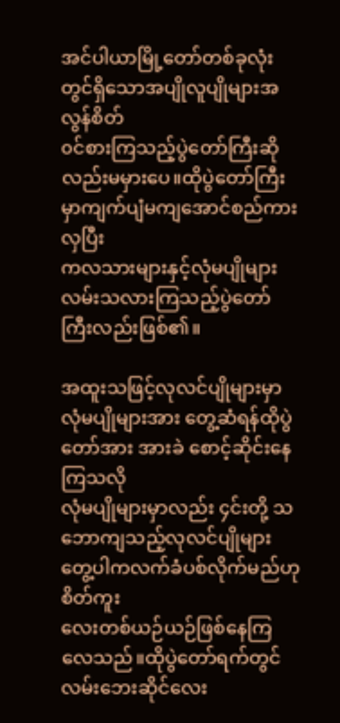အင်ပါယာမြို့တော်တစ်ခုလုံးတွင်ရှိသောအပျိုလူပျိုများအလွန်စိတ်
၀င်စားကြသည့်ပွဲတော်ကြီးဆိုလည်းမမှားပေ။ထိုပွဲတော်ကြီးမှာကျက်ပျံမကျအောင်စည်ကားလှပြီး
ကလသားများနှင့်လုံမပျိုများလမ်းသလားကြသည့်ပွဲတော်ကြီးလည်းဖြစ်၏။

အထူးသဖြင့်လုလင်ပျိုများမှာ လုံမပျိုများအား တွေ့ဆံရန်ထိုပွဲတော်အား အားခဲ စောင့်ဆိုင်းနေကြသလို
လုံမပျိုများမှာလည်း ၄င်းတို့ သဘောကျသည့်လုလင်ပျိုများတွေ့ပါကလက်ခံပစ်လိုက်မည်ဟုစိတ်ကူး
လေးတစ်ယဉ်ယဉ်ဖြစ်နေကြလေသည်။ထိုပွဲတော်ရက်တွင်လမ်းဘေးဆိုင်လေး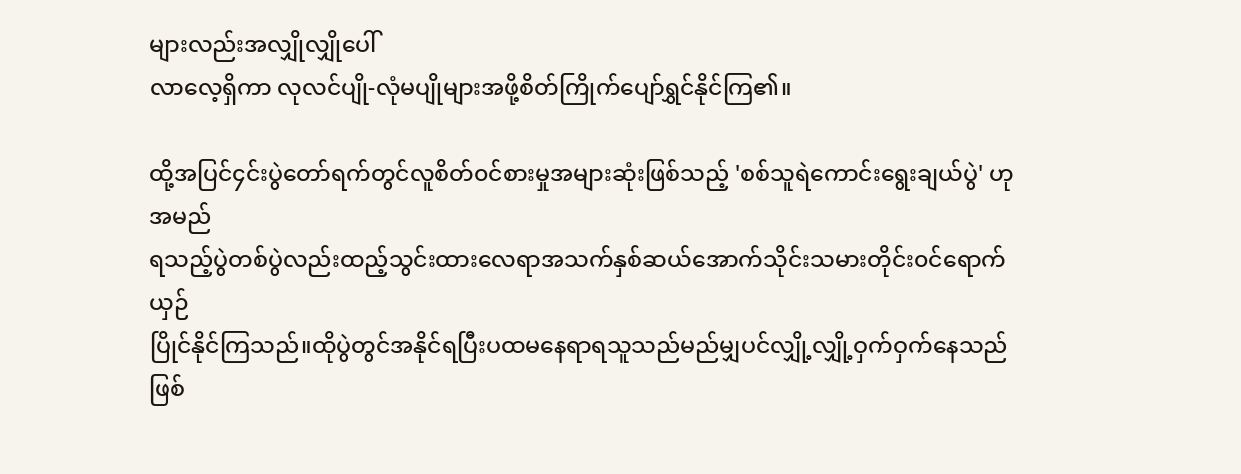များလည်းအလျှိုလျှိုပေါ်
လာလေ့ရှိကာ လုလင်ပျို-လုံမပျိုများအဖို့စိတ်ကြိုက်ပျော်ရွှင်နိုင်ကြ၏။

ထို့အပြင်၄င်းပွဲတော်ရက်တွင်လူစိတ်၀င်စားမှုအများဆုံးဖြစ်သည့် 'စစ်သူရဲကောင်းရွေးချယ်ပွဲ' ဟုအမည်
ရသည့်ပွဲတစ်ပွဲလည်းထည့်သွင်းထားလေရာအသက်နှစ်ဆယ်အောက်သိုင်းသမားတိုင်း၀င်ရောက်ယှဉ်
ပြိုင်နိုင်ကြသည်။ထိုပွဲတွင်အနိုင်ရပြီးပထမနေရာရသူသည်မည်မျှပင်လျှို့လျှို့ဝှက်ဝှက်နေသည်ဖြစ်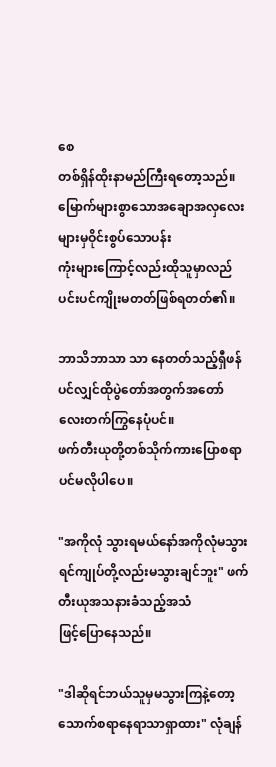စေ
တစ်ရှိန်ထိုးနာမည်ကြီးရတော့သည်။မြောက်များစွာသောအချောအလှလေးများမှဝိုင်းစွပ်သောပန်း
ကုံးများကြောင့်လည်းထိုသူမှာလည်ပင်းပင်ကျိုးမတတ်ဖြစ်ရတတ်၏။

ဘာသိဘာသာ သာ နေတတ်သည့်ရှီဖန်ပင်လျှင်ထိုပွဲတော်အတွက်အတော်လေးတက်ကြွနေပုံပင်။
ဖက်တီးယုတို့တစ်သိုက်ကားပြောစရာပင်မလိုပါပေ။

"အကိုလုံ သွားရမယ်နော်အကိုလုံမသွားရင်ကျုပ်တို့လည်းမသွားချင်ဘူး" ဖက်တီးယုအသနားခံသည့်အသံ
ဖြင့်ပြောနေသည်။

"ဒါဆိုရင်ဘယ်သူမှမသွားကြနဲ့တော့ သောက်စရာနေရာသာရှာထား" လုံချန်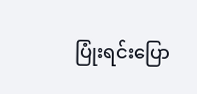ပြုံးရင်းပြော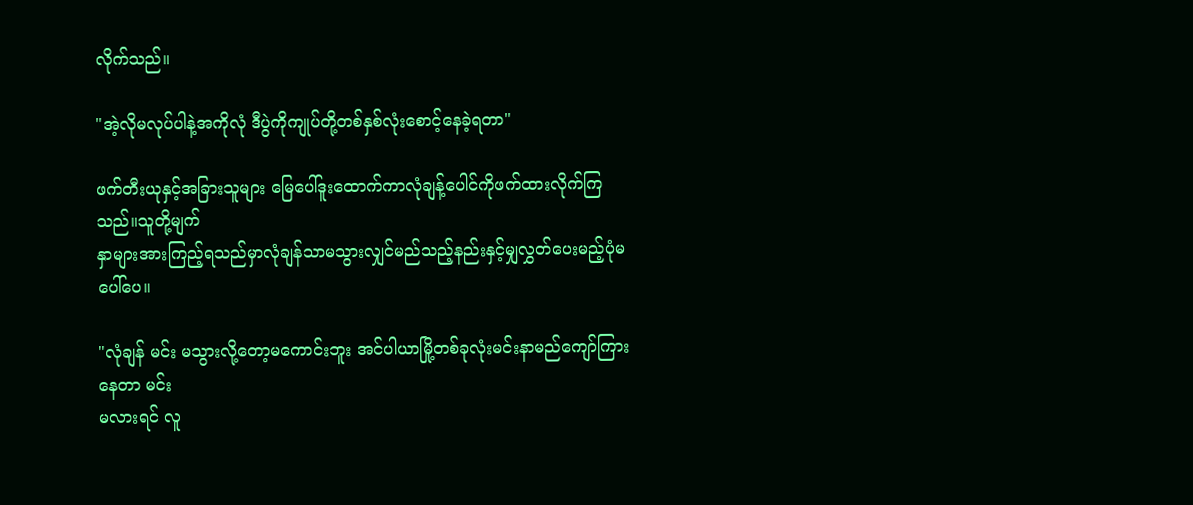လိုက်သည်။

"အဲ့လိုမလုပ်ပါနဲ့အကိုလုံ ဒီပွဲကိုကျုပ်တို့တစ်နှစ်လုံးစောင့်နေခဲ့ရတာ"

ဖက်တီးယုနှင့်အခြားသူများ မြေပေါ်ဒူးထောက်ကာလုံချန့်ပေါင်ကိုဖက်ထားလိုက်ကြသည်။သူတို့မျက်
နှာများအားကြည့်ရသည်မှာလုံချန်သာမသွားလျှင်မည်သည့်နည်းနှင့်မျှလွှတ်ပေးမည့်ပုံမပေါ်ပေ။

"လုံချန် မင်း မသွားလို့တော့မကောင်းဘူး အင်ပါယာမြို့တစ်ခုလုံးမင်းနာမည်ကျော်ကြားနေတာ မင်း
မလားရင် လူ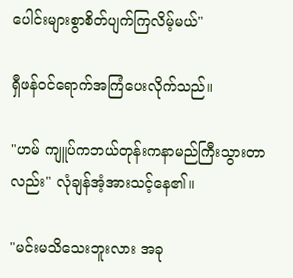ပေါင်းများစွာစိတ်ပျက်ကြလိမ့်မယ်"

ရှီဖန်၀င်ရောက်အကြံပေးလိုက်သည်။

"ဟမ် ကျူပ်ကဘယ်တုန်းကနာမည်ကြီးသွားတာလည်း" လုံချန်အံ့အားသင့်နေ၏။

"မင်းမသိသေးဘူးလား အခု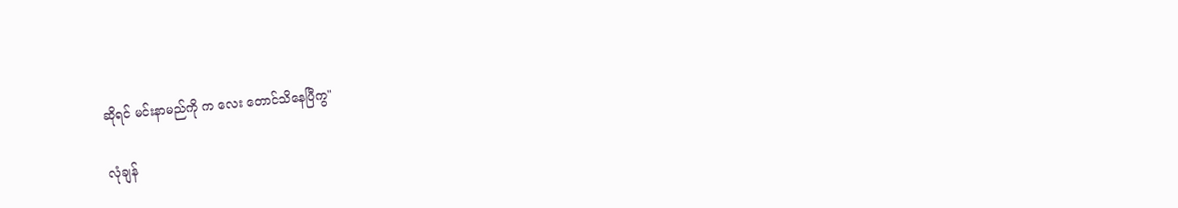ဆိုရင် မင်းနာမည်ကို က လေး တောင်သိနေပြီကွ"

လုံချန်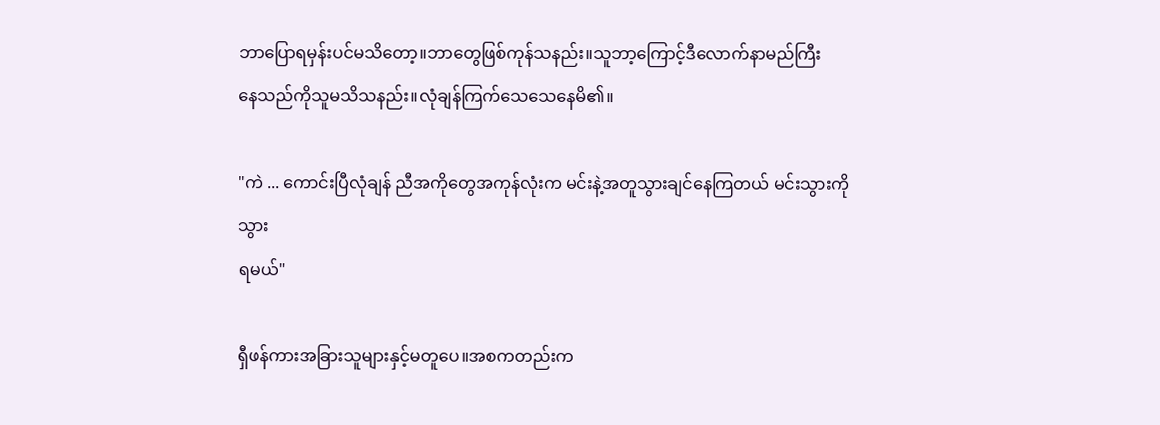ဘာပြောရမှန်းပင်မသိတော့။ဘာတွေဖြစ်ကုန်သနည်း။သူဘာ့ကြောင့်ဒီလောက်နာမည်ကြီး
နေသည်ကိုသူမသိသနည်း။လုံချန်ကြက်သေသေနေမိ၏။

"ကဲ ... ကောင်းပြီလုံချန် ညီအကိုတွေအကုန်လုံးက မင်းနဲ့အတူသွားချင်နေကြတယ် မင်းသွားကိုသွား
ရမယ်"

ရှီဖန်ကားအခြားသူများနှင့်မတူပေ။အစကတည်းက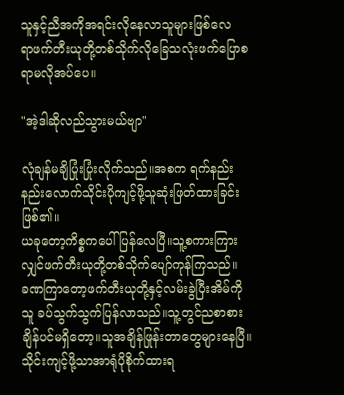သူနှင့်ညီအကိုအရင်းလိုနေလာသူများဖြစ်လေ
ရာဖက်တီးယုတို့တစ်သိုက်လိုခြေသလုံးဖက်ပြောစရာမလိုအပ်ပေ။

"အဲ့ဒါဆိုလည်သွားမယ်ဗျာ"

လုံချန်မချိပြုံးပြုံးလိုက်သည်။အစက ရက်နည်းနည်းလောက်သိုင်းပိုကျင့်ဖို့သူဆုံးဖြတ်ထားခြင်းဖြစ်၏။
ယခုတော့ကိစ္စကပေါ်ပြန်လေပြီ။သူ့စကားကြားလျှင်ဖက်တီးယုတို့တစ်သိုက်ပျော်ကုန်ကြသည်။
ခဏကြာတော့ဖက်တီးယုတို့နှင့်လမ်းခွဲပြီးအိမ်ကို သူ ခပ်သွက်သွက်ပြန်လာသည်။သူ့တွင်ညစာစား
ချိန်ပင်မရှိတော့။သူအချိန်ဖြုန်းတာတွေများနေပြီ။သိုင်းကျင့်ဖို့သာအာရုံပိုစိုက်ထားရ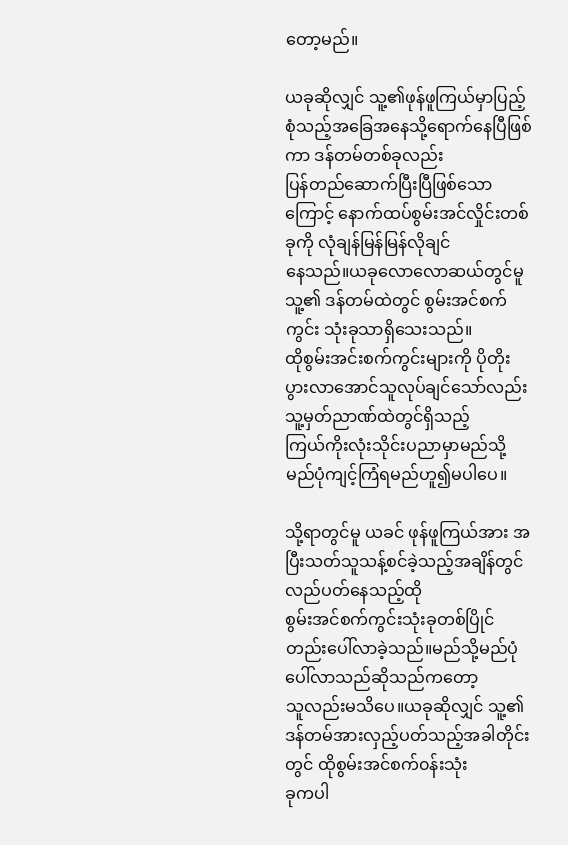တော့မည်။

ယခုဆိုလျှင် သူ့၏ဖုန်ဖူကြယ်မှာပြည့်စုံသည့်အခြေအနေသို့ရောက်နေပြီဖြစ်ကာ ဒန်တမ်တစ်ခုလည်း
ပြန်တည်ဆောက်ပြီးပြီဖြစ်သောကြောင့် နောက်ထပ်စွမ်းအင်လှိုင်းတစ်ခုကို လုံချန်မြန်မြန်လိုချင်
နေသည်။ယခုလောလောဆယ်တွင်မူ သူ့၏ ဒန်တမ်ထဲတွင် စွမ်းအင်စက်ကွင်း သုံးခုသာရှိသေးသည်။
ထိုစွမ်းအင်းစက်ကွင်းများကို ပိုတိုးပွားလာအောင်သူလုပ်ချင်သော်လည်း သူ့မှတ်ညာဏ်ထဲတွင်ရှိသည့်
ကြယ်ကိုးလုံးသိုင်းပညာမှာမည်သို့မည်ပုံကျင့်ကြံရမည်ဟူ၍မပါပေ။

သို့ရာတွင်မူ ယခင် ဖုန်ဖူကြယ်အား အပြီးသတ်သူသန့်စင်ခဲ့သည့်အချိန်တွင်လည်ပတ်နေသည့်ထို
စွမ်းအင်စက်ကွင်းသုံးခုတစ်ပြိုင်တည်းပေါ်လာခဲ့သည်။မည်သို့မည်ပုံပေါ်လာသည်ဆိုသည်ကတော့
သူလည်းမသိပေ။ယခုဆိုလျှင် သူ့၏ဒန်တမ်အားလှည့်ပတ်သည့်အခါတိုင်းတွင် ထိုစွမ်းအင်စက်၀န်းသုံး
ခုကပါ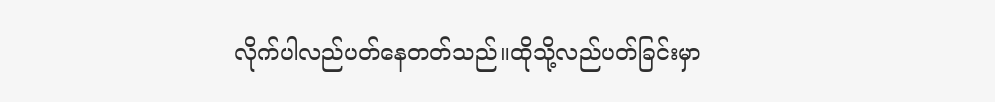လိုက်ပါလည်ပတ်နေတတ်သည်။ထိုသို့လည်ပတ်ခြင်းမှာ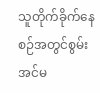သူတိုက်ခိုက်နေစဉ်အတွင်စွမ်းအင်မ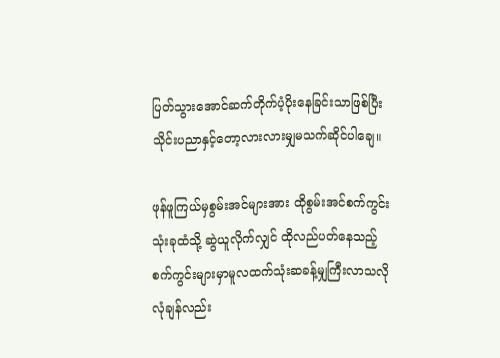ပြတ်သွားအောင်ဆက်တိုက်ပံ့ပိုးနေခြင်းသာဖြစ်ပြီးသိုင်းပညာနှင့်တော့လားလားမျှမသက်ဆိုင်ပါချေ။

ဖုန်ဖူကြယ်မှစွမ်းအင်များအား ထိုစွမ်းအင်စက်ကွင်းသုံးခုထံသို့ ဆွဲယူလိုက်လျှင် ထိုလည်ပတ်နေသည့်
စက်ကွင်းများမှာမူလထက်သုံးဆခန့်မျှကြီးလာသလို လုံချန်လည်း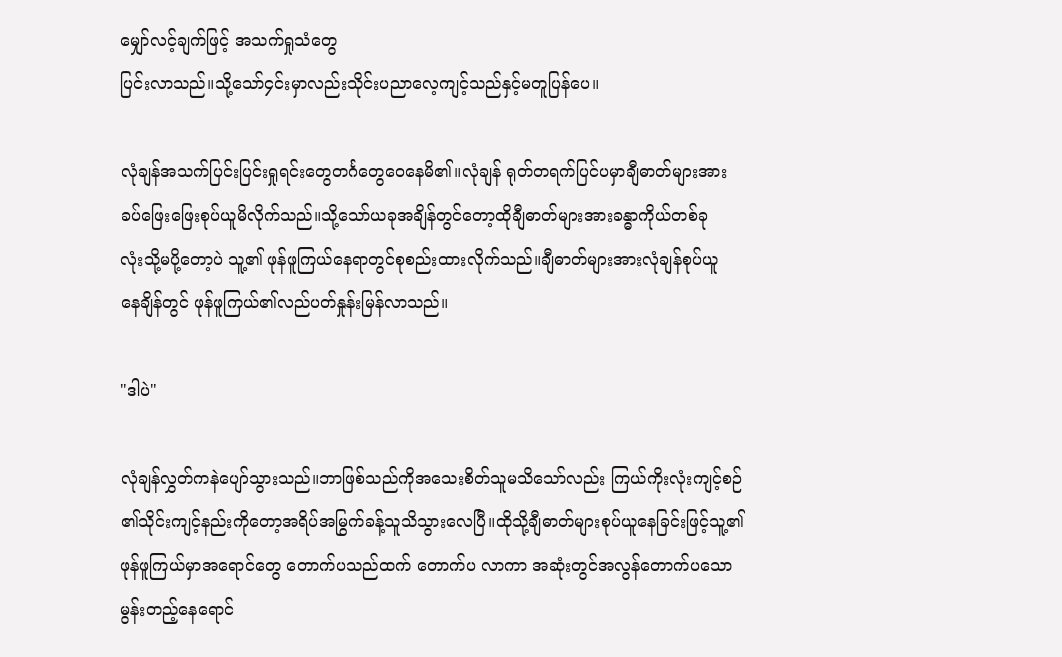မျှော်လင့်ချက်ဖြင့် အသက်ရှုသံတွေ
ပြင်းလာသည်။သို့သော်၄င်းမှာလည်းသိုင်းပညာလေ့ကျင့်သည်နှင့်မတူပြန်ပေ။

လုံချန်အသက်ပြင်းပြင်းရှုရင်းတွေတင်္ဂတွေဝေနေမိ၏။လုံချန် ရုတ်တရက်ပြင်ပမှာချီဓာတ်များအား
ခပ်ဖြေးဖြေးစုပ်ယူမိလိုက်သည်။သို့သော်ယခုအချိန်တွင်တော့ထိုချီဓာတ်များအားခန္ဓာကိုယ်တစ်ခု
လုံးသို့မပို့တော့ပဲ သူ့၏ ဖုန်ဖူကြယ်နေရာတွင်စုစည်းထားလိုက်သည်။ချီဓာတ်များအားလုံချန်စုပ်ယူ
နေချိန်တွင် ဖုန်ဖူကြယ်၏လည်ပတ်နှုန်းမြန်လာသည်။

"ဒါပဲ"

လုံချန်လွှတ်ကနဲပျော်သွားသည်။ဘာဖြစ်သည်ကိုအသေးစိတ်သူမသိသော်လည်း ကြယ်ကိုးလုံးကျင့်စဉ်
၏သိုင်းကျင့်နည်းကိုတော့အရိပ်အမြွက်ခန့်သူသိသွားလေပြီ။ထိုသို့ချီဓာတ်များစုပ်ယူနေခြင်းဖြင့်သူ့၏
ဖုန်ဖူကြယ်မှာအရောင်တွေ တောက်ပသည်ထက် တောက်ပ လာကာ အဆုံးတွင်အလွန်တောက်ပသော
မွန်းတည့်နေရောင်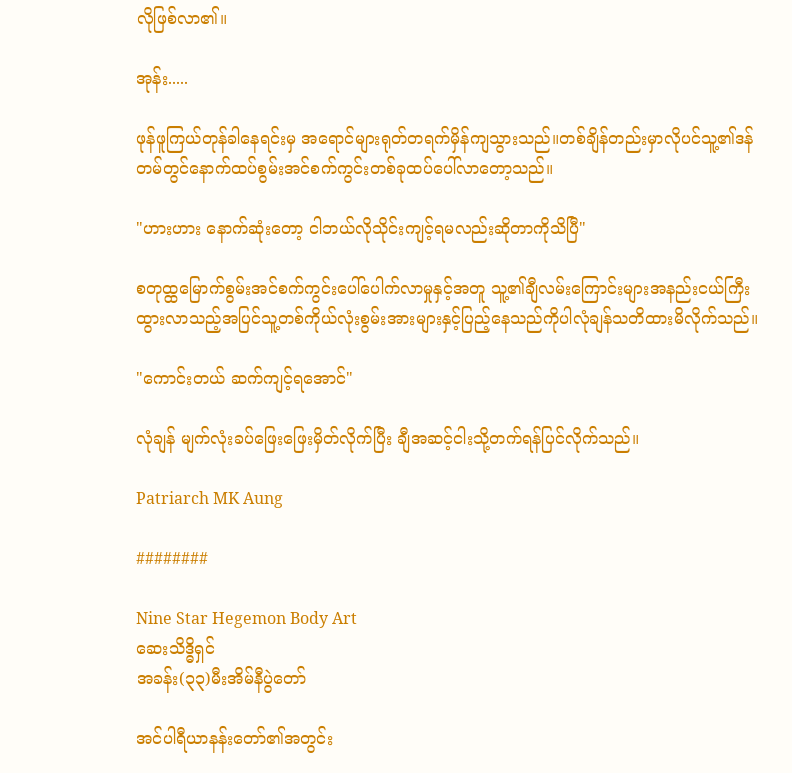လိုဖြစ်လာ၏။

အုန်း.....

ဖုန်ဖူကြယ်တုန်ခါနေရင်းမှ အရောင်များရုတ်တရက်မှိန်ကျသွားသည်။တစ်ချိန်တည်းမှာလိုပင်သူ့၏ဒန်
တမ်တွင်နောက်ထပ်စွမ်းအင်စက်ကွင်းတစ်ခုထပ်ပေါ်လာတော့သည်။

"ဟားဟား နောက်ဆုံးတော့ ငါဘယ်လိုသိုင်းကျင့်ရမလည်းဆိုတာကိုသိပြီ"

စတုထ္ထမြောက်စွမ်းအင်စက်ကွင်းပေါ်ပေါက်လာမှုနှင့်အတူ သူ့၏ချီလမ်းကြောင်းများအနည်းငယ်ကြီး
ထွားလာသည့်အပြင်သူ့တစ်ကိုယ်လုံးစွမ်းအားများနှင့်ပြည့်နေသည်ကိုပါလုံချန်သတိထားမိလိုက်သည်။

"ကောင်းတယ် ဆက်ကျင့်ရအောင်"

လုံချန် မျက်လုံးခပ်ဖြေးဖြေးမှိတ်လိုက်ပြီး ချီအဆင့်ငါးသို့တက်ရန်ပြင်လိုက်သည်။

Patriarch MK Aung

########

Nine Star Hegemon Body Art
ဆေးသိဒ္ဓိရှင်
အခန်း(၃၃)မီးအိမ်နီပွဲတော်

အင်ပါရီယာနန်းတော်၏အတွင်း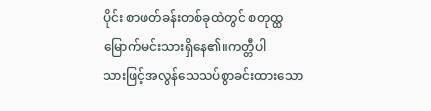ပိုင်း စာဖတ်ခန်းတစ်ခုထဲတွင် စတုထ္ထမြောက်မင်းသားရှိနေ၏။ကတ္တီပါ
သားဖြင့်အလွန်သေသပ်စွာခင်းထားသော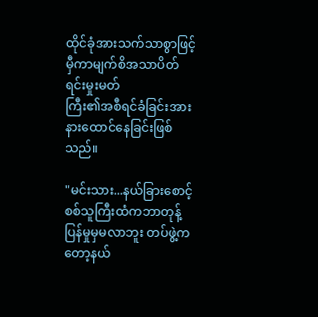ထိုင်ခုံအားသက်သာစွာဖြင့်မှီကာမျက်စိအသာပိတ်ရင်းမှုးမတ်
ကြီး၏အစီရင်ခံခြင်းအားနားထောင်နေခြင်းဖြစ်သည်။

"မင်းသား...နယ်ခြားစောင့် စစ်သူကြီးထံကဘာတုန့်ပြန်မှုမှမလာဘူး တပ်ဖွဲ့ကတော့နယ်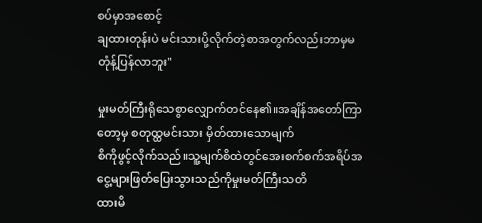စပ်မှာအစောင့်
ချထားတုန်းပဲ မင်းသားပို့လိုက်တဲ့စာအတွက်လည်းဘာမှမတုံန့်ပြန်လာဘူး"

မှုးမတ်ကြီးရိုသေစွာလျှောက်တင်နေ၏။အချိန်အတော်ကြာတော့မှ စတုထ္ထမင်းသား မှိတ်ထားသောမျက်
စိကိုဖွင့်လိုက်သည်။သူ့မျက်စိထဲတွင်အေးစက်စက်အရိပ်အငွေ့များဖြတ်ပြေးသွားသည်ကိုမှုးမတ်ကြီးသတိ
ထားမိ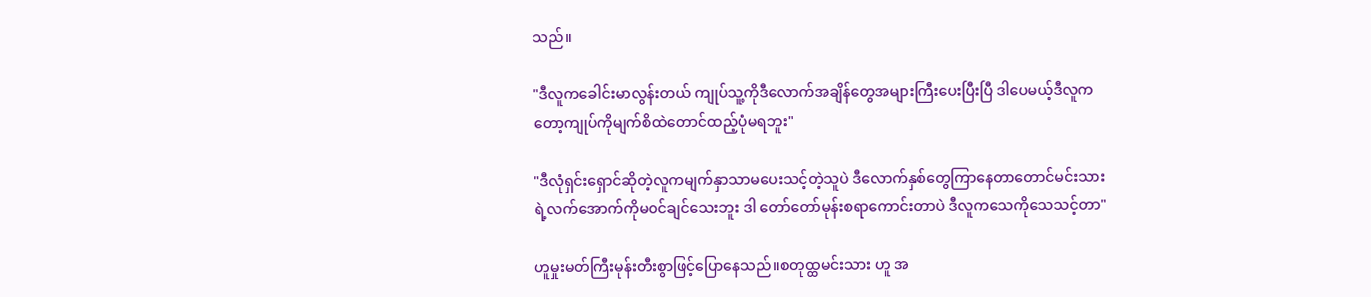သည်။

"ဒီလူကခေါင်းမာလွန်းတယ် ကျုပ်သူ့ကိုဒီလောက်အချိန်တွေအများကြီးပေးပြီးပြီ ဒါပေမယ့်ဒီလူက
တော့ကျုပ်ကိုမျက်စိထဲတောင်ထည့်ပုံမရဘူး"

"ဒီလုံရှင်းရှောင်ဆိုတဲ့လူကမျက်နှာသာမပေးသင့်တဲ့သူပဲ ဒီလောက်နှစ်တွေကြာနေတာတောင်မင်းသား
ရဲ့လက်အောက်ကိုမ၀င်ချင်သေးဘူး ဒါ တော်တော်မုန်းစရာကောင်းတာပဲ ဒီလူကသေကိုသေသင့်တာ"

ဟူမှုးမတ်ကြီးမုန်းတီးစွာဖြင့်ပြောနေသည်။စတုထ္ထမင်းသား ဟူ အ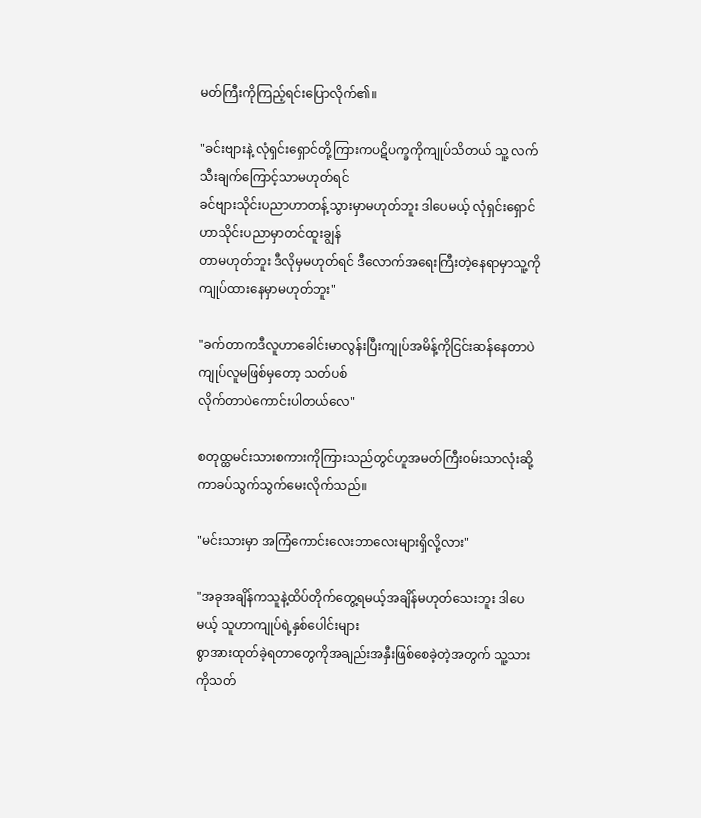မတ်ကြီးကိုကြည့်ရင်းပြောလိုက်၏။

"ခင်းဗျားနဲ့ လုံရှင်းရှောင်တို့ကြားကပဋိပက္ခကိုကျုပ်သိတယ် သူ့ လက်သီးချက်ကြောင့်သာမဟုတ်ရင်
ခင်ဗျားသိုင်းပညာဟာတန့်သွားမှာမဟုတ်ဘူး ဒါပေမယ့် လုံရှင်းရှောင်ဟာသိုင်းပညာမှာတင်ထူးချွန်
တာမဟုတ်ဘူး ဒီလိုမှမဟုတ်ရင် ဒီလောက်အရေးကြီးတဲ့နေရာမှာသူ့ကိုကျုပ်ထားနေမှာမဟုတ်ဘူး"

"ခက်တာကဒီလူဟာခေါင်းမာလွန်းပြီးကျုပ်အမိန့်ကိုငြင်းဆန်နေတာပဲ ကျုပ်လူမဖြစ်မှတော့ သတ်ပစ်
လိုက်တာပဲကောင်းပါတယ်လေ"

စတုထ္ထမင်းသားစကားကိုကြားသည်တွင်ဟူအမတ်ကြီး၀မ်းသာလုံးဆို့ကာခပ်သွက်သွက်မေးလိုက်သည်။

"မင်းသားမှာ အကြံကောင်းလေးဘာလေးများရှိလို့လား"

"အခုအချိန်ကသူနဲ့ထိပ်တိုက်တွေ့ရမယ့်အချိန်မဟုတ်သေးဘူး ဒါပေမယ့် သူဟာကျုပ်ရဲ့နှစ်ပေါင်းများ
စွာအားထုတ်ခဲ့ရတာတွေကိုအချည်းအနှီးဖြစ်စေခဲ့တဲ့အတွက် သူ့သားကိုသတ်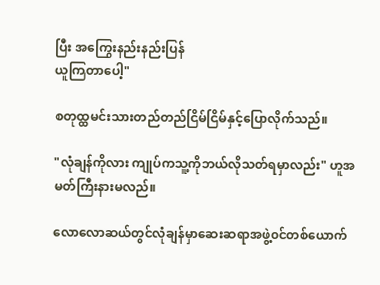ပြီး အကြွေးနည်းနည်းပြန်
ယူကြတာပေါ့"

စတုထ္ထမင်းသားတည်တည်ငြိမ်ငြိမ်နှင့်ပြောလိုက်သည်။

"လုံချန်ကိုလား ကျုပ်ကသူ့ကိုဘယ်လိုသတ်ရမှာလည်း" ဟူအမတ်ကြီးနားမလည်။

လောလောဆယ်တွင်လုံချန်မှာဆေးဆရာအဖွဲ့၀င်တစ်ယောက်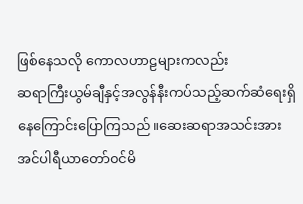ဖြစ်နေသလို ကောလဟာဠများကလည်း
ဆရာကြီးယွမ်ချီနှင့်အလွန်နီးကပ်သည့်ဆက်ဆံရေးရှိနေကြောင်းပြောကြသည်။ဆေးဆရာအသင်းအား
အင်ပါရီယာတော်၀င်မိ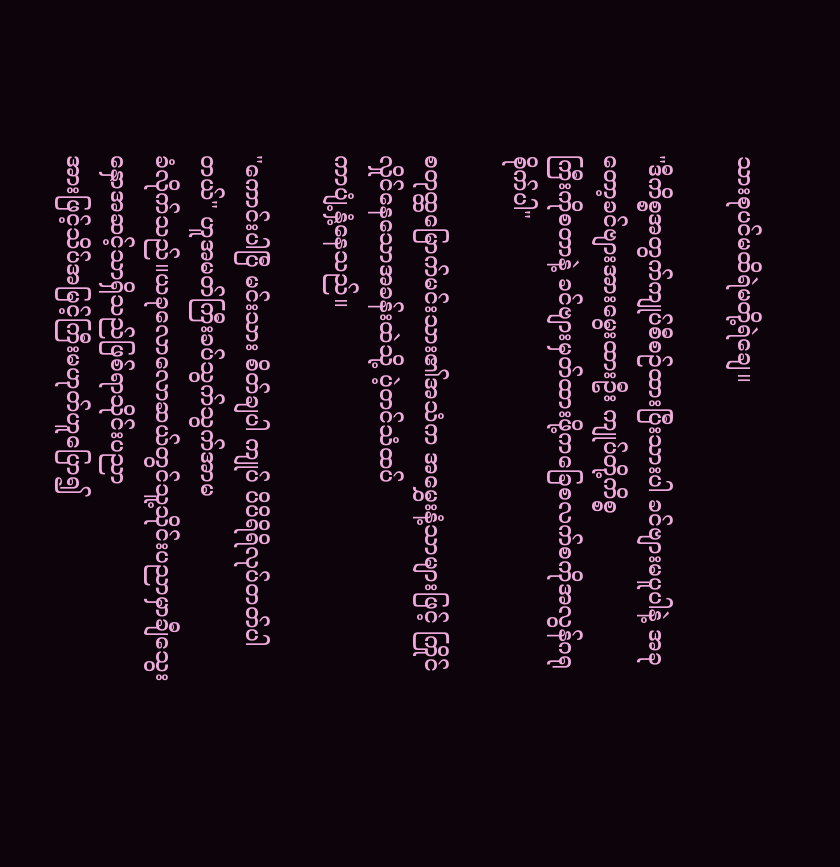သားစုပင်မထိရဲမတို့ရဲချေ။

"ဒီကိစ္စအတွက်ကျုပ်စီစဉ်ထားပြီးသားပါ ခင်ဗျားမပူပါနဲ့ အခုတော့ခင်ဗျားအားမွေးထားဦး ကျုပ်တို့ကိစ္စ
ကြီးကိုစတာနဲ့ ခင်ဗျားမှတ်ထားဖို့ကခြေစလက်စကိုအလွန်ဂရုစိုက်ပါ"

စတုထ္ထမြောက်မင်းသား၏အသံက အမွှေးနံ့သာများဖြင့် ကြိုင်လှိုင်နေသောအခန်းထဲသို့ ပဲ့တင်သံထပ်
ကာပျံ့နှံ့နေသည်။

"ကောင်းပါပြီ မင်းသား စိတ်ချပါ ကျုပ် ပိပိရိရိလုပ်တတ်ပါတယ်" ဟူအမတ်ကြီးခပ်သွက်သွက်အာမ
ခံလိုက်သည်။ယခုလောလောဆယ်တွင်သူ့သိုင်းပညာမှာချီသွေးနှောအဆင့်သာရှိသည်ဖြစ်ရာသိုင်းပညာ
အားဖြင့်သိပ်အမြင့်ကြီးမဟုတ်ဟူပြော၍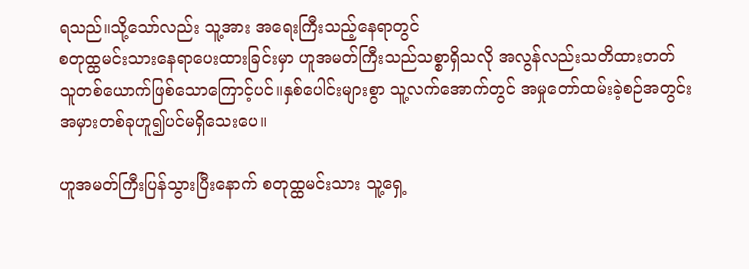ရသည်။သို့သော်လည်း သူ့အား အရေးကြီးသည့်နေရာတွင်
စတုထ္ထမင်းသားနေရာပေးထားခြင်းမှာ ဟူအမတ်ကြီးသည်သစ္စာရှိသလို အလွန်လည်းသတိထားတတ်
သူတစ်ယောက်ဖြစ်သောကြောင့်ပင်။နှစ်ပေါင်းများစွာ သူ့လက်အောက်တွင် အမှုတော်ထမ်းခဲ့စဉ်အတွင်း
အမှားတစ်ခုဟူ၍ပင်မရှိသေးပေ။

ဟူအမတ်ကြီးပြန်သွားပြီးနောက် စတုထ္ထမင်းသား သူ့ရှေ့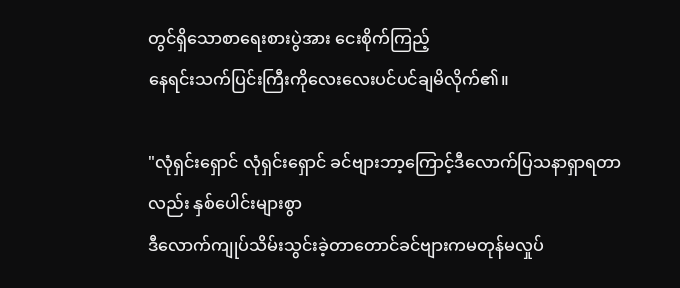တွင်ရှိသောစာရေးစားပွဲအား ငေးစိုက်ကြည့်
နေရင်းသက်ပြင်းကြီးကိုလေးလေးပင်ပင်ချမိလိုက်၏။

"လုံရှင်းရှောင် လုံရှင်းရှောင် ခင်ဗျားဘာ့ကြောင့်ဒီလောက်ပြသနာရှာရတာလည်း နှစ်ပေါင်းများစွာ
ဒီလောက်ကျုပ်သိမ်းသွင်းခဲ့တာတောင်ခင်ဗျားကမတုန်မလှုပ်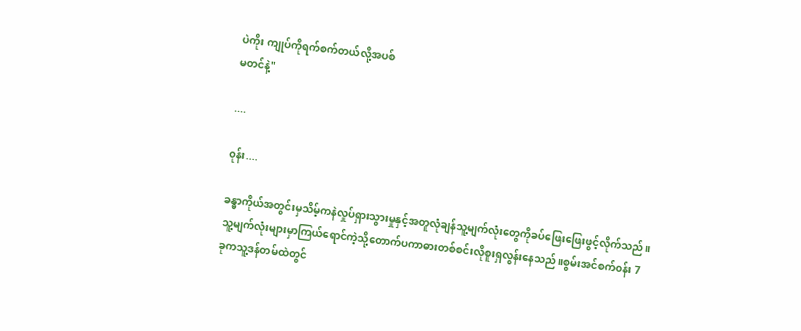ပဲကိုး ကျုပ်ကိုရက်စက်တယ်လို့အပစ်
မတင်နဲ့"

....

၀ုန်း....

ခန္ဓာကိုယ်အတွင်းမှသိမ့်ကနဲလှုပ်ရှားသွားမှုနှင့်အတူလုံချန်သူ့မျက်လုံးတွေကိုခပ်ဖြေးဖြေးဖွင့်လိုက်သည်။
သူ့မျက်လုံးများမှာကြယ်ရောင်ကဲ့သို့တောက်ပကာဓားတစ်စင်းလိုစူးရှလွန်းနေသည်။စွမ်းအင်စက်၀န်း 7
ခုကသူ့ဒန်တမ်ထဲတွင်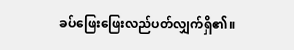ခပ်ဖြေးဖြေးလည်ပတ်လျှက်ရှိ၏။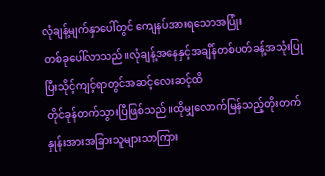လုံချန့်မျက်နှာပေါ်တွင် ကျေနပ်အားရသောအပြုံး
တစ်ခုပေါ်လာသည်။လုံချန့်အနေနှင့်အချိန်တစ်ပတ်ခန့်အသုံးပြုပြီးသိုင့်ကျင့်ရာတွင်အဆင့်လေးဆင့်ထိ
တိုင်ခုန်တက်သွားပြီဖြစ်သည်။ထိုမျှလောက်မြန်သည့်တိုးတက်နှုန်းအားအခြားသူများသာကြား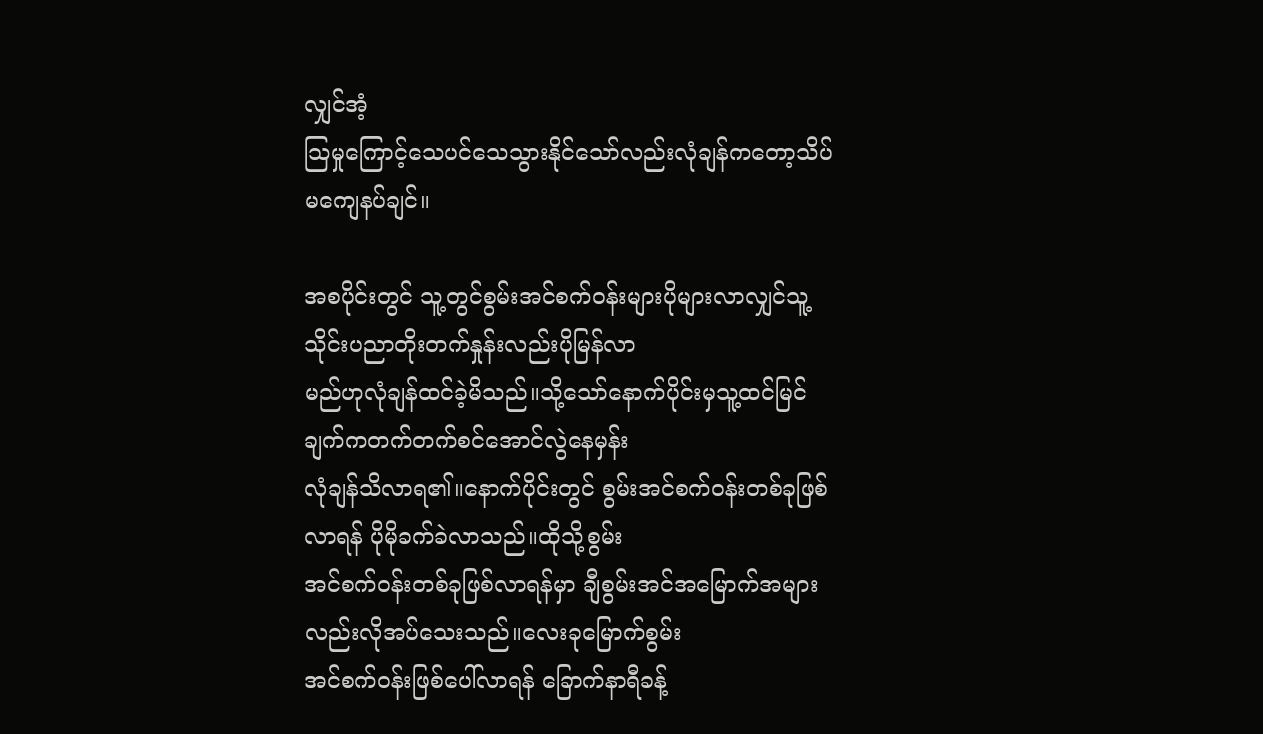လျှင်အံ့
သြမှုကြောင့်သေပင်သေသွားနိုင်သော်လည်းလုံချန်ကတော့သိပ်မကျေနပ်ချင်။

အစပိုင်းတွင် သူ့တွင်စွမ်းအင်စက်၀န်းများပိုများလာလျှင်သူ့သိုင်းပညာတိုးတက်နှုန်းလည်းပိုမြန်လာ
မည်ဟုလုံချန်ထင်ခဲ့မိသည်။သို့သော်နောက်ပိုင်းမှသူ့ထင်မြင်ချက်ကတက်တက်စင်အောင်လွဲနေမှန်း
လုံချန်သိလာရ၏။နောက်ပိုင်းတွင် စွမ်းအင်စက်၀န်းတစ်ခုဖြစ်လာရန် ပိုမိုခက်ခဲလာသည်။ထိုသို့စွမ်း
အင်စက်၀န်းတစ်ခုဖြစ်လာရန်မှာ ချီစွမ်းအင်အမြောက်အများလည်းလိုအပ်သေးသည်။လေးခုမြောက်စွမ်း
အင်စက်၀န်းဖြစ်ပေါ်လာရန် ခြောက်နာရီခန့်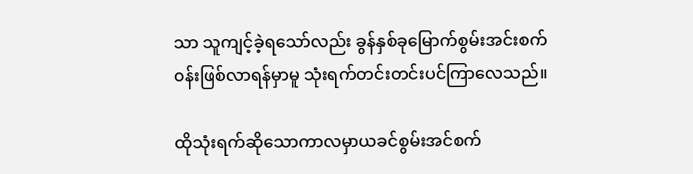သာ သူကျင့်ခဲ့ရသော်လည်း ခွန်နှစ်ခုမြောက်စွမ်းအင်းစက်
၀န်းဖြစ်လာရန်မှာမူ သုံးရက်တင်းတင်းပင်ကြာလေသည်။

ထိုသုံးရက်ဆိုသောကာလမှာယခင်စွမ်းအင်စက်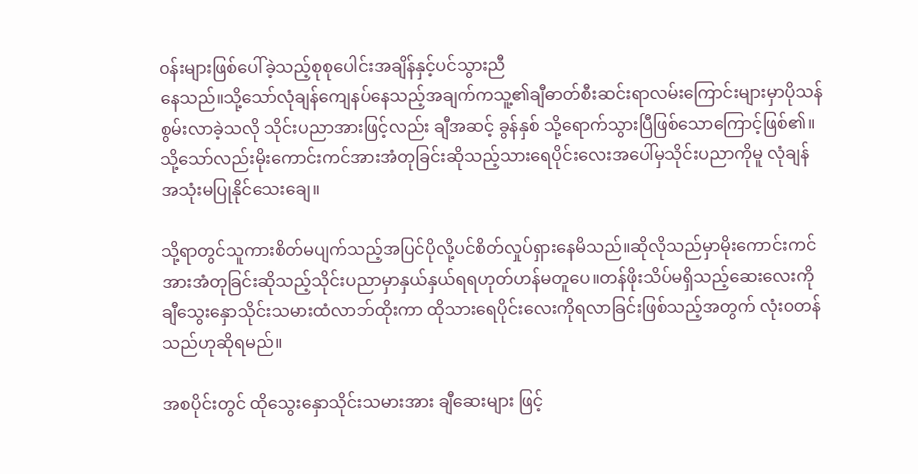၀န်းများဖြစ်ပေါ်ခဲ့သည့်စုစုပေါင်းအချိန်နှင့်ပင်သွားညီ
နေသည်။သို့သော်လုံချန်ကျေနပ်နေသည့်အချက်ကသူ့၏ချီဓာတ်စီးဆင်းရာလမ်းကြောင်းများမှာပိုသန်
စွမ်းလာခဲ့သလို သိုင်းပညာအားဖြင့်လည်း ချီအဆင့် ခွန်နှစ် သို့ရောက်သွားပြီဖြစ်သောကြောင့်ဖြစ်၏။
သို့သော်လည်းမိုးကောင်းကင်အားအံတုခြင်းဆိုသည့်သားရေပိုင်းလေးအပေါ်မှသိုင်းပညာကိုမူ လုံချန်
အသုံးမပြုနိုင်သေးချေ။

သို့ရာတွင်သူကားစိတ်မပျက်သည့်အပြင်ပိုလို့ပင်စိတ်လှုပ်ရှားနေမိသည်။ဆိုလိုသည်မှာမိုးကောင်းကင်
အားအံတုခြင်းဆိုသည့်သိုင်းပညာမှာနှယ်နှယ်ရရဟုတ်ဟန်မတူပေ။တန်ဖိုးသိပ်မရှိသည့်ဆေးလေးကို
ချီသွေးနှောသိုင်းသမားထံလာဘ်ထိုးကာ ထိုသားရေပိုင်းလေးကိုရလာခြင်းဖြစ်သည့်အတွက် လုံး၀တန်
သည်ဟုဆိုရမည်။

အစပိုင်းတွင် ထိုသွေးနှောသိုင်းသမားအား ချီဆေးများ ဖြင့်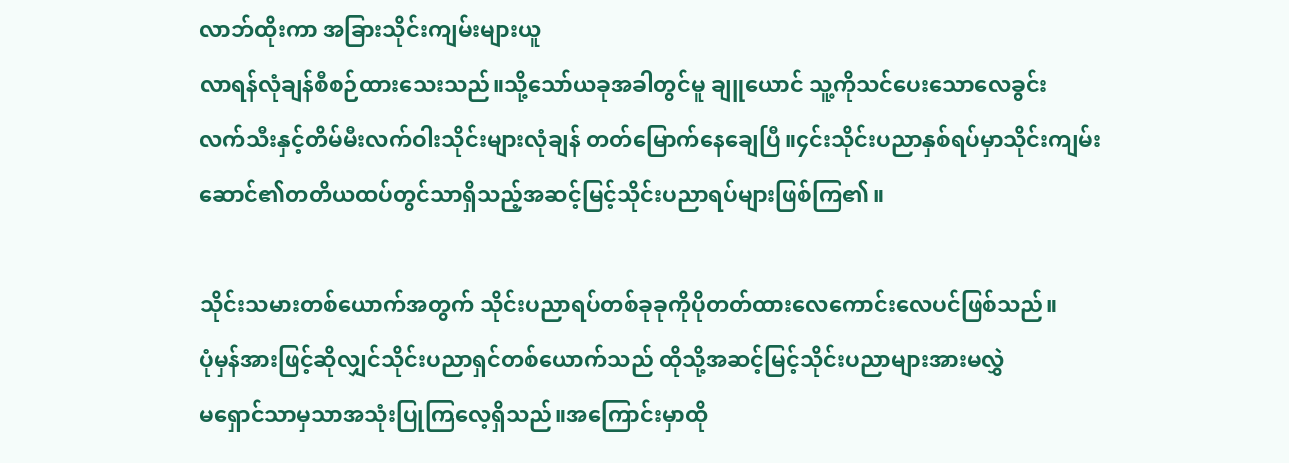လာဘ်ထိုးကာ အခြားသိုင်းကျမ်းများယူ
လာရန်လုံချန်စီစဉ်ထားသေးသည်။သို့သော်ယခုအခါတွင်မူ ချူယောင် သူ့ကိုသင်ပေးသောလေခွင်း
လက်သီးနှင့်တိမ်မီးလက်ဝါးသိုင်းများလုံချန် တတ်မြောက်နေချေပြီ။၄င်းသိုင်းပညာနှစ်ရပ်မှာသိုင်းကျမ်း
ဆောင်၏တတိယထပ်တွင်သာရှိသည့်အဆင့်မြင့်သိုင်းပညာရပ်များဖြစ်ကြ၏။

သိုင်းသမားတစ်ယောက်အတွက် သိုင်းပညာရပ်တစ်ခုခုကိုပိုတတ်ထားလေကောင်းလေပင်ဖြစ်သည်။
ပုံမှန်အားဖြင့်ဆိုလျှင်သိုင်းပညာရှင်တစ်ယောက်သည် ထိုသို့အဆင့်မြင့်သိုင်းပညာများအားမလွှဲ
မရှောင်သာမှသာအသုံးပြုကြလေ့ရှိသည်။အကြောင်းမှာထို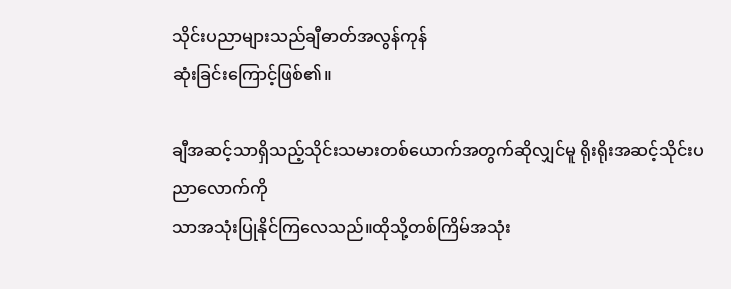သိုင်းပညာများသည်ချီဓာတ်အလွန်ကုန်
ဆုံးခြင်းကြောင့်ဖြစ်၏။

ချီအဆင့်သာရှိသည့်သိုင်းသမားတစ်ယောက်အတွက်ဆိုလျှင်မူ ရိုးရိုးအဆင့်သိုင်းပညာလောက်ကို
သာအသုံးပြုနိုင်ကြလေသည်။ထိုသို့တစ်ကြိမ်အသုံး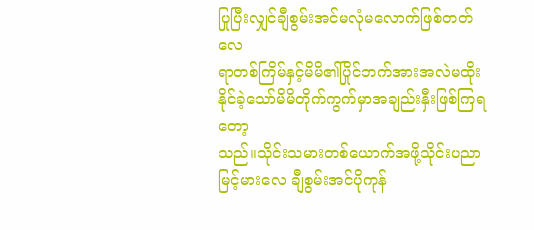ပြုပြီးလျှင်ချီစွမ်းအင်မလုံမလောက်ဖြစ်တတ်လေ
ရာတစ်ကြိမ်နှင့်မိမိ၏ပြိုင်ဘက်အားအလဲမထိုးနိုင်ခဲ့သော်မိမိတိုက်ကွက်မှာအချည်းနှီးဖြစ်ကြရတော့
သည်။သိုင်းသမားတစ်ယောက်အဖို့သိုင်းပညာမြင့်မားလေ ချီစွမ်းအင်ပိုကုန်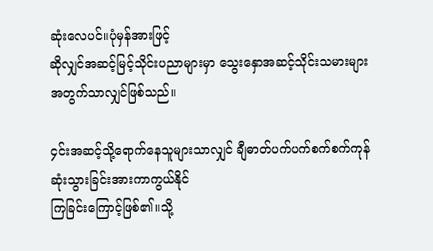ဆုံးလေပင်။ပုံမှန်အားဖြင့်
ဆိုလျှင်အဆင့်မြင့်သိုင်းပညာများမှာ သွေးနှောအဆင့်သိုင်းသမားများအတွက်သာလျှင်ဖြစ်သည်။

၄င်းအဆင့်သို့ရောက်နေသူများသာလျှင် ချီဓာတ်ပက်ပက်စက်စက်ကုန်ဆုံးသွားခြင်းအားကာကွယ်နိုင်
ကြခြင်းကြောင့်ဖြစ်၏။သို့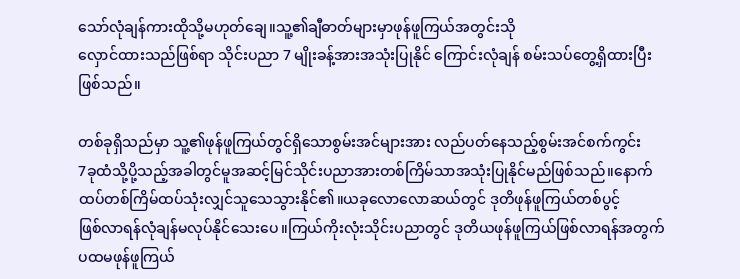သော်လုံချန်ကားထိုသို့မဟုတ်ချေ။သူ့၏ချီဓာတ်များမှာဖုန်ဖူကြယ်အတွင်းသို
လှောင်ထားသည်ဖြစ်ရာ သိုင်းပညာ 7 မျိုးခန့်အားအသုံးပြုနိုင် ကြောင်းလုံချန် စမ်းသပ်တွေ့ရှိထားပြီး
ဖြစ်သည်။

တစ်ခုရှိသည်မှာ သူ့၏ဖုန်ဖူကြယ်တွင်ရှိသောစွမ်းအင်များအား လည်ပတ်နေသည့်စွမ်းအင်စက်ကွင်း
7ခုထံသို့ပို့သည့်အခါတွင်မူအဆင့်မြင်သိုင်းပညာအားတစ်ကြိမ်သာအသုံးပြုနိုင်မည်ဖြစ်သည်။နောက်
ထပ်တစ်ကြိမ်ထပ်သုံးလျှင်သူသေသွားနိုင်၏။ယခုလောလောဆယ်တွင် ဒုတိဖုန်ဖူကြယ်တစ်ပွင့်
ဖြစ်လာရန်လုံချန်မလုပ်နိုင်သေးပေ။ကြယ်ကိုးလုံးသိုင်းပညာတွင် ဒုတိယဖုန်ဖူကြယ်ဖြစ်လာရန်အတွက်
ပထမဖုန်ဖူကြယ်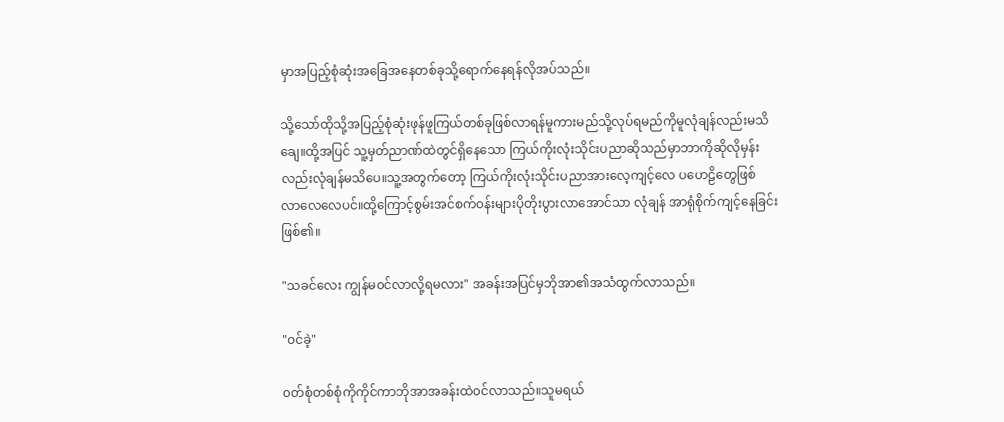မှာအပြည့်စုံဆုံးအခြေအနေတစ်ခုသို့ရောက်နေရန်လိုအပ်သည်။

သို့သော်ထိုသို့အပြည့်စုံဆုံးဖုန်ဖူကြယ်တစ်ခုဖြစ်လာရန်မူကားမည်သို့လုပ်ရမည်ကိုမူလုံချန်လည်းမသိ
ချေ။ထို့အပြင် သူ့မှတ်ညာဏ်ထဲတွင်ရှိနေသော ကြယ်ကိုးလုံးသိုင်းပညာဆိုသည်မှာဘာကိုဆိုလိုမှန်း
လည်းလုံချန်မသိပေ။သူ့အတွက်တော့ ကြယ်ကိုးလုံးသိုင်းပညာအားလေ့ကျင့်လေ ပဟေဠိတွေဖြစ်
လာလေလေပင်။ထို့ကြောင့်စွမ်းအင်စက်၀န်းများပိုတိုးပွားလာအောင်သာ လုံချန် အာရုံစိုက်ကျင့်နေခြင်း
ဖြစ်၏။

"သခင်လေး ကျွန်မ၀င်လာလို့ရမလား" အခန်းအပြင်မှဘိုအာ၏အသံထွက်လာသည်။

"၀င်ခဲ့"

၀တ်စုံတစ်စုံကိုကိုင်ကာဘိုအာအခန်းထဲ၀င်လာသည်။သူမရယ်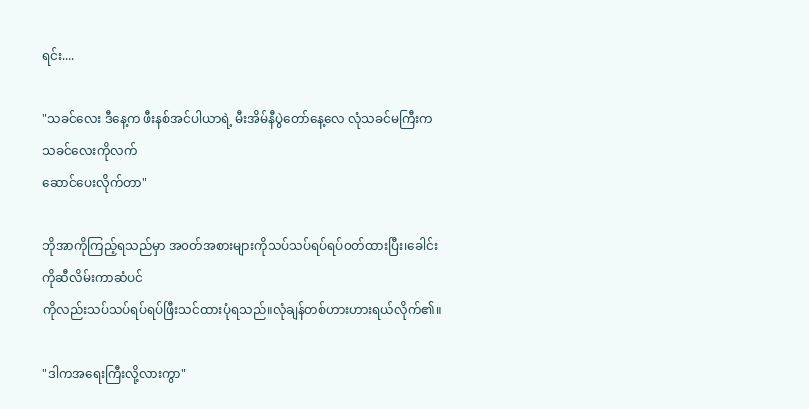ရင်း....

"သခင်လေး ဒီနေ့က ဖီးနစ်အင်ပါယာရဲ့ မီးအိမ်နီပွဲတော်နေ့လေ လုံသခင်မကြီးက သခင်လေးကိုလက်
ဆောင်ပေးလိုက်တာ"

ဘိုအာကိုကြည့်ရသည်မှာ အ၀တ်အစားများကိုသပ်သပ်ရပ်ရပ်၀တ်ထားပြီး၊ခေါင်းကိုဆီလိမ်းကာဆံပင်
ကိုလည်းသပ်သပ်ရပ်ရပ်ဖြီးသင်ထားပုံရသည်။လုံချန်တစ်ဟားဟားရယ်လိုက်၏။

"ဒါကအရေးကြီးလို့လားကွာ"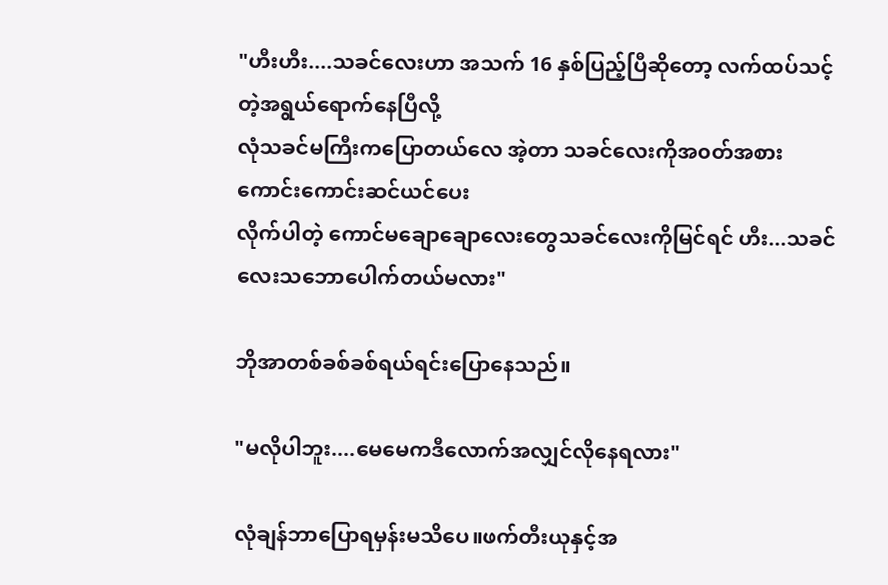"ဟီးဟီး....သခင်လေးဟာ အသက် 16 နှစ်ပြည့်ပြီဆိုတော့ လက်ထပ်သင့်တဲ့အရွယ်ရောက်နေပြီလို့
လုံသခင်မကြီးကပြောတယ်လေ အဲ့တာ သခင်လေးကိုအ၀တ်အစားကောင်းကောင်းဆင်ယင်ပေး
လိုက်ပါတဲ့ ကောင်မချောချောလေးတွေသခင်လေးကိုမြင်ရင် ဟီး...သခင်လေးသဘောပေါက်တယ်မလား"

ဘိုအာတစ်ခစ်ခစ်ရယ်ရင်းပြောနေသည်။

"မလိုပါဘူး....မေမေကဒီလောက်အလျှင်လိုနေရလား"

လုံချန်ဘာပြောရမှန်းမသိပေ။ဖက်တီးယုနှင့်အ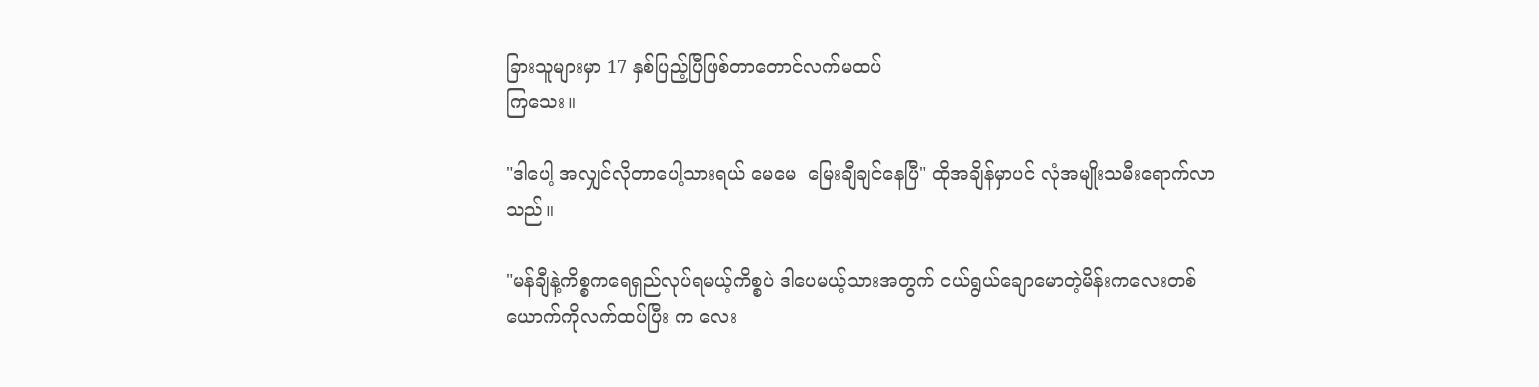ခြားသူများမှာ 17 နှစ်ပြည့်ပြီဖြစ်တာတောင်လက်မထပ်
ကြသေး။

"ဒါပေါ့ အလျှင်လိုတာပေါ့သားရယ် မေမေ  မြေးချီချင်နေပြီ" ထိုအချိန်မှာပင် လုံအမျိုးသမီးရောက်လာ
သည်။

"မန်ချီနဲ့ကိစ္စကရေရှည်လုပ်ရမယ့်ကိစ္စပဲ ဒါပေမယ့်သားအတွက် ငယ်ရွယ်ချောမောတဲ့မိန်းကလေးတစ်
ယောက်ကိုလက်ထပ်ပြီး က လေး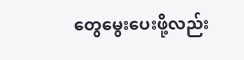တွေမွေးပေးဖို့လည်း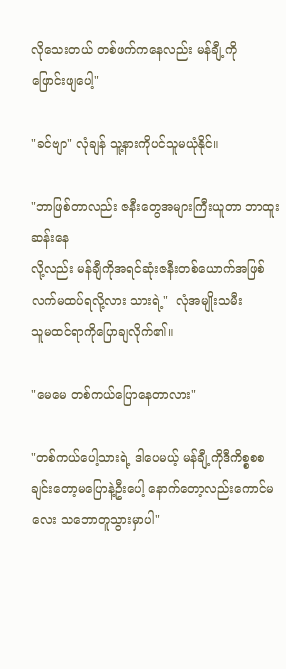လိုသေးတယ် တစ်ဖက်ကနေလည်း မန်ချီ့ကို
ဖြောင်းဖျပေါ့"

"ခင်ဗျာ" လုံချန် သူ့နားကိုပင်သူမယုံနိုင်။

"ဘာဖြစ်တာလည်း ဇနီးတွေအများကြီးယူတာ ဘာထူးဆန်းနေ
လို့လည်း မန်ချီကိုအရင်ဆုံးဇနီးတစ်ယောက်အဖြစ်လက်မထပ်ရလို့လား သားရဲ့"  လုံအမျိုးသမီး
သူမထင်ရာကိုပြောချလိုက်၏။

"မေမေ တစ်ကယ်ပြောနေတာလား"

"တစ်ကယ်ပေါ့သားရဲ့ ဒါပေမယ့် မန်ချီ့ကိုဒီကိစ္စစစချင်းတော့မပြောနဲ့ဦးပေါ့ နောက်တော့လည်းကောင်မ
လေး သဘောတူသွားမှာပါ"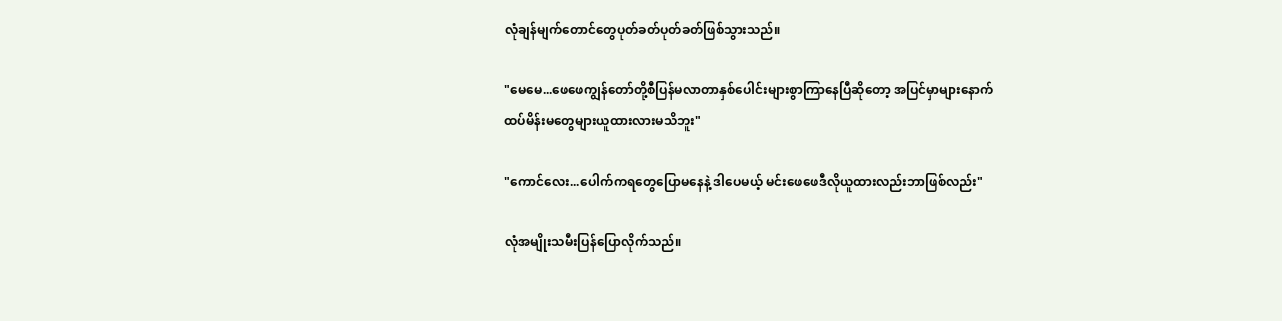လုံချန်မျက်တောင်တွေပုတ်ခတ်ပုတ်ခတ်ဖြစ်သွားသည်။

"မေမေ...ဖေဖေကျွန်တော်တို့စီပြန်မလာတာနှစ်ပေါင်းများစွာကြာနေပြီဆိုတော့ အပြင်မှာများနောက်
ထပ်မိန်းမတွေများယူထားလားမသိဘူး"

"ကောင်လေး...ပေါက်ကရတွေပြောမနေနဲ့ ဒါပေမယ့် မင်းဖေဖေဒီလိုယူထားလည်းဘာဖြစ်လည်း"

လုံအမျိုးသမီးပြန်ပြောလိုက်သည်။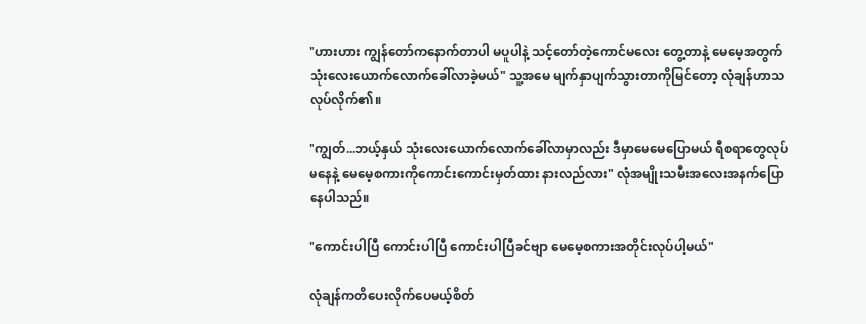"ဟားဟား ကျွန်တော်ကနောက်တာပါ မပူပါနဲ့ သင့်တော်တဲ့ကောင်မလေး တွေ့တာနဲ့ မေမေ့အတွက်
သုံးလေးယောက်လောက်ခေါ်လာခဲ့မယ်" သူ့အမေ မျက်နှာပျက်သွားတာကိုမြင်တော့ လုံချန်ဟာသ
လုပ်လိုက်၏။

"ကျွတ်...ဘယ့်နှယ် သုံးလေးယောက်လောက်ခေါ်လာမှာလည်း ဒီမှာမေမေပြောမယ် ရီစရာတွေလုပ်
မနေနဲ့ မေမေ့စကားကိုကောင်းကောင်းမှတ်ထား နားလည်လား" လုံအမျိုးသမီးအလေးအနက်ပြော
နေပါသည်။

"ကောင်းပါပြီ ကောင်းပါပြီ ကောင်းပါပြီခင်ဗျာ မေမေ့စကားအတိုင်းလုပ်ပါ့မယ်"

လုံချန်ကတိပေးလိုက်ပေမယ့်စိတ်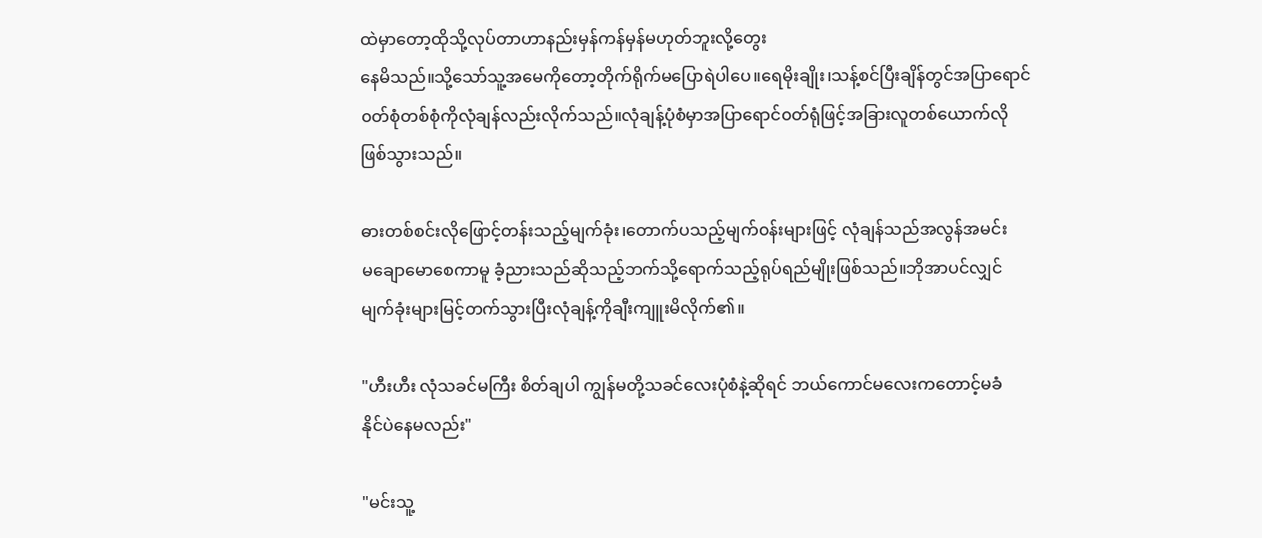ထဲမှာတော့ထိုသို့လုပ်တာဟာနည်းမှန်ကန်မှန်မဟုတ်ဘူးလို့တွေး
နေမိသည်။သို့သော်သူ့အမေကိုတော့တိုက်ရိုက်မပြောရဲပါပေ။ရေမိုးချိုး၊သန့်စင်ပြီးချိန်တွင်အပြာရောင်
၀တ်စုံတစ်စုံကိုလုံချန်လည်းလိုက်သည်။လုံချန့်ပုံစံမှာအပြာရောင်၀တ်ရုံဖြင့်အခြားလူတစ်ယောက်လို
ဖြစ်သွားသည်။

ဓားတစ်စင်းလိုဖြောင့်တန်းသည့်မျက်ခုံး၊တောက်ပသည့်မျက်၀န်းများဖြင့် လုံချန်သည်အလွန်အမင်း
မချောမောစေကာမူ ခံ့ညားသည်ဆိုသည့်ဘက်သို့ရောက်သည့်ရုပ်ရည်မျိုးဖြစ်သည်။ဘိုအာပင်လျှင်
မျက်ခုံးများမြင့်တက်သွားပြီးလုံချန့်ကိုချီးကျူးမိလိုက်၏။

"ဟီးဟီး လုံသခင်မကြီး စိတ်ချပါ ကျွန်မတို့သခင်လေးပုံစံနဲ့ဆိုရင် ဘယ်ကောင်မလေးကတောင့်မခံ
နိုင်ပဲနေမလည်း"

"မင်းသူ့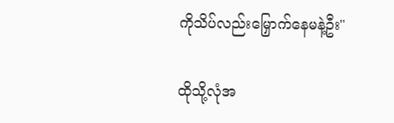ကိုသိပ်လည်းမြှောက်နေမနဲ့ဦး"

ထိုသို့လုံအ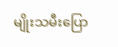မျိုးသမီးပြော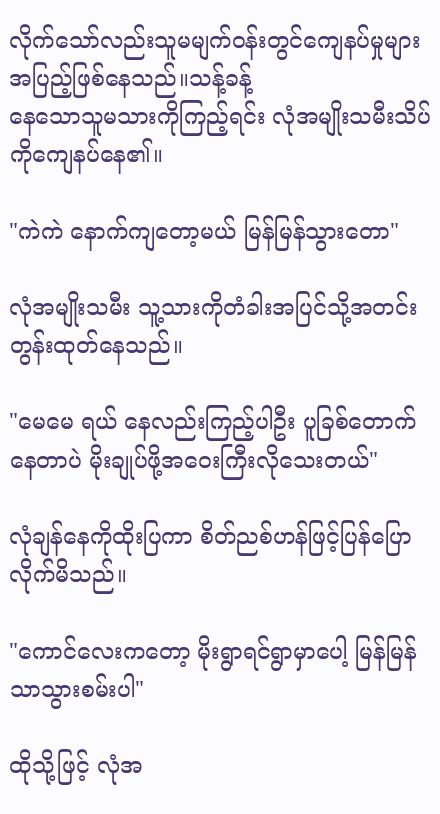လိုက်သော်လည်းသူမမျက်၀န်းတွင်ကျေနပ်မှုများအပြည့်ဖြစ်နေသည်။သန့်ခန့်
နေသောသူမသားကိုကြည့်ရင်း လုံအမျိုးသမီးသိပ်ကိုကျေနပ်နေ၏။

"ကဲကဲ နောက်ကျတော့မယ် မြန်မြန်သွားတော"

လုံအမျိုးသမီး သူ့သားကိုတံခါးအပြင်သို့အတင်းတွန်းထုတ်နေသည်။

"မေမေ ရယ် နေလည်းကြည့်ပါဦး ပူခြစ်တောက်နေတာပဲ မိုးချုပ်ဖို့အဝေးကြီးလိုသေးတယ်"

လုံချန်နေကိုထိုးပြကာ စိတ်ညစ်ဟန်ဖြင့်ပြန်ပြောလိုက်မိသည်။

"ကောင်လေးကတော့ မိုးရွာရင်ရွာမှာပေါ့ မြန်မြန်သာသွားစမ်းပါ"

ထိုသို့ဖြင့် လုံအ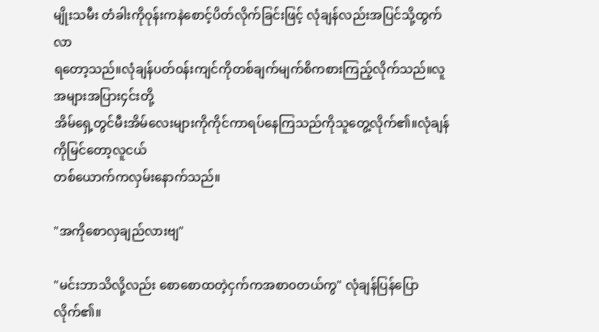မျိုးသမီး တံခါးကိုဝုန်းကနဲစောင့်ပိတ်လိုက်ခြင်းဖြင့် လုံချန်လည်းအပြင်သို့ထွက်လာ
ရတော့သည်။လုံချန်ပတ်၀န်းကျင်ကိုတစ်ချက်မျက်စိကစားကြည့်လိုက်သည်။လူအများအပြား၄င်းတို့
အိမ်ရှေ့တွင်မီးအိမ်လေးများကိုကိုင်ကာရပ်နေကြသည်ကိုသူတွေ့လိုက်၏။လုံချန်ကိုမြင်တော့လူငယ်
တစ်ယောက်ကလှမ်းနောက်သည်။

"အကိုစောလှချည်လားဗျ"

"မင်းဘာသိလို့လည်း စောစောထတဲ့ငှက်ကအစာ၀တယ်ကွ" လုံချန်ပြန်ပြောလိုက်၏။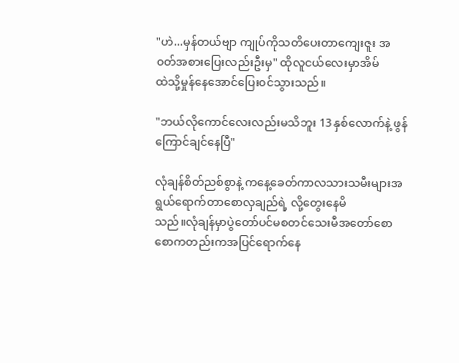"ဟဲ...မှန်တယ်ဗျာ ကျုပ်ကိုသတိပေးတာကျေးဇူး အ၀တ်အစားပြေးလည်းဦးမှ" ထိုလူငယ်လေးမှာအိမ်
ထဲသို့မှုန်နေအောင်ပြေး၀င်သွားသည်။

"ဘယ်လိုကောင်လေးလည်းမသိဘူး 13 နှစ်လောက်နဲ့ ဖွန်ကြောင်ချင်နေပြီ"

လုံချန်စိတ်ညစ်စွာနဲ့ ကနေ့ခေတ်ကာလသားသမီးများအရွယ်ရောက်တာစောလှချည်ရဲ့ လို့တွေးနေမိ
သည်။လုံချန်မှာပွဲတော်ပင်မစတင်သေးမီအတော်စောစောကတည်းကအပြင်ရောက်နေ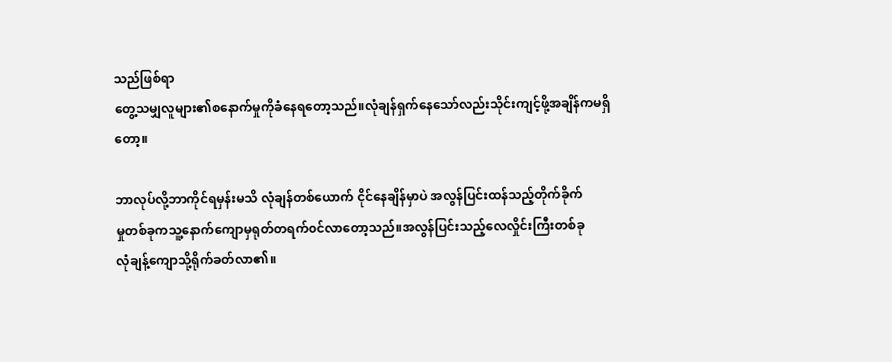သည်ဖြစ်ရာ
တွေ့သမျှလူများ၏စနောက်မှုကိုခံနေရတော့သည်။လုံချန်ရှက်နေသော်လည်းသိုင်းကျင့်ဖို့အချိန်ကမရှိ
တော့။

ဘာလုပ်လို့ဘာကိုင်ရမှန်းမသိ လုံချန်တစ်ယောက် ငိုင်နေချိန်မှာပဲ အလွန်ပြင်းထန်သည့်တိုက်ခိုက်
မှုတစ်ခုကသူ့နောက်ကျောမှရုတ်တရက်၀င်လာတော့သည်။အလွန်ပြင်းသည့်လေလှိုင်းကြီးတစ်ခု
လုံချန့်ကျောသို့ရိုက်ခတ်လာ၏။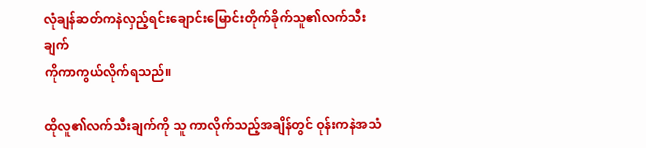လုံချန်ဆတ်ကနဲလှည့်ရင်းချောင်းမြောင်းတိုက်ခိုက်သူ၏လက်သီးချက်
ကိုကာကွယ်လိုက်ရသည်။

ထိုလူ၏လက်သီးချက်ကို သူ ကာလိုက်သည့်အချိန်တွင် ဝုန်းကနဲအသံ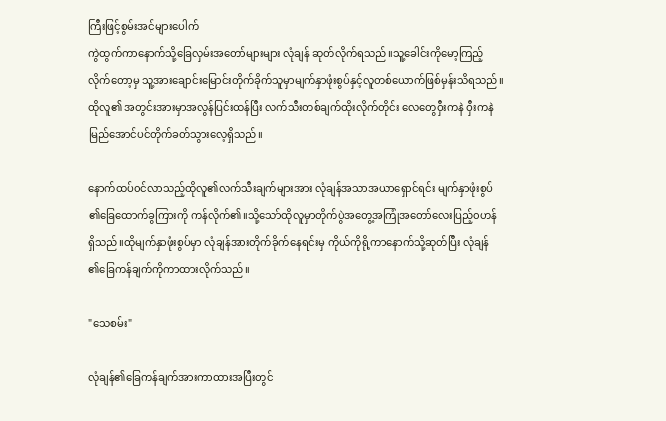ကြီးဖြင့်စွမ်းအင်များပေါက်
ကွဲထွက်ကာနောက်သို့ခြေလှမ်းအတော်များများ လုံချန် ဆုတ်လိုက်ရသည်။သူ့ခေါင်းကိုမော့ကြည့်
လိုက်တော့မှ သူ့အားချောင်းမြောင်းတိုက်ခိုက်သူမှာမျက်နှာဖုံးစွပ်နှင့်လူတစ်ယောက်ဖြစ်မှန်းသိရသည်။
ထိုလူ၏ အတွင်းအားမှာအလွန်ပြင်းထန်ပြီး လက်သီးတစ်ချက်ထိုးလိုက်တိုင်း လေတွေဝှီးကနဲ ဝှီးကနဲ
မြည်အောင်ပင်တိုက်ခတ်သွားလေ့ရှိသည်။

နောက်ထပ်၀င်လာသည့်ထိုလူ၏လက်သီးချက်များအား လုံချန်အသာအယာရှောင်ရင်း မျက်နှာဖုံးစွပ်
၏ခြေထောက်ခွကြားကို ကန်လိုက်၏။သို့သော်ထိုလူမှာတိုက်ပွဲအတွေ့အကြုံအတော်လေးပြည့်၀ဟန်
ရှိသည်။ထိုမျက်နှာဖုံးစွပ်မှာ လုံချန်အားတိုက်ခိုက်နေရင်းမှ ကိုယ်ကိုရို့ကာနောက်သို့ဆုတ်ပြီး လုံချန်
၏ခြေကန်ချက်ကိုကာထားလိုက်သည်။

"သေစမ်း"

လုံချန်၏ခြေကန်ချက်အားကာထားအပြီးတွင်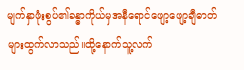မျက်နှာဖုံးစွပ်၏ခန္ဓာကိုယ်မှအနီရောင်ဖျော့ဖျော့ချီဓာတ်
များထွက်လာသည်။ထို့နောက်သူ့လက်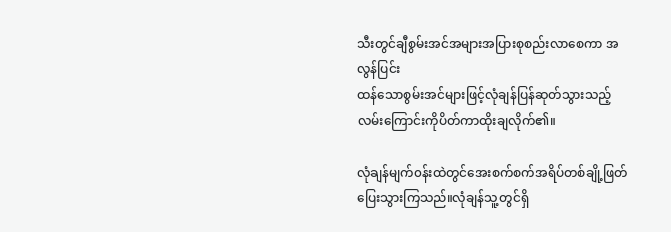သီးတွင်ချီစွမ်းအင်အများအပြားစုစည်းလာစေကာ အလွန်ပြင်း
ထန်သောစွမ်းအင်များဖြင့်လုံချန်ပြန်ဆုတ်သွားသည့်လမ်းကြောင်းကိုပိတ်ကာထိုးချလိုက်၏။

လုံချန်မျက်၀န်းထဲတွင်အေးစက်စက်အရိပ်တစ်ချို့ဖြတ်ပြေးသွားကြသည်။လုံချန်သူ့တွင်ရှိ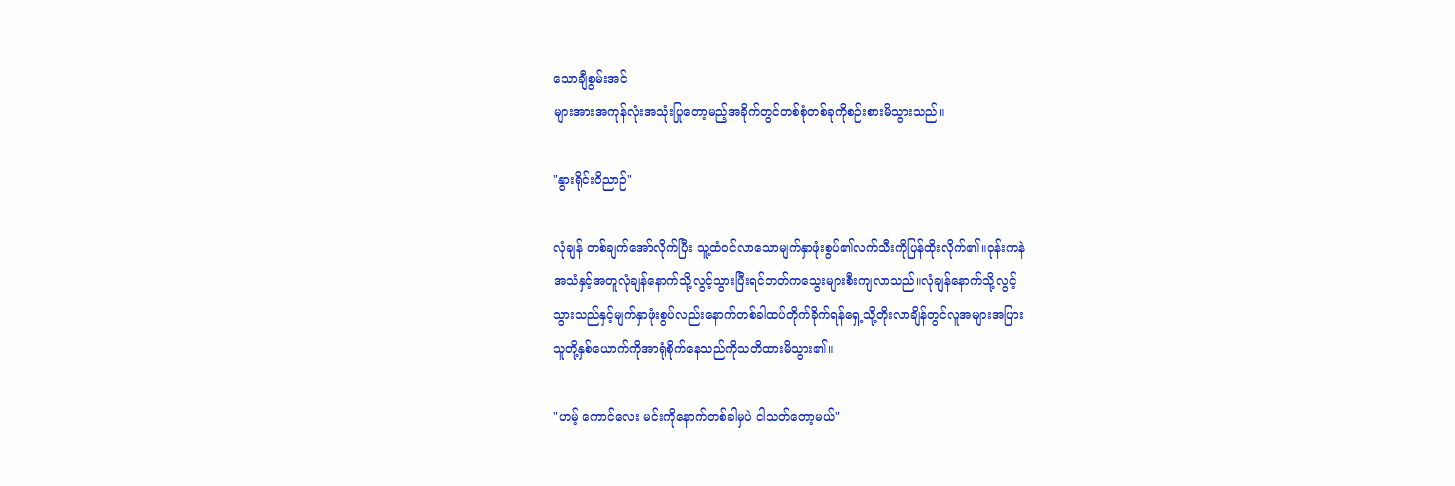သောချီစွမ်းအင်
များအားအကုန်လုံးအသုံးပြုတော့မည့်အခိုက်တွင်တစ်စုံတစ်ခုကိုစဉ်းစားမိသွားသည်။

"နွားရိုင်းဝိညာဉ်"

လုံချန် တစ်ချက်အော်လိုက်ပြီး သူ့ထံ၀င်လာသောမျက်နှာဖုံးစွပ်၏လက်သီးကိုပြန်ထိုးလိုက်၏။ဝုန်းကနဲ
အသံနှင့်အတူလုံချန်နောက်သို့လွင့်သွားပြီးရင်ဘတ်ကသွေးများစီးကျလာသည်။လုံချန်နောက်သို့လွင့်
သွားသည်နှင့်မျက်နှာဖုံးစွပ်လည်းနောက်တစ်ခါထပ်တိုက်ခိုက်ရန်ရှေ့သို့တိုးလာချိန်တွင်လူအများအပြား
သူတို့နှစ်ယောက်ကိုအာရုံစိုက်နေသည်ကိုသတိထားမိသွား၏။

"ဟမ့် ကောင်လေး မင်းကိုနောက်တစ်ခါမှပဲ ငါသတ်တော့မယ်"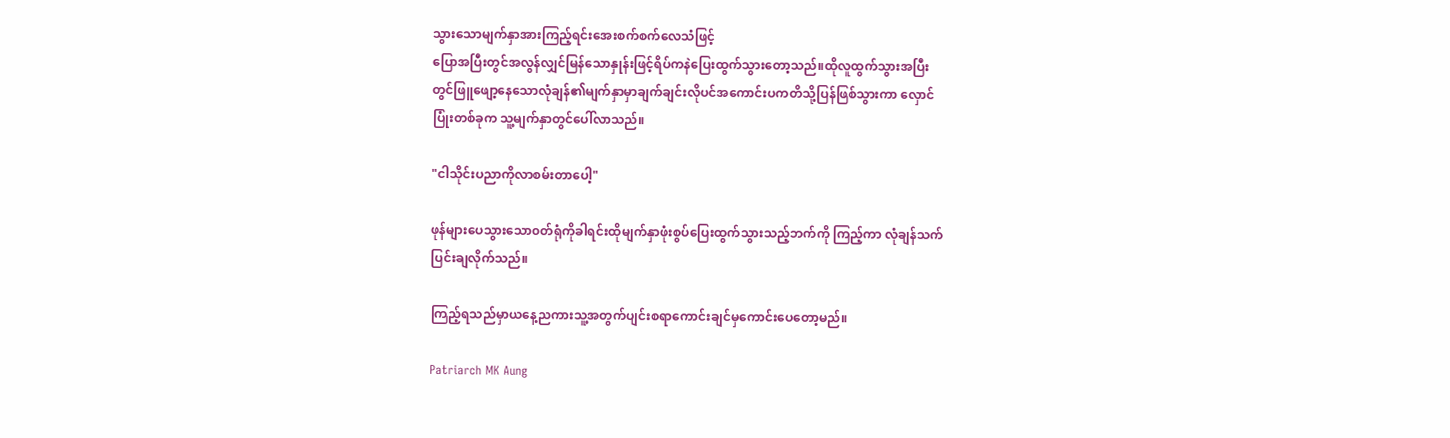သွားသောမျက်နှာအားကြည့်ရင်းအေးစက်စက်လေသံဖြင့်
ပြောအပြီးတွင်အလွန်လျှင်မြန်သောနှုန်းဖြင့်ရိပ်ကနဲပြေးထွက်သွားတော့သည်။ထိုလူထွက်သွားအပြီး
တွင်ဖြူဖျော့နေသောလုံချန်၏မျက်နှာမှာချက်ချင်းလိုပင်အကောင်းပကတိသို့ပြန်ဖြစ်သွားကာ လှောင်
ပြုံးတစ်ခုက သူ့မျက်နှာတွင်ပေါ်လာသည်။

"ငါသိုင်းပညာကိုလာစမ်းတာပေါ့"

ဖုန်များပေသွားသော၀တ်ရုံကိုခါရင်းထိုမျက်နှာဖုံးစွပ်ပြေးထွက်သွားသည့်ဘက်ကို ကြည့်ကာ လုံချန်သက်
ပြင်းချလိုက်သည်။

ကြည့်ရသည်မှာယနေ့ညကားသူ့အတွက်ပျင်းစရာကောင်းချင်မှကောင်းပေတော့မည်။

Patriarch MK Aung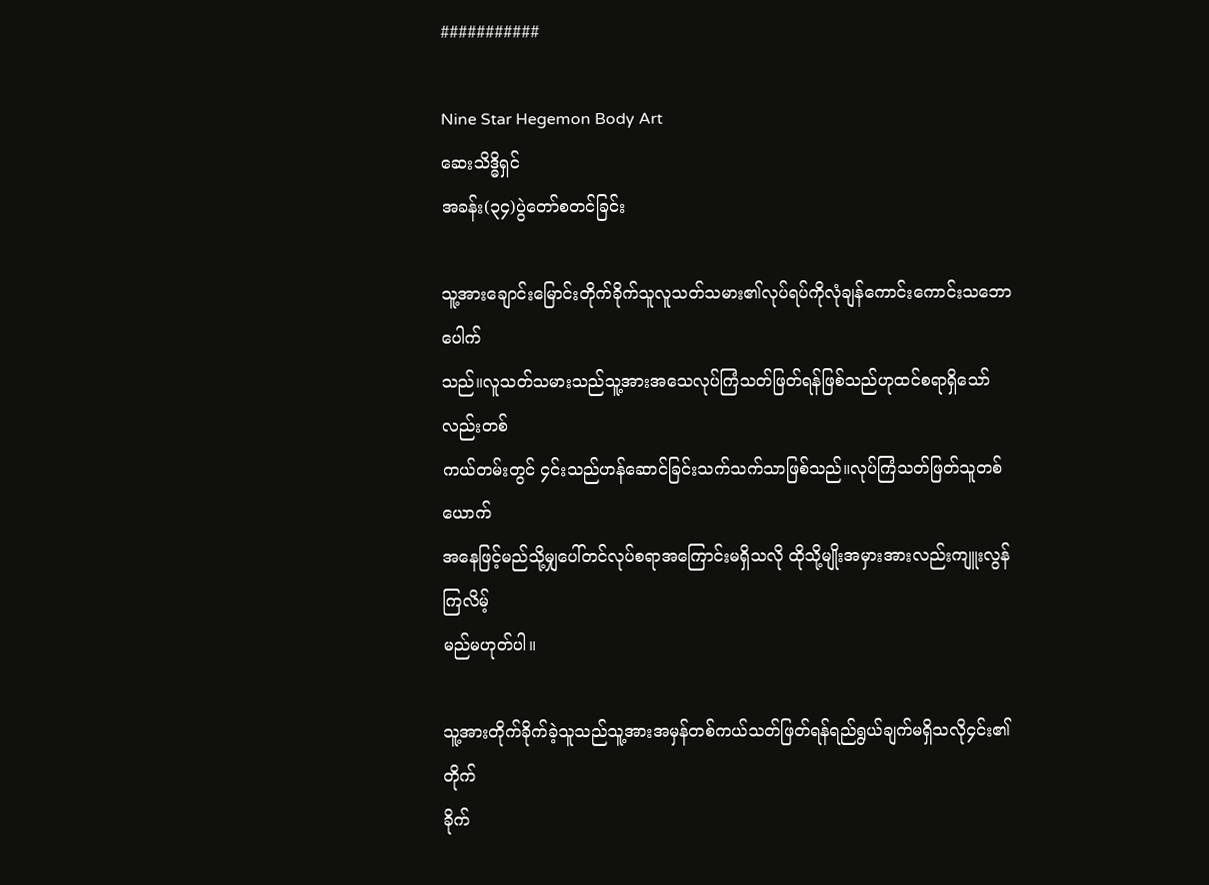###########

Nine Star Hegemon Body Art
ဆေးသိဒ္ဓိရှင်
အခန်း(၃၄)ပွဲတော်စတင်ခြင်း

သူ့အားချောင်းမြောင်းတိုက်ခိုက်သူလူသတ်သမား၏လုပ်ရပ်ကိုလုံချန်ကောင်းကောင်းသဘောပေါက်
သည်။လူသတ်သမားသည်သူ့အားအသေလုပ်ကြံသတ်ဖြတ်ရန်ဖြစ်သည်ဟုထင်စရာရှိသော်လည်းတစ်
ကယ်တမ်းတွင် ၄င်းသည်ဟန်ဆောင်ခြင်းသက်သက်သာဖြစ်သည်။လုပ်ကြံသတ်ဖြတ်သူတစ်ယောက်
အနေဖြင့်မည်သို့မျှပေါ်တင်လုပ်စရာအကြောင်းမရှိသလို ထိုသို့မျိုးအမှားအားလည်းကျူးလွန်ကြလိမ့်
မည်မဟုတ်ပါ။

သူ့အားတိုက်ခိုက်ခဲ့သူသည်သူ့အားအမှန်တစ်ကယ်သတ်ဖြတ်ရန်ရည်ရွယ်ချက်မရှိသလို၄င်း၏တိုက်
ခိုက်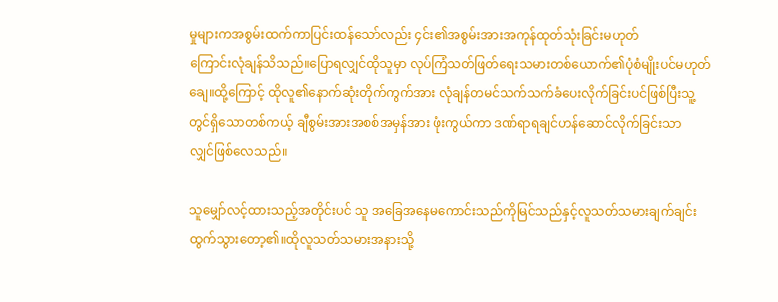မှုများကအစွမ်းထက်ကာပြင်းထန်သော်လည်း ၄င်း၏အစွမ်းအားအကုန်ထုတ်သုံးခြင်းမဟုတ်
ကြောင်းလုံချန်သိသည်။ပြောရလျှင်ထိုသူမှာ လုပ်ကြံသတ်ဖြတ်ရေးသမားတစ်ယောက်၏ပုံစံမျိုးပင်မဟုတ်
ချေ။ထို့ကြောင့် ထိုလူ၏နောက်ဆုံးတိုက်ကွက်အား လုံချန်တမင်သက်သက်ခံပေးလိုက်ခြင်းပင်ဖြစ်ပြီးသူ့
တွင်ရှိသောတစ်ကယ့် ချီစွမ်းအားအစစ်အမှန်အား ဖုံးကွယ်ကာ ဒဏ်ရာရချင်ဟန်ဆောင်လိုက်ခြင်းသာ
လျှင်ဖြစ်လေသည်။

သူမျှော်လင့်ထားသည့်အတိုင်းပင် သူ အခြေအနေမကောင်းသည်ကိုမြင်သည်နှင့်လူသတ်သမားချက်ချင်း
ထွက်သွားတော့၏။ထိုလူသတ်သမားအနားသို့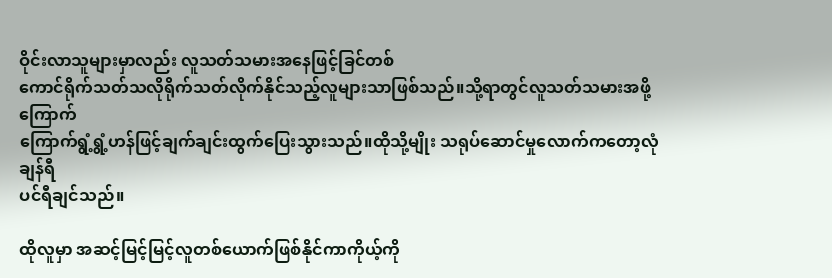ဝိုင်းလာသူများမှာလည်း လူသတ်သမားအနေဖြင့်ခြင်တစ်
ကောင်ရိုက်သတ်သလိုရိုက်သတ်လိုက်နိုင်သည့်လူများသာဖြစ်သည်။သို့ရာတွင်လူသတ်သမားအဖို့ကြောက်
ကြောက်ရွံ့ရွံ့ဟန်ဖြင့်ချက်ချင်းထွက်ပြေးသွားသည်။ထိုသို့မျိုး သရုပ်ဆောင်မှုလောက်ကတော့လုံချန်ရီ
ပင်ရီချင်သည်။

ထိုလူမှာ အဆင့်မြင့်မြင့်လူတစ်ယောက်ဖြစ်နိုင်ကာကိုယ့်ကို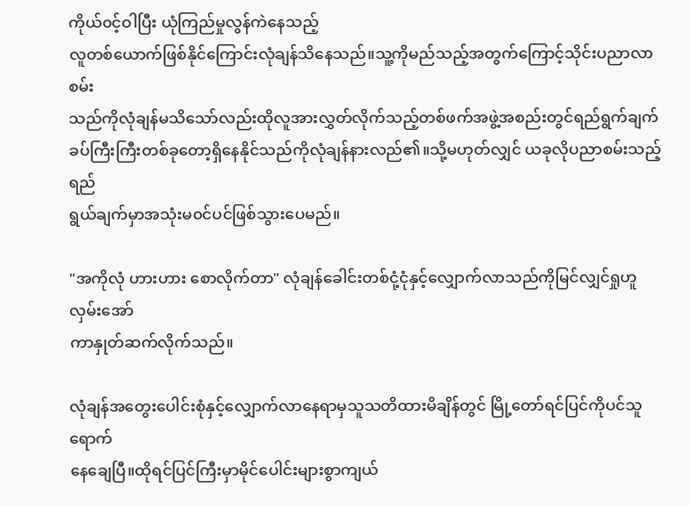ကိုယ်၀င့်ဝါပြီး ယုံကြည်မှုလွန်ကဲနေသည့်
လူတစ်ယောက်ဖြစ်နိုင်ကြောင်းလုံချန်သိနေသည်။သူ့ကိုမည်သည့်အတွက်ကြောင့်သိုင်းပညာလာစမ်း
သည်ကိုလုံချန်မသိသော်လည်းထိုလူအားလွှတ်လိုက်သည့်တစ်ဖက်အဖွဲ့အစည်းတွင်ရည်ရွက်ချက်
ခပ်ကြီးကြီးတစ်ခုတော့ရှိနေနိုင်သည်ကိုလုံချန်နားလည်၏။သို့မဟုတ်လျှင် ယခုလိုပညာစမ်းသည့်ရည်
ရွယ်ချက်မှာအသုံးမ၀င်ပင်ဖြစ်သွားပေမည်။

"အကိုလုံ ဟားဟား စောလိုက်တာ" လုံချန်ခေါင်းတစ်ငုံ့ငုံနှင့်လျှောက်လာသည်ကိုမြင်လျှင်ရှုဟူလှမ်းအော်
ကာနှုတ်ဆက်လိုက်သည်။

လုံချန်အတွေးပေါင်းစုံနှင့်လျှောက်လာနေရာမှသူသတိထားမိချိန်တွင် မြို့တော်ရင်ပြင်ကိုပင်သူရောက်
နေချေပြီ။ထိုရင်ပြင်ကြီးမှာမိုင်ပေါင်းများစွာကျယ်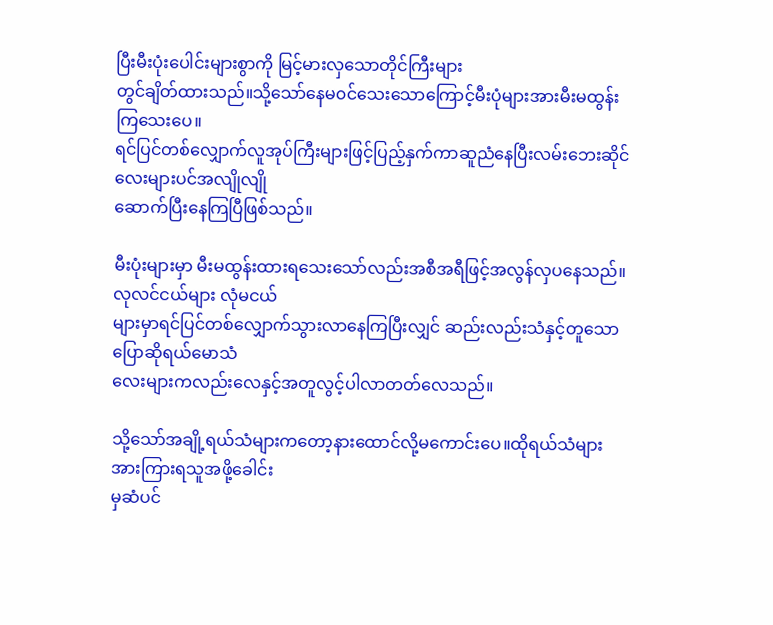ပြီးမီးပုံးပေါင်းများစွာကို မြင့်မားလှသောတိုင်ကြီးများ
တွင်ချိတ်ထားသည်။သို့သော်နေမ၀င်သေးသောကြောင့်မီးပုံများအားမီးမထွန်းကြသေးပေ။
ရင်ပြင်တစ်လျှောက်လူအုပ်ကြီးများဖြင့်ပြည့်နှက်ကာဆူညံနေပြီးလမ်းဘေးဆိုင်လေးများပင်အလျိုလျို
ဆောက်ပြီးနေကြပြီဖြစ်သည်။

မီးပုံးများမှာ မီးမထွန်းထားရသေးသော်လည်းအစီအရီဖြင့်အလွန်လှပနေသည်။လုလင်ငယ်များ လုံမငယ်
များမှာရင်ပြင်တစ်လျှောက်သွားလာနေကြပြီးလျှင် ဆည်းလည်းသံနှင့်တူသော ပြောဆိုရယ်မောသံ
လေးများကလည်းလေနှင့်အတူလွင့်ပါလာတတ်လေသည်။

သို့သော်အချို့ရယ်သံများကတော့နားထောင်လို့မကောင်းပေ။ထိုရယ်သံများအားကြားရသူအဖို့ခေါင်း
မှဆံပင်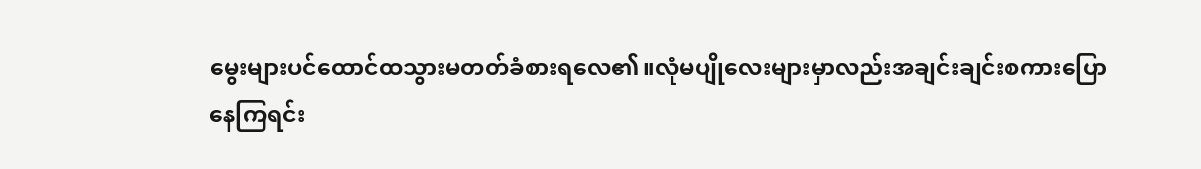မွေးများပင်ထောင်ထသွားမတတ်ခံစားရလေ၏။လုံမပျိုလေးများမှာလည်းအချင်းချင်းစကားပြော
နေကြရင်း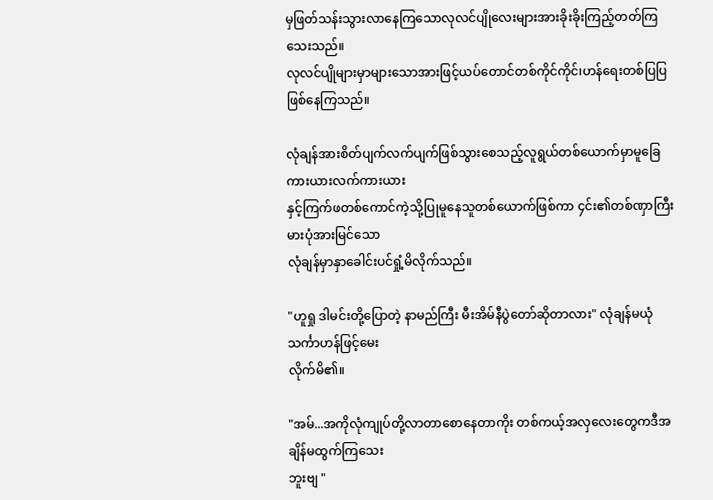မှဖြတ်သန်းသွားလာနေကြသောလုလင်ပျိုလေးများအားခိုးခိုးကြည့်တတ်ကြသေးသည်။
လုလင်ပျိုများမှာများသောအားဖြင့်ယပ်တောင်တစ်ကိုင်ကိုင်၊ဟန်ရေးတစ်ပြပြဖြစ်နေကြသည်။

လုံချန်အားစိတ်ပျက်လက်ပျက်ဖြစ်သွားစေသည့်လူရွယ်တစ်ယောက်မှာမူခြေကားယားလက်ကားယား
နှင့်ကြက်ဖတစ်ကောင်ကဲ့သို့ပြုမူနေသူတစ်ယောက်ဖြစ်ကာ ၄င်း၏တစ်ဏှာကြီးမားပုံအားမြင်သော
လုံချန်မှာနှာခေါင်းပင်ရှုံ့မိလိုက်သည်။

"ဟူရှု ဒါမင်းတို့ပြောတဲ့ နာမည်ကြီး မီးအိမ်နီပွဲတော်ဆိုတာလား" လုံချန်မယုံသင်္ကာဟန်ဖြင့်မေး
လိုက်မိ၏။

"အမ်...အကိုလုံကျုပ်တို့လာတာစောနေတာကိုး တစ်ကယ့်အလှလေးတွေကဒီအချိန်မထွက်ကြသေး
ဘူးဗျ "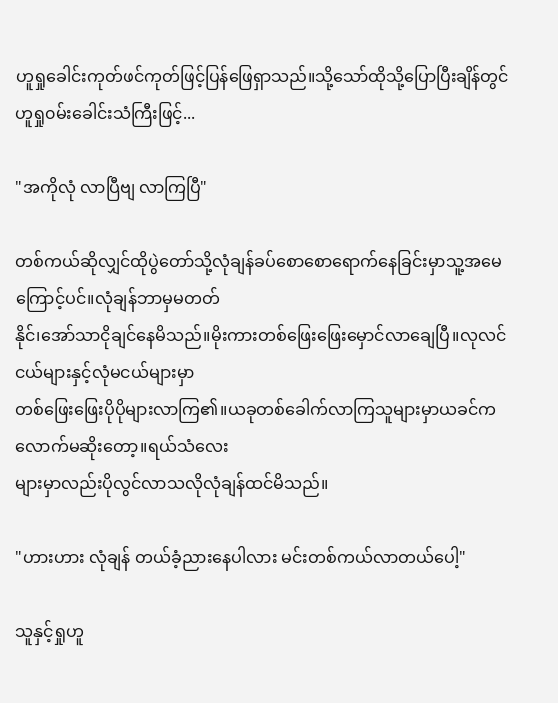ဟူရှုခေါင်းကုတ်ဖင်ကုတ်ဖြင့်ပြန်ဖြေရှာသည်။သို့သော်ထိုသို့ပြောပြီးချိန်တွင် ဟူရှု၀မ်းခေါင်းသံကြီးဖြင့်...

"အကိုလုံ လာပြီဗျ လာကြပြီ"

တစ်ကယ်ဆိုလျှင်ထိုပွဲတော်သို့လုံချန်ခပ်စောစောရောက်နေခြင်းမှာသူ့အမေကြောင့်ပင်။လုံချန်ဘာမှမတတ်
နိုင်၊အော်သာငိုချင်နေမိသည်။မိုးကားတစ်ဖြေးဖြေးမှောင်လာချေပြီ။လုလင်ငယ်များနှင့်လုံမငယ်များမှာ
တစ်ဖြေးဖြေးပိုပိုများလာကြ၏။ယခုတစ်ခေါက်လာကြသူများမှာယခင်ကလောက်မဆိုးတော့။ရယ်သံလေး
များမှာလည်းပိုလွင်လာသလိုလုံချန်ထင်မိသည်။

"ဟားဟား လုံချန် တယ်ခံ့ညားနေပါလား မင်းတစ်ကယ်လာတယ်ပေါ့"

သူနှင့်ရှုဟူ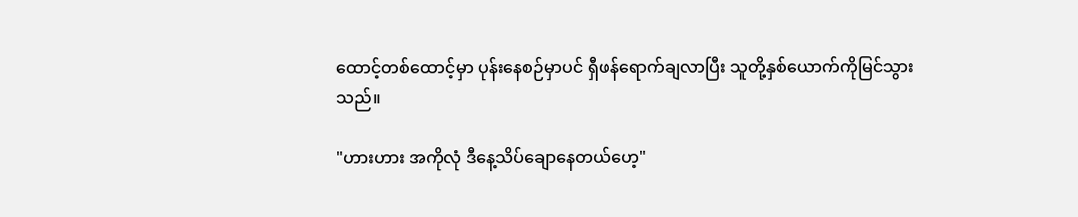ထောင့်တစ်ထောင့်မှာ ပုန်းနေစဉ်မှာပင် ရှီဖန်ရောက်ချလာပြီး သူတို့နှစ်ယောက်ကိုမြင်သွား
သည်။

"ဟားဟား အကိုလုံ ဒီနေ့သိပ်ချောနေတယ်ဟေ့"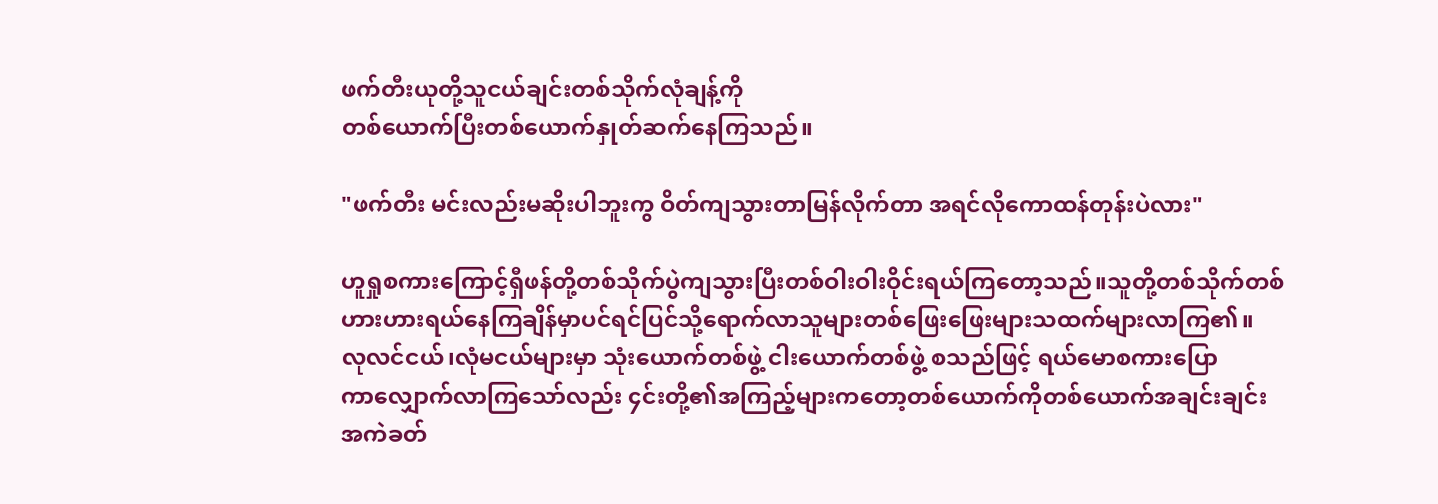ဖက်တီးယုတို့သူငယ်ချင်းတစ်သိုက်လုံချန့်ကို
တစ်ယောက်ပြီးတစ်ယောက်နှုတ်ဆက်နေကြသည်။

"ဖက်တီး မင်းလည်းမဆိုးပါဘူးကွ ဝိတ်ကျသွားတာမြန်လိုက်တာ အရင်လိုကောထန်တုန်းပဲလား"

ဟူရှုစကားကြောင့်ရှီဖန်တို့တစ်သိုက်ပွဲကျသွားပြီးတစ်ဝါးဝါးဝိုင်းရယ်ကြတော့သည်။သူတို့တစ်သိုက်တစ်
ဟားဟားရယ်နေကြချိန်မှာပင်ရင်ပြင်သို့ရောက်လာသူများတစ်ဖြေးဖြေးများသထက်များလာကြ၏။
လုလင်ငယ်၊လုံမငယ်များမှာ သုံးယောက်တစ်ဖွဲ့ ငါးယောက်တစ်ဖွဲ့ စသည်ဖြင့် ရယ်မောစကားပြော
ကာလျှောက်လာကြသော်လည်း ၄င်းတို့၏အကြည့်များကတော့တစ်ယောက်ကိုတစ်ယောက်အချင်းချင်း
အကဲခတ်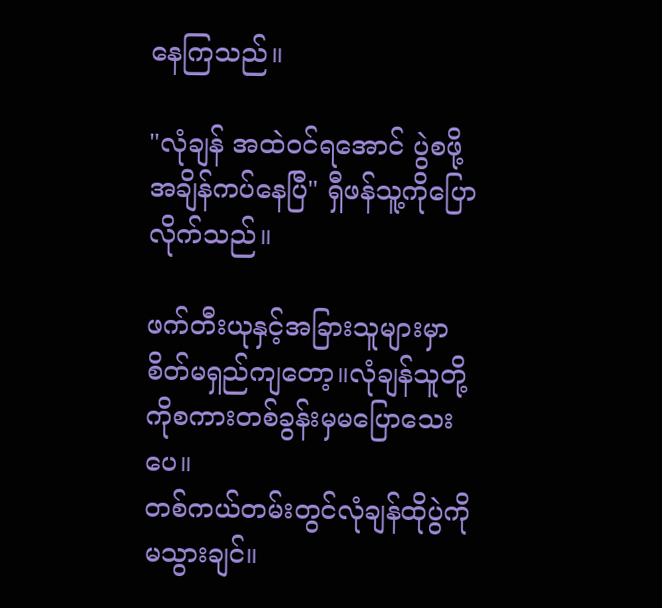နေကြသည်။

"လုံချန် အထဲ၀င်ရအောင် ပွဲစဖို့အချိန်ကပ်နေပြီ" ရှီဖန်သူ့ကိုပြောလိုက်သည်။

ဖက်တီးယုနှင့်အခြားသူများမှာစိတ်မရှည်ကျတော့။လုံချန်သူတို့ကိုစကားတစ်ခွန်းမှမပြောသေးပေ။
တစ်ကယ်တမ်းတွင်လုံချန်ထိုပွဲကိုမသွားချင်။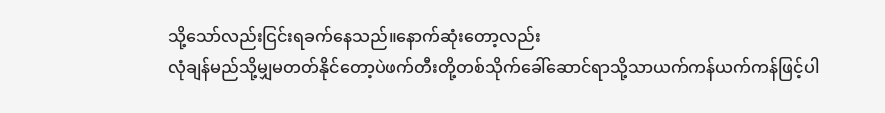သို့သော်လည်းငြင်းရခက်နေသည်။နောက်ဆုံးတော့လည်း
လုံချန်မည်သို့မျှမတတ်နိုင်တော့ပဲဖက်တီးတို့တစ်သိုက်ခေါ်ဆောင်ရာသို့သာယက်ကန်ယက်ကန်ဖြင့်ပါ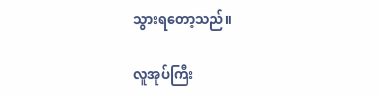သွားရတော့သည်။

လူအုပ်ကြီး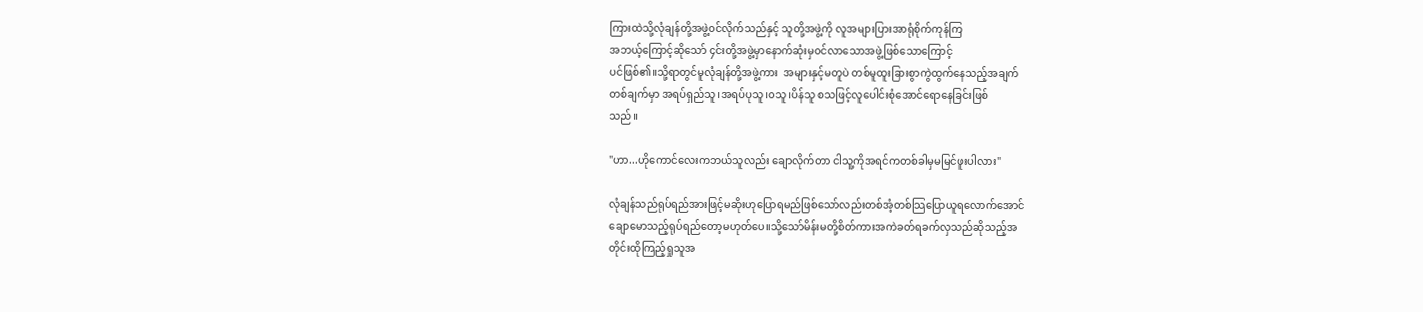ကြားထဲသို့လုံချန်တို့အဖွဲ့၀င်လိုက်သည်နှင့် သူတို့အဖွဲ့ကို လူအများပြားအာရုံစိုက်ကုန်ကြ
အဘယ့်ကြောင့်ဆိုသော် ၄င်းတို့အဖွဲ့မှာနောက်ဆုံးမှ၀င်လာသောအဖွဲ့ဖြစ်သောကြောင့်
ပင်ဖြစ်၏။သို့ရာတွင်မူလုံချန်တို့အဖွဲ့ကား  အများနှင့်မတူပဲ တစ်မူထူးခြားစွာကွဲထွက်နေသည့်အချက်
တစ်ချက်မှာ အရပ်ရှည်သူ၊အရပ်ပုသူ၊၀သူ၊ပိန်သူ စသဖြင့်လူပေါင်းစုံအောင်ရောနေခြင်းဖြစ်
သည်။

"ဟာ...ဟိုကောင်လေးကဘယ်သူလည်း ချောလိုက်တာ ငါသူ့ကိုအရင်ကတစ်ခါမှမမြင်ဖူးပါလား"

လုံချန်သည်ရုပ်ရည်အားဖြင့်မဆိုးဟုပြောရမည်ဖြစ်သော်လည်းတစ်အံ့တစ်သြပြောယူရလောက်အောင်
ချောမောသည့်ရုပ်ရည်တော့မဟုတ်ပေ။သို့သော်မိန်းမတို့စိတ်ကားအကဲခတ်ရခက်လှသည်ဆိုသည့်အ
တိုင်းထိုကြည့်ရှုသူအ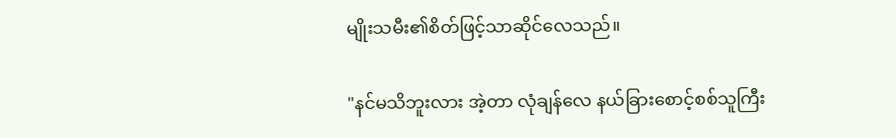မျိုးသမီး၏စိတ်ဖြင့်သာဆိုင်လေသည်။

"နင်မသိဘူးလား အဲ့တာ လုံချန်လေ နယ်ခြားစောင့်စစ်သူကြီး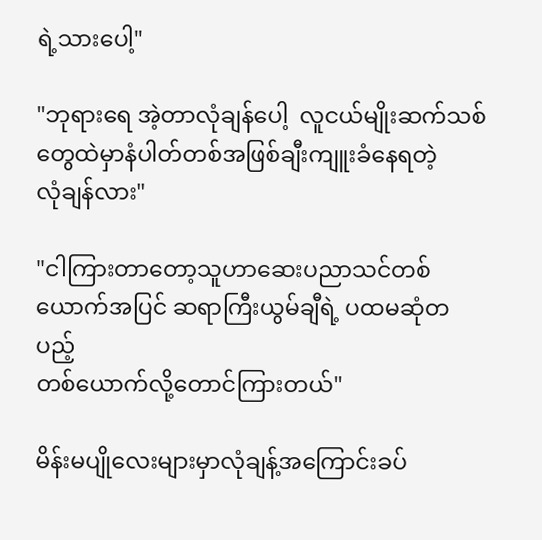ရဲ့သားပေါ့"

"ဘုရားရေ အဲ့တာလုံချန်ပေါ့  လူငယ်မျိုးဆက်သစ်တွေထဲမှာနံပါတ်တစ်အဖြစ်ချီးကျူးခံနေရတဲ့
လုံချန်လား"

"ငါကြားတာတော့သူဟာဆေးပညာသင်တစ်ယောက်အပြင် ဆရာကြီးယွမ်ချီရဲ့ ပထမဆုံတပည့်
တစ်ယောက်လို့တောင်ကြားတယ်"

မိန်းမပျိုလေးများမှာလုံချန့်အကြောင်းခပ်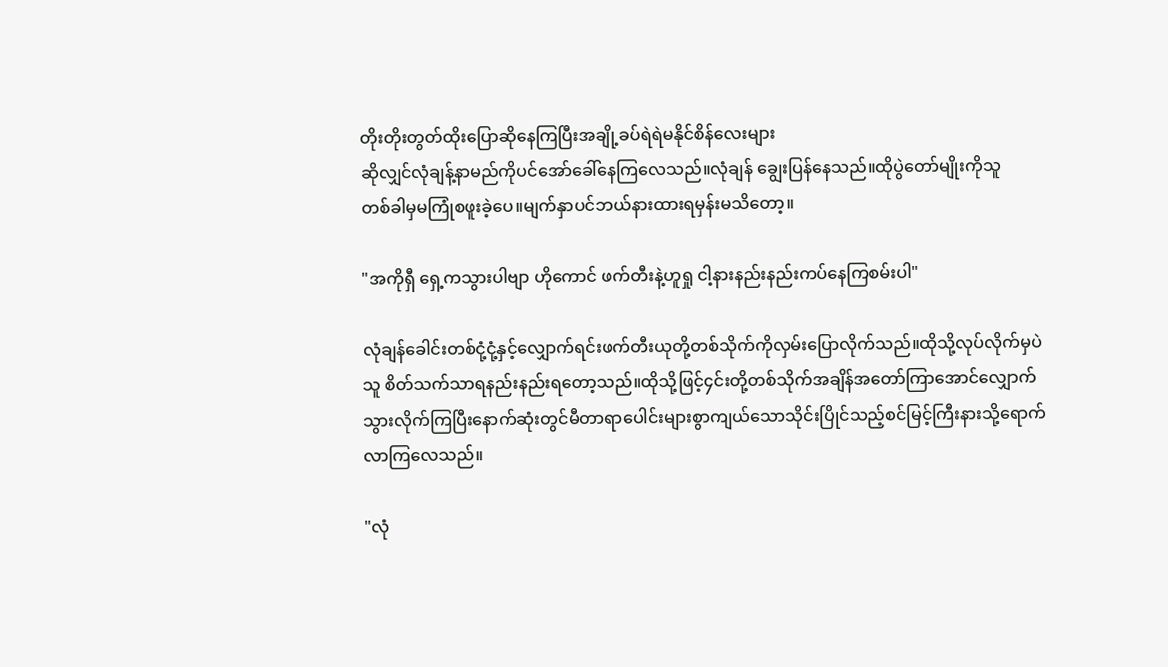တိုးတိုးတွတ်ထိုးပြောဆိုနေကြပြီးအချို့ခပ်ရဲရဲမနိုင်စိန်လေးများ
ဆိုလျှင်လုံချန့်နာမည်ကိုပင်အော်ခေါ်နေကြလေသည်။လုံချန် ချွေးပြန်နေသည်။ထိုပွဲတော်မျိုးကိုသူ
တစ်ခါမှမကြုံစဖူးခဲ့ပေ။မျက်နှာပင်ဘယ်နားထားရမှန်းမသိတော့။

"အကိုရှီ ရှေ့ကသွားပါဗျာ ဟိုကောင် ဖက်တီးနဲ့ဟူရှု ငါ့နားနည်းနည်းကပ်နေကြစမ်းပါ"

လုံချန်ခေါင်းတစ်ငုံ့ငုံ့နှင့်လျှောက်ရင်းဖက်တီးယုတို့တစ်သိုက်ကိုလှမ်းပြောလိုက်သည်။ထိုသို့လုပ်လိုက်မှပဲ
သူ စိတ်သက်သာရနည်းနည်းရတော့သည်။ထိုသို့ဖြင့်၄င်းတို့တစ်သိုက်အချိန်အတော်ကြာအောင်လျှောက်
သွားလိုက်ကြပြီးနောက်ဆုံးတွင်မီတာရာပေါင်းများစွာကျယ်သောသိုင်းပြိုင်သည့်စင်မြင့်ကြီးနားသို့ရောက်
လာကြလေသည်။

"လုံ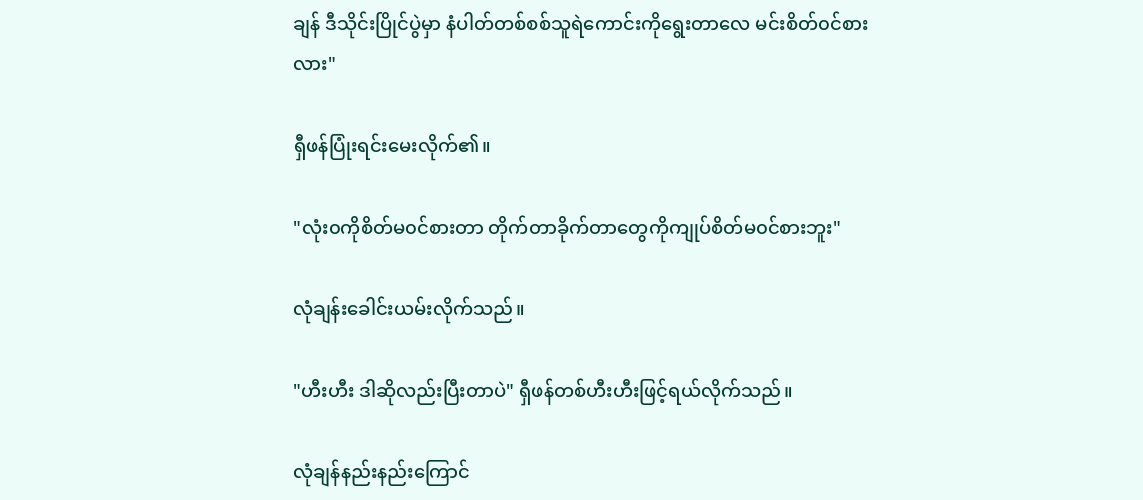ချန် ဒီသိုင်းပြိုင်ပွဲမှာ နံပါတ်တစ်စစ်သူရဲကောင်းကိုရွေးတာလေ မင်းစိတ်၀င်စားလား"

ရှီဖန်ပြုံးရင်းမေးလိုက်၏။

"လုံး၀ကိုစိတ်မ၀င်စားတာ တိုက်တာခိုက်တာတွေကိုကျုပ်စိတ်မ၀င်စားဘူး"

လုံချန်းခေါင်းယမ်းလိုက်သည်။

"ဟီးဟီး ဒါဆိုလည်းပြီးတာပဲ" ရှီဖန်တစ်ဟီးဟီးဖြင့်ရယ်လိုက်သည်။

လုံချန်နည်းနည်းကြောင်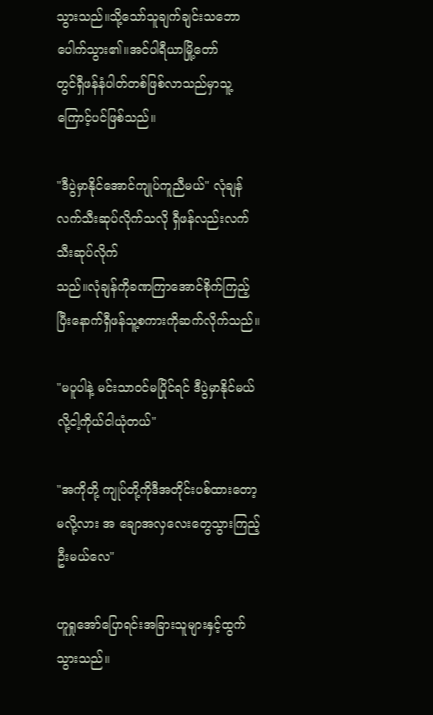သွားသည်။သို့သော်သူချက်ချင်းသဘောပေါက်သွား၏။အင်ပါရီယာမြို့တော်
တွင်ရှီဖန်နံပါတ်တစ်ဖြစ်လာသည်မှာသူ့ကြောင့်ပင်ဖြစ်သည်။

"ဒီပွဲမှာနိုင်အောင်ကျုပ်ကူညီမယ်" လုံချန်လက်သီးဆုပ်လိုက်သလို ရှီဖန်လည်းလက်သီးဆုပ်လိုက်
သည်။လုံချန်ကိုခဏကြာအောင်စိုက်ကြည့်ပြီးနောက်ရှီဖန်သူ့စကားကိုဆက်လိုက်သည်။

"မပူပါနဲ့ မင်းသာ၀င်မပြိုင်ရင် ဒီပွဲမှာနိုင်မယ်လို့ငါ့ကိုယ်ငါယုံတယ်"

"အကိုတို့ ကျုပ်တို့ကိုဒီအတိုင်းပစ်ထားတော့မလို့လား အ ချောအလှလေးတွေသွားကြည့်ဦးမယ်လေ"

ဟူရှုအော်ပြောရင်းအခြားသူများနှင့်ထွက်သွားသည်။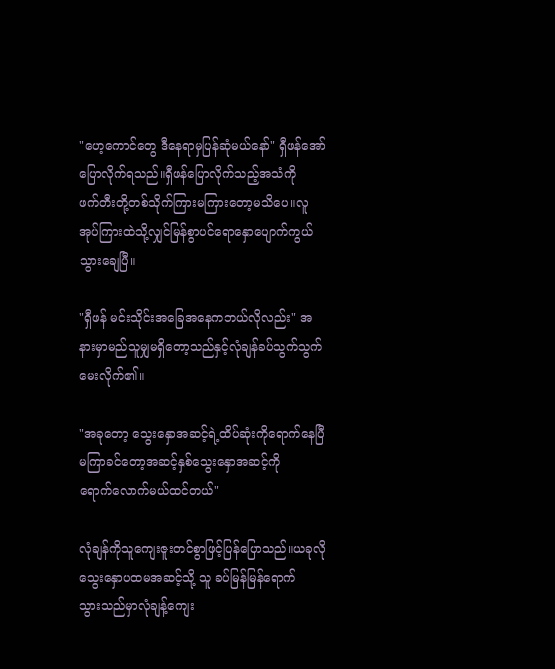"ဟေ့ကောင်တွေ ဒီနေရာမှပြန်ဆုံမယ်နော်" ရှီဖန်အော်ပြောလိုက်ရသည်။ရှီဖန်ပြောလိုက်သည့်အသံကို
ဖက်တီးတို့တစ်သိုက်ကြားမကြားတော့မသိပေ။လူအုပ်ကြားထဲသို့လျှင်မြန်စွာပင်ရောနှောပျောက်ကွယ်
သွားချေပြီ။

"ရှီဖန် မင်းသိုင်းအခြေအနေကဘယ်လိုလည်း" အနားမှာမည်သူမျှမရှိတော့သည်နှင့်လုံချန်ခပ်သွက်သွက်
မေးလိုက်၏။

"အခုတော့ သွေးနှောအဆင့်ရဲ့ထိပ်ဆုံးကိုရောက်နေပြီ မကြာခင်တော့အဆင့်နှစ်သွေးနှောအဆင့်ကို
ရောက်လောက်မယ်ထင်တယ်"

လုံချန်ကိုသူကျေးဇူးတင်စွာဖြင့်ပြန်ပြောသည်။ယခုလိုသွေးနှောပထမအဆင့်သို့ သူ ခပ်မြန်မြန်ရောက်
သွားသည်မှာလုံချန့်ကျေး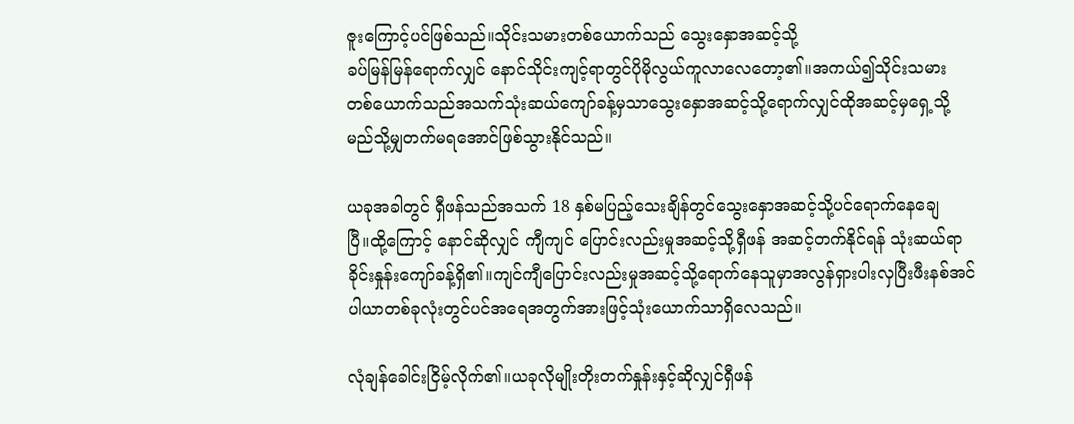ဇူးကြောင့်ပင်ဖြစ်သည်။သိုင်းသမားတစ်ယောက်သည် သွေးနှောအဆင့်သို့
ခပ်မြန်မြန်ရောက်လျှင် နောင်သိုင်းကျင့်ရာတွင်ပိုမိုလွယ်ကူလာလေတော့၏။အကယ်၍သိုင်းသမား
တစ်ယောက်သည်အသက်သုံးဆယ်ကျော်ခန့်မှသာသွေးနှောအဆင့်သို့ရောက်လျှင်ထိုအဆင့်မှရှေ့သို့
မည်သို့မျှတက်မရအောင်ဖြစ်သွားနိုင်သည်။

ယခုအခါတွင် ရှီဖန်သည်အသက် 18 နှစ်မပြည့်သေးချိန်တွင်သွေးနှောအဆင့်သို့ပင်ရောက်နေချေ
ပြီ။ထို့ကြောင့် နောင်ဆိုလျှင် ကျီကျင် ပြောင်းလည်းမှုအဆင့်သို့ရှီဖန် အဆင့်တက်နိုင်ရန် သုံးဆယ်ရာ
ခိုင်းနှုန်းကျော်ခန့်ရှိ၏။ကျင်ကျီပြောင်းလည်းမှုအဆင့်သို့ရောက်နေသူမှာအလွန်ရှားပါးလှပြီးဖီးနစ်အင်
ပါယာတစ်ခုလုံးတွင်ပင်အရေအတွက်အားဖြင့်သုံးယောက်သာရှိလေသည်။

လုံချန်ခေါင်းငြိမ့်လိုက်၏။ယခုလိုမျိုးတိုးတက်နှုန်းနှင့်ဆိုလျှင်ရှီဖန်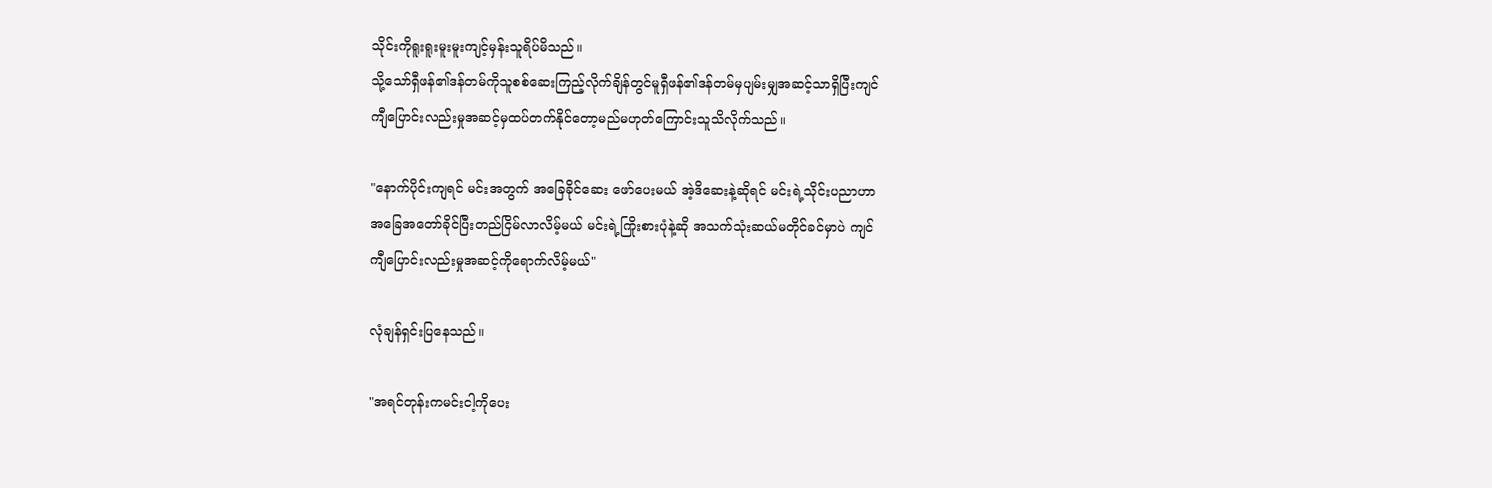သိုင်းကိုရူးရူးမူးမူးကျင့်မှန်းသူရိပ်မိသည်။
သို့သော်ရှီဖန်၏ဒန်တမ်ကိုသူစစ်ဆေးကြည့်လိုက်ချိန်တွင်မူရှီဖန်၏ဒန်တမ်မှပျမ်းမျှအဆင့်သာရှိပြီးကျင်
ကျီပြောင်းလည်းမှုအဆင့်မှထပ်တက်နိုင်တော့မည်မဟုတ်ကြောင်းသူသိလိုက်သည်။

"နောက်ပိုင်းကျရင် မင်းအတွက် အခြေခိုင်ဆေး ဖော်ပေးမယ် အဲ့ဒိဆေးနဲ့ဆိုရင် မင်းရဲ့သိုင်းပညာဟာ
အခြေအတော်ခိုင်ပြီးတည်ငြိမ်လာလိမ့်မယ် မင်းရဲ့ကြိုးစားပုံနဲ့ဆို အသက်သုံးဆယ်မတိုင်ခင်မှာပဲ ကျင်
ကျီပြောင်းလည်းမှုအဆင့်ကိုရောက်လိမ့်မယ်"

လုံချန်ရှင်းပြနေသည်။

"အရင်တုန်းကမင်းငါ့ကိုပေး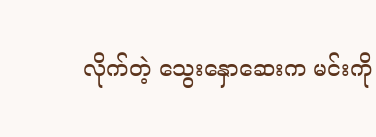လိုက်တဲ့ သွေးနှောဆေးက မင်းကို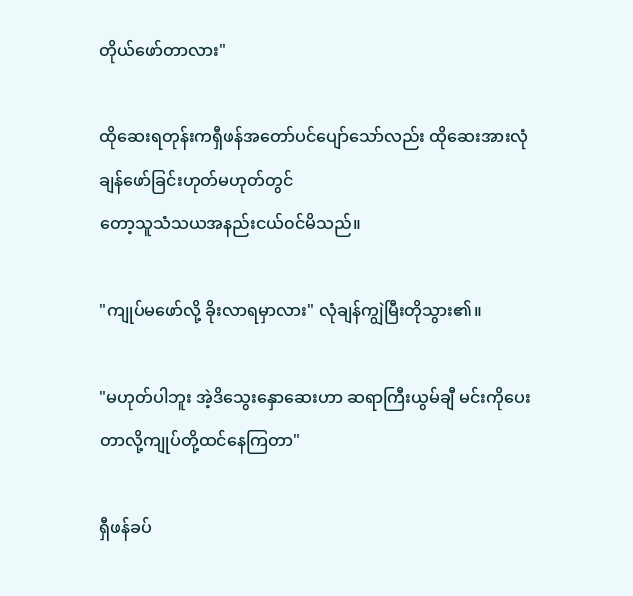တိုယ်ဖော်တာလား"

ထိုဆေးရတုန်းကရှီဖန်အတော်ပင်ပျော်သော်လည်း ထိုဆေးအားလုံချန်ဖော်ခြင်းဟုတ်မဟုတ်တွင်
တော့သူသံသယအနည်းငယ်၀င်မိသည်။

"ကျုပ်မဖော်လို့ ခိုးလာရမှာလား" လုံချန်ကျွဲမြီးတိုသွား၏။

"မဟုတ်ပါဘူး အဲ့ဒိသွေးနှောဆေးဟာ ဆရာကြီးယွမ်ချီ မင်းကိုပေးတာလို့ကျုပ်တို့ထင်နေကြတာ"

ရှီဖန်ခပ်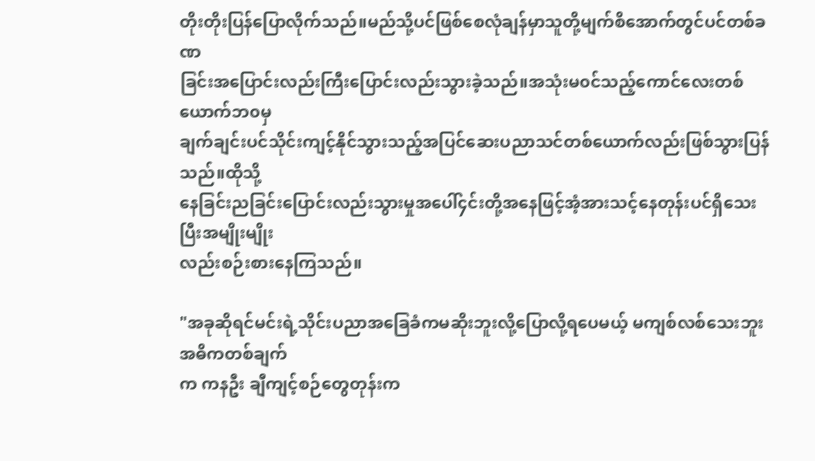တိုးတိုးပြန်ပြောလိုက်သည်။မည်သို့ပင်ဖြစ်စေလုံချန်မှာသူတို့မျက်စိအောက်တွင်ပင်တစ်ခဏ
ခြင်းအပြောင်းလည်းကြီးပြောင်းလည်းသွားခဲ့သည်။အသုံးမ၀င်သည့်ကောင်လေးတစ်ယောက်ဘ၀မှ
ချက်ချင်းပင်သိုင်းကျင့်နိုင်သွားသည့်အပြင်ဆေးပညာသင်တစ်ယောက်လည်းဖြစ်သွားပြန်သည်။ထိုသို့
နေခြင်းညခြင်းပြောင်းလည်းသွားမှုအပေါ်၄င်းတို့အနေဖြင့်အံ့အားသင့်နေတုန်းပင်ရှိသေးပြီးအမျိုးမျိုး
လည်းစဉ်းစားနေကြသည်။

"အခုဆိုရင်မင်းရဲ့သိုင်းပညာအခြေခံကမဆိုးဘူးလို့ပြောလို့ရပေမယ့် မကျစ်လစ်သေးဘူး အဓိကတစ်ချက်
က ကနဦး ချီကျင့်စဉ်တွေတုန်းက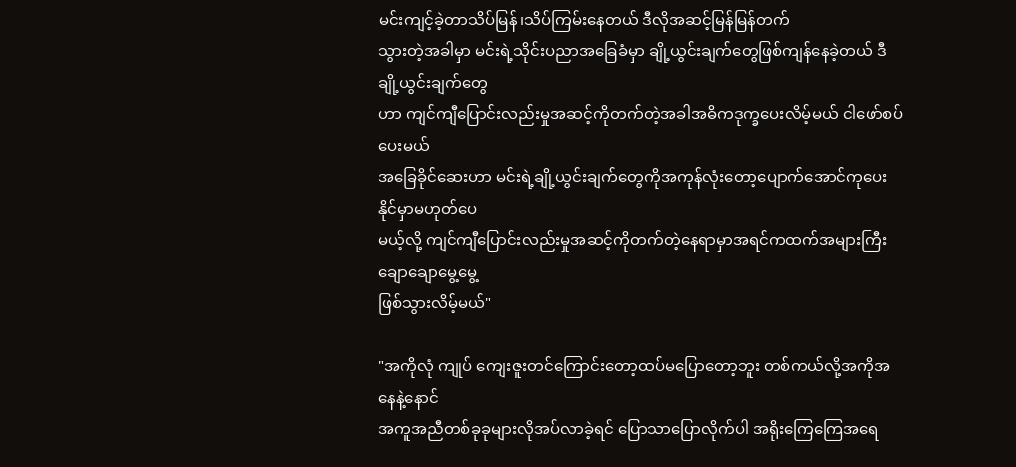မင်းကျင့်ခဲ့တာသိပ်မြန်၊သိပ်ကြမ်းနေတယ် ဒီလိုအဆင့်မြန်မြန်တက်
သွားတဲ့အခါမှာ မင်းရဲ့သိုင်းပညာအခြေခံမှာ ချို့ယွင်းချက်တွေဖြစ်ကျန်နေခဲ့တယ် ဒီချို့ယွင်းချက်တွေ
ဟာ ကျင်ကျီပြောင်းလည်းမှုအဆင့်ကိုတက်တဲ့အခါအဓိကဒုက္ခပေးလိမ့်မယ် ငါဖော်စပ်ပေးမယ်
အခြေခိုင်ဆေးဟာ မင်းရဲ့ချို့ယွင်းချက်တွေကိုအကုန်လုံးတော့ပျောက်အောင်ကုပေးနိုင်မှာမဟုတ်ပေ
မယ့်လို့ ကျင်ကျီပြောင်းလည်းမှုအဆင့်ကိုတက်တဲ့နေရာမှာအရင်ကထက်အများကြီးချောချောမွေ့မွေ့
ဖြစ်သွားလိမ့်မယ်"

"အကိုလုံ ကျုပ် ကျေးဇူးတင်ကြောင်းတော့ထပ်မပြောတော့ဘူး တစ်ကယ်လို့အကိုအနေနဲ့နောင်
အကူအညီတစ်ခုခုများလိုအပ်လာခဲ့ရင် ပြောသာပြောလိုက်ပါ အရိုးကြေကြေအရေ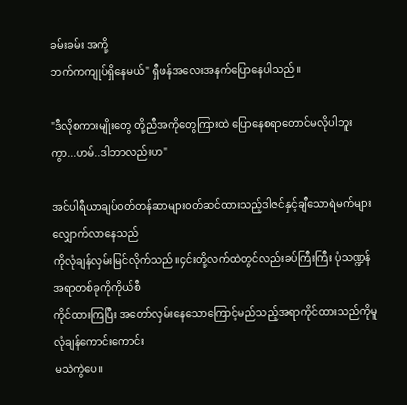ခမ်းခမ်း အကို့
ဘက်ကကျုပ်ရှိနေမယ်" ရှီဖန်အလေးအနက်ပြောနေပါသည်။

"ဒီလိုစကားမျိုးတွေ တို့ညီအကိုတွေကြားထဲ ပြောနေစရာတောင်မလိုပါဘူးကွာ...ဟမ်..ဒါဘာလည်းဟ"

အင်ပါရီယာချပ်၀တ်တန်ဆာများ၀တ်ဆင်ထားသည့်ဒါဇင်နှင့်ချီသောရဲမက်များလျှောက်လာနေသည်
ကိုလုံချန်လှမ်းမြင်လိုက်သည်။၄င်းတို့လက်ထဲတွင်လည်းခပ်ကြီးကြီး ပုံသဏ္ဍန်အရာတစ်ခုကိုကိုယ်စီ
ကိုင်ထားကြပြီး အတော်လှမ်းနေသောကြောင့်မည်သည့်အရာကိုင်ထားသည်ကိုမူလုံချန်ကောင်းကောင်း
မသဲကွဲပေ။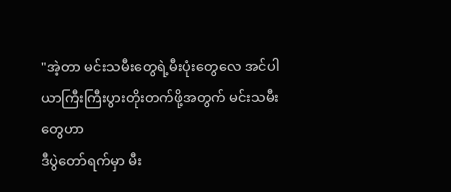"အဲ့တာ မင်းသမီးတွေရဲ့မီးပုံးတွေလေ အင်ပါယာကြီးကြီးပွားတိုးတက်ဖို့အတွက် မင်းသမီးတွေဟာ
ဒီပွဲတော်ရက်မှာ မီး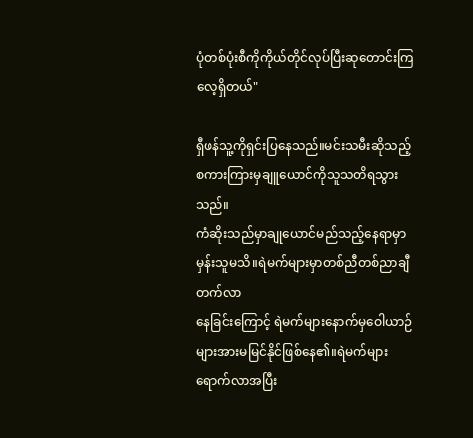ပုံတစ်ပုံးစီကိုကိုယ်တိုင်လုပ်ပြီးဆုတောင်းကြလေ့ရှိတယ်"

ရှီဖန်သူ့ကိုရှင်းပြနေသည်။မင်းသမီးဆိုသည့်စကားကြားမှချူယောင်ကိုသူသတိရသွားသည်။
ကံဆိုးသည်မှာချုယောင်မည်သည့်နေရာမှာမှန်းသူမသိ။ရဲမက်များမှာတစ်ညီတစ်ညာချီတက်လာ
နေခြင်းကြောင့် ရဲမက်များနောက်မှဝေါယာဉ်များအားမမြင်နိုင်ဖြစ်နေ၏။ရဲမက်များရောက်လာအပြီး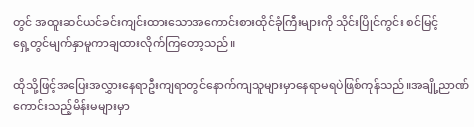တွင် အထူးဆင်ယင်ခင်းကျင်းထားသောအကောင်းစားထိုင်ခုံကြီးများကို သိုင်းပြိုင်ကွင်း စင်မြင့်
ရှေ့တွင်မျက်နှာမူကာချထားလိုက်ကြတော့သည်။

ထိုသို့ဖြင့်အပြေးအလွှားနေရာဦးကျရာတွင်နောက်ကျသူများမှာနေရာမရပဲဖြစ်ကုန်သည်။အချို့ညာဏ်
ကောင်းသည့်မိန်းမများမှာ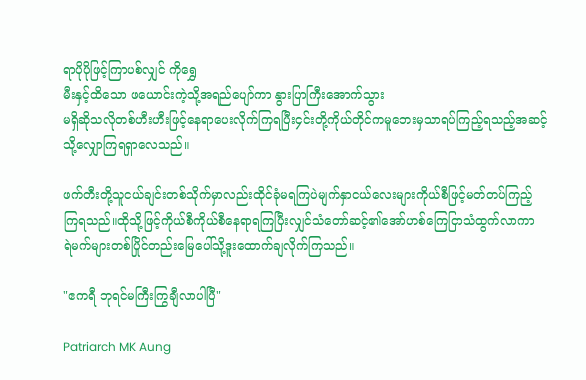ရာပိုပိုဖြင့်ကြာပစ်လျှင် ကိုရွှေ
မီးနှင့်ထိသော ဖယောင်းကဲ့သို့အရည်ပျော်ကာ နွားပြာကြီးအောက်သွား
မရှိဆိုသလိုတစ်ဟီးဟီးဖြင့်နေရာပေးလိုက်ကြရပြီး၄င်းတို့ကိုယ်တိုင်ကမူဘေးမှသာရပ်ကြည့်ရသည့်အဆင့်
သို့လျှောကြရရှာလေသည်။

ဖက်တီးတို့သူငယ်ချင်းတစ်သိုက်မှာလည်းထိုင်ခုံမရကြပဲမျက်နှာငယ်လေးများကိုယ်စီဖြင့်မတ်တပ်ကြည့်
ကြရသည်။ထိုသို့ဖြင့်ကိုယ်စီကိုယ်စီနေရာရကြပြီးလျှင်သံတော်ဆင့်၏အော်ဟစ်ကြေငြာသံထွက်လာကာ
ရဲမက်များတစ်ပြိုင်တည်းမြေပေါ်သို့ဒူးထောက်ချလိုက်ကြသည်။

"ဧကရီ ဘုရင်မကြီးကြွချီလာပါပြီ"

Patriarch MK Aung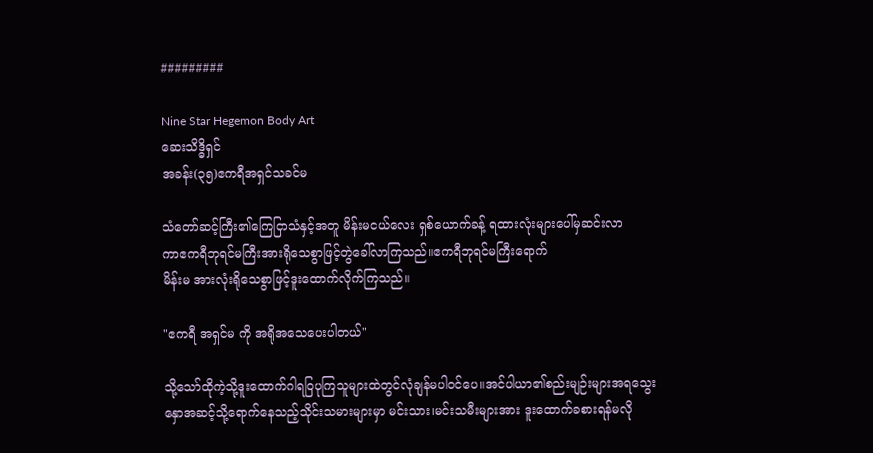#########

Nine Star Hegemon Body Art
ဆေးသိဒ္ဓိရှင်
အခန်း(၃၅)ဧကရီအရှင်သခင်မ

သံတော်ဆင့်ကြီး၏ကြေငြာသံနှင့်အတူ မိန်းမငယ်လေး ရှစ်ယောက်ခန့် ရထားလုံးများပေါ်မှဆင်းလာ
ကာဧကရီဘုရင်မကြီးအားရိုသေစွာဖြင့်တွဲခေါ်လာကြသည်။ဧကရီဘုရင်မကြီးရောက်
မိန်းမ အားလုံးရိုသေစွာဖြင့်ဒူးထောက်လိုက်ကြသည်။

"ဧကရီ အရှင်မ ကို အရိုအသေပေးပါတယ်"

သို့သော်ထိုကဲ့သို့ဒူးထောက်ဂါရဝြပုကြသူများထဲတွင်လုံချန်မပါ၀င်ပေ။အင်ပါယာ၏စည်းမျဉ်းများအရသွေး
နှောအဆင့်သို့ရောက်နေသည့်သိုင်းသမားများမှာ မင်းသား၊မင်းသမီးများအား ဒူးထောက်ခစားရန်မလို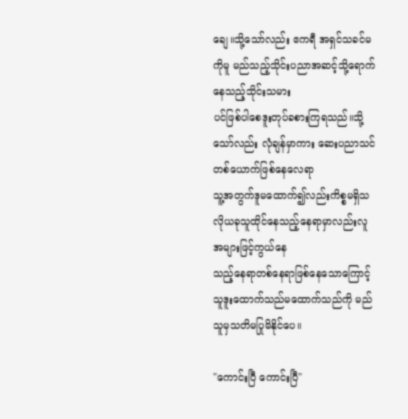ချေ။သို့သော်လည်း ဧကရီ အရှင်သခင်မ ကိုမူ မည်သည့်သိုင်းပညာအဆင့်သို့ရောက်နေသည့်သိုင်းသမား
ပင်ဖြစ်ပါစေဒူးတုပ်ခစားကြရသည်။သို့သော်လည်း လုံချန်မှာကား ဆေးပညာသင်တစ်ယောက်ဖြစ်နေလေရာ
သူ့အတွက်ဒူမထောက်၍လည်းကိစ္စမရှိသလိုယခုသူထိုင်နေသည့်နေရာမှာလည်းလူအများဖြင့်ကွယ်နေ
သည့်နေရာတစ်နေရာဖြစ်နေသောကြောင့်သူဒူးထောက်သည်မထောက်သည်ကို မည်သူမှသတိမပြုမိနိုင်ပေ။

"ကောင်းပြီ ကောင်းပြီ"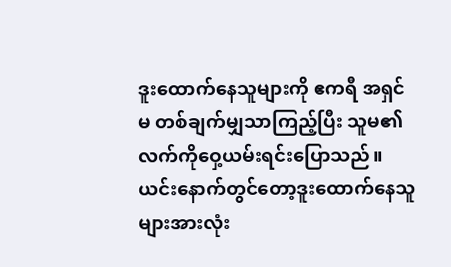ဒူးထောက်နေသူများကို ဧကရီ အရှင်မ တစ်ချက်မျှသာကြည့်ပြီး သူမ၏လက်ကိုဝှေ့ယမ်းရင်းပြောသည်။
ယင်းနောက်တွင်တော့ဒူးထောက်နေသူများအားလုံး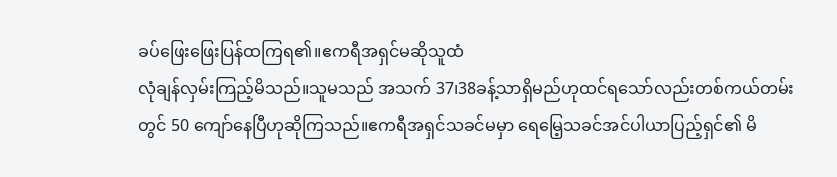ခပ်ဖြေးဖြေးပြန်ထကြရ၏။ဧကရီအရှင်မဆိုသူထံ
လုံချန်လှမ်းကြည့်မိသည်။သူမသည် အသက် 37၊38ခန့်သာရှိမည်ဟုထင်ရသော်လည်းတစ်ကယ်တမ်း
တွင် 50 ကျော်နေပြီဟုဆိုကြသည်။ဧကရီအရှင်သခင်မမှာ ရေမြေ့သခင်အင်ပါယာပြည့်ရှင်၏ မိ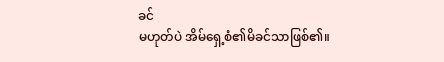ခင်
မဟုတ်ပဲ အိမ်ရှေ့စံ၏မိခင်သာဖြစ်၏။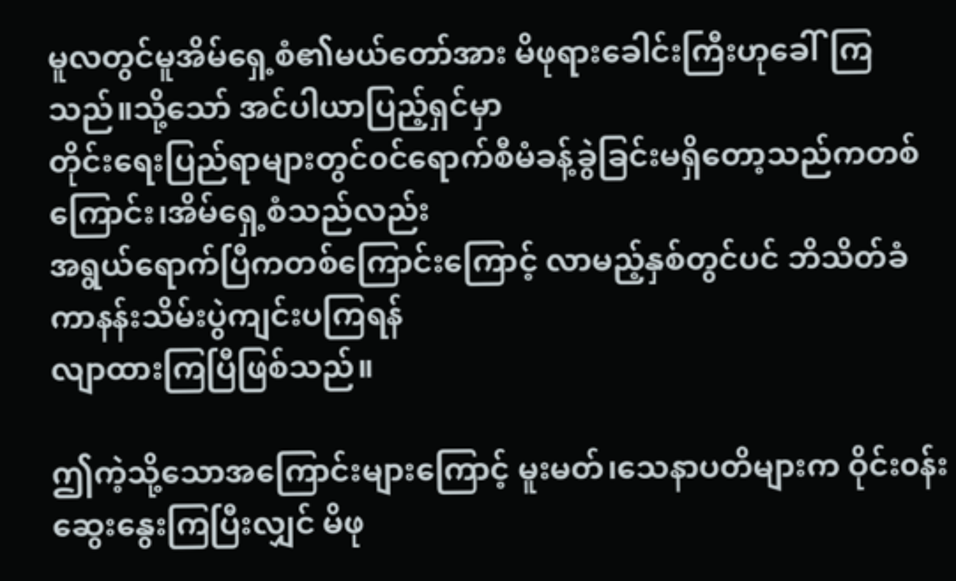မူလတွင်မူအိမ်ရှေ့စံ၏မယ်တော်အား မိဖုရားခေါင်းကြီးဟုခေါ်ကြသည်။သို့သော် အင်ပါယာပြည့်ရှင်မှာ
တိုင်းရေးပြည်ရာများတွင်၀င်ရောက်စီမံခန့်ခွဲခြင်းမရှိတော့သည်ကတစ်ကြောင်း၊အိမ်ရှေ့စံသည်လည်း
အရွယ်ရောက်ပြီကတစ်ကြောင်းကြောင့် လာမည့်နှစ်တွင်ပင် ဘိသိတ်ခံကာနန်းသိမ်းပွဲကျင်းပကြရန်
လျာထားကြပြီဖြစ်သည်။

ဤကဲ့သို့သောအကြောင်းများကြောင့် မူးမတ်၊သေနာပတိများက ဝိုင်း၀န်းဆွေးနွေးကြပြီးလျှင် မိဖု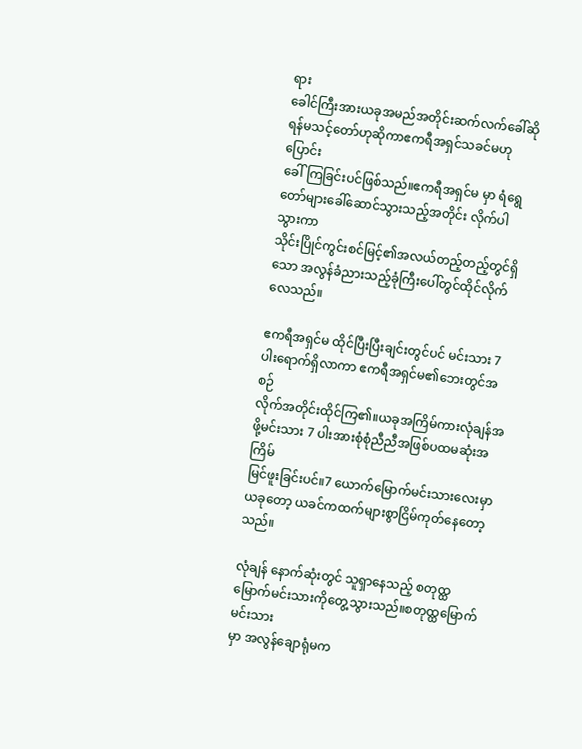ရား
ခေါင်ကြီးအားယခုအမည်အတိုင်းဆက်လက်ခေါ်ဆိုရန်မသင့်တော်ဟုဆိုကာဧကရီအရှင်သခင်မဟုပြောင်း
ခေါ်ကြခြင်းပင်ဖြစ်သည်။ဧကရီအရှင်မ မှာ ရံရွေတော်များခေါ်ဆောင်သွားသည့်အတိုင်း လိုက်ပါသွားကာ
သိုင်းပြိုင်ကွင်းစင်မြင့်၏အလယ်တည့်တည့်တွင်ရှိသော အလွန်ခံညားသည့်ခုံကြီးပေါ်တွင်ထိုင်လိုက်
လေသည်။

ဧကရီအရှင်မ ထိုင်ပြီးပြီးချင်းတွင်ပင် မင်းသား 7 ပါးရောက်ရှိလာကာ ဧကရီအရှင်မ၏ဘေးတွင်အစဉ်
လိုက်အတိုင်းထိုင်ကြ၏။ယခုအကြိမ်ကားလုံချန်အဖို့မင်းသား 7 ပါးအားစုံစုံညီညီအဖြစ်ပထမဆုံးအကြိမ်
မြင်ဖူးခြင်းပင်။7 ယောက်မြောက်မင်းသားလေးမှာယခုတော့ ယခင်ကထက်များစွာငြိမ်ကုတ်နေတော့
သည်။

လုံချန် နောက်ဆုံးတွင် သူရှာနေသည့် စတုထ္ထမြောက်မင်းသားကိုတွေ့သွားသည်။စတုထ္ထမြောက်မင်းသား
မှာ အလွန်ချောရုံမက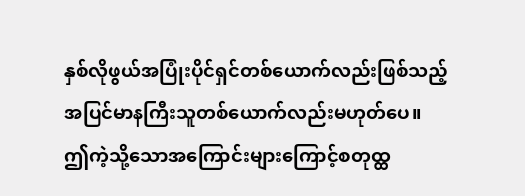နှစ်လိုဖွယ်အပြုံးပိုင်ရှင်တစ်ယောက်လည်းဖြစ်သည့်အပြင်မာနကြီးသူတစ်ယောက်လည်းမဟုတ်ပေ။
ဤကဲ့သို့သောအကြောင်းများကြောင့်စတုထ္ထ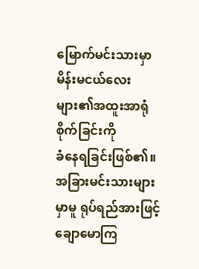မြောက်မင်းသားမှာ မိန်းမငယ်လေးများ၏အထူးအာရုံစိုက်ခြင်းကို
ခံနေရခြင်းဖြစ်၏။အခြားမင်းသားများမှာမူ ရုပ်ရည်အားဖြင့်ချောမောကြ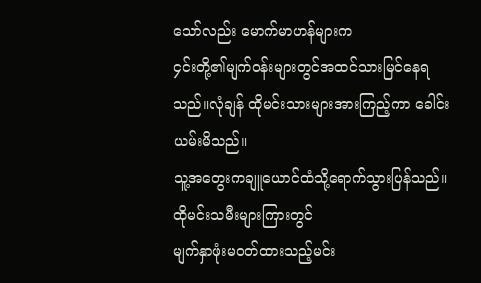သော်လည်း မောက်မာဟန်များက
၄င်းတို့၏မျက်၀န်းများတွင်အထင်သားမြင်နေရသည်။လုံချန် ထိုမင်းသားများအားကြည့်ကာ ခေါင်းယမ်းမိသည်။
သူ့အတွေးကချူယောင်ထံသို့ရောက်သွားပြန်သည်။ထိုမင်းသမီးများကြားတွင်
မျက်နှာဖုံးမ၀တ်ထားသည့်မင်း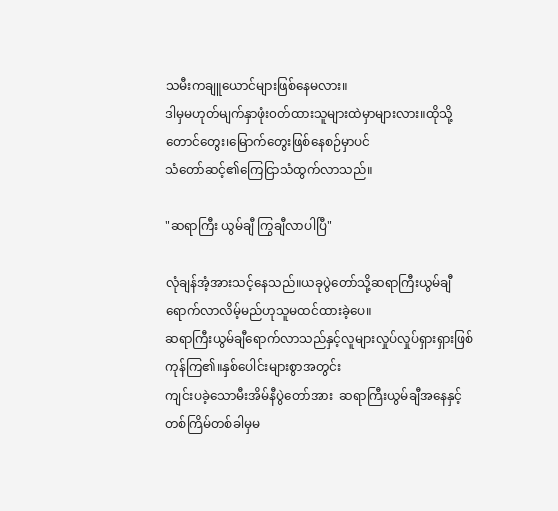သမီးကချူယောင်များဖြစ်နေမလား။
ဒါမှမဟုတ်မျက်နှာဖုံး၀တ်ထားသူများထဲမှာများလား။ထိုသို့တောင်တွေး၊မြောက်တွေးဖြစ်နေစဉ်မှာပင်
သံတော်ဆင့်၏ကြေငြာသံထွက်လာသည်။

"ဆရာကြီး ယွမ်ချီ ကြွချီလာပါပြီ"

လုံချန်အံ့အားသင့်နေသည်။ယခုပွဲတော်သို့ဆရာကြီးယွမ်ချီရောက်လာလိမ့်မည်ဟုသူမထင်ထားခဲ့ပေ။
ဆရာကြီးယွမ်ချီရောက်လာသည်နှင့်လူများလှုပ်လှုပ်ရှားရှားဖြစ်ကုန်ကြ၏။နှစ်ပေါင်းများစွာအတွင်း
ကျင်းပခဲ့သောမီးအိမ်နီပွဲတော်အား  ဆရာကြီးယွမ်ချီအနေနှင့်တစ်ကြိမ်တစ်ခါမှမ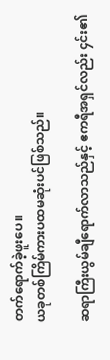တက်ရောက်ခဲ့ဖူးပေ။
ယခုတစ်ကြိမ်ကားပထမဆုံးပင်ဖြစ်သည်။

ဆရာကြီးယွမ်ချီရောက်လာသည်နှင့် ဧကရီအရှင်လည်း ၄င်း၏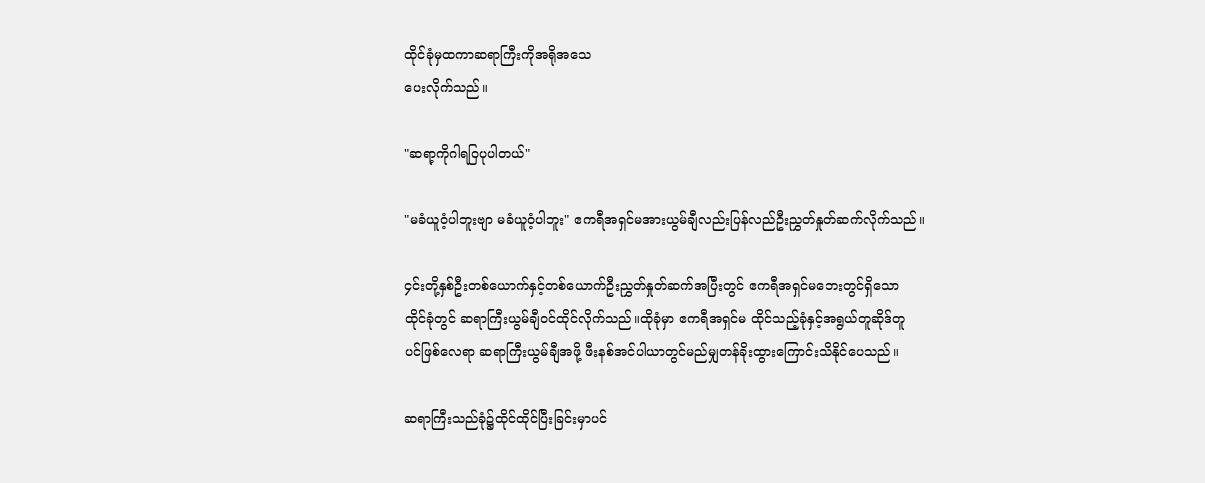ထိုင်ခုံမှထကာဆရာကြီးကိုအရိုအသေ
ပေးလိုက်သည်။

"ဆရာ့ကိုဂါရဝြပုပါတယ်"

"မခံယူဝံ့ပါဘူးဗျာ မခံယူဝံ့ပါဘူး" ဧကရီအရှင်မအားယွမ်ချီလည်းပြန်လည်ဦးညွှတ်နှုတ်ဆက်လိုက်သည်။

၄င်းတို့နှစ်ဦးတစ်ယောက်နှင့်တစ်ယောက်ဦးညွှတ်နှုတ်ဆက်အပြီးတွင် ဧကရီအရှင်မဘေးတွင်ရှိသော
ထိုင်ခုံတွင် ဆရာကြီးယွမ်ချီ၀င်ထိုင်လိုက်သည်။ထိုခုံမှာ ဧကရီအရှင်မ ထိုင်သည့်ခုံနှင့်အရွယ်တူဆိုဒ်တူ
ပင်ဖြစ်လေရာ ဆရာကြီးယွမ်ချီအဖို့ ဖီးနစ်အင်ပါယာတွင်မည်မျှတန်ခိုးထွားကြောင်းသိနိုင်ပေသည်။

ဆရာကြီးသည်ခုံ၌ထိုင်ထိုင်ပြီးခြင်းမှာပင်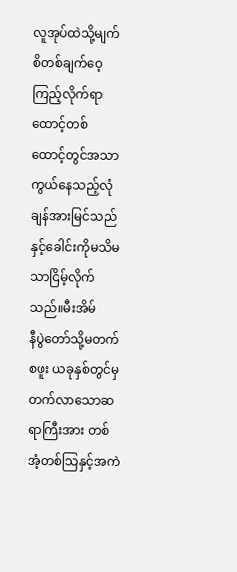လူအုပ်ထဲသို့မျက်စိတစ်ချက်ဝေ့ကြည့်လိုက်ရာ ထောင့်တစ်
ထောင့်တွင်အသာကွယ်နေသည့်လုံချန်အားမြင်သည်နှင့်ခေါင်းကိုမသိမသာငြိမ့်လိုက်သည်။မီးအိမ်
နီပွဲတော်သို့မတက်စဖူး ယခုနှစ်တွင်မှတက်လာသောဆရာကြီးအား တစ်အံ့တစ်သြနှင့်အကဲ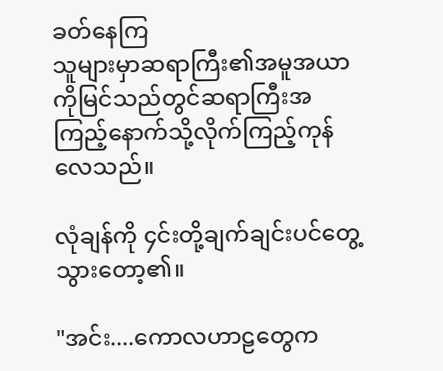ခတ်နေကြ
သူများမှာဆရာကြီး၏အမူအယာကိုမြင်သည်တွင်ဆရာကြီးအကြည့်နောက်သို့လိုက်ကြည့်ကုန်လေသည်။

လုံချန်ကို ၄င်းတို့ချက်ချင်းပင်တွေ့သွားတော့၏။

"အင်း....ကောလဟာဠတွေက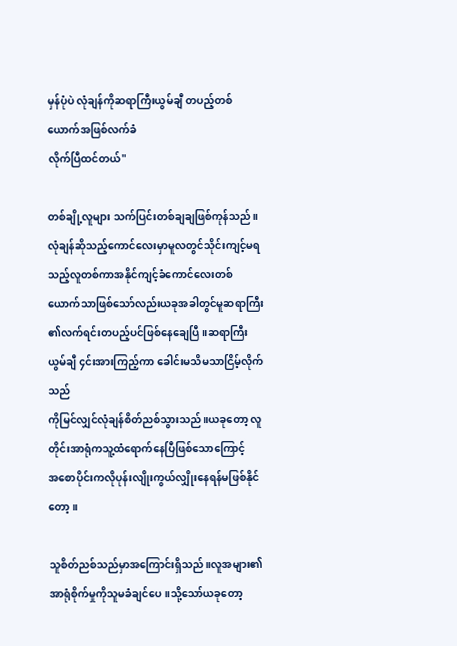မှန်ပုံပဲ လုံချန်ကိုဆရာကြီးယွမ်ချီ တပည့်တစ်ယောက်အဖြစ်လက်ခံ
လိုက်ပြီထင်တယ်"

တစ်ချို့လူများ သက်ပြင်းတစ်ချချဖြစ်ကုန်သည်။လုံချန်ဆိုသည့်ကောင်လေးမှာမူလတွင်သိုင်းကျင့်မရ
သည့်လူတစ်ကာအနိုင်ကျင့်ခံကောင်လေးတစ်ယောက်သာဖြစ်သော်လည်းယခုအခါတွင်မူဆရာကြီး
၏လက်ရင်းတပည့်ပင်ဖြစ်နေချေပြီ။ဆရာကြီးယွမ်ချီ ၄င်းအားကြည့်ကာ ခေါင်းမသိမသာငြိမ့်လိုက်သည်
ကိုမြင်လျှင်လုံချန်စိတ်ညစ်သွားသည်။ယခုတော့ လူတိုင်းအာရုံကသူ့ထံရောက်နေပြီဖြစ်သောကြောင့်
အစောပိုင်းကလိုပုန်းလျိုးကွယ်လျှိုးနေရန်မဖြစ်နိုင်တော့။

သူစိတ်ညစ်သည်မှာအကြောင်းရှိသည်။လူအများ၏အာရုံစိုက်မှုကိုသူမခံချင်ပေ။သို့သော်ယခုတော့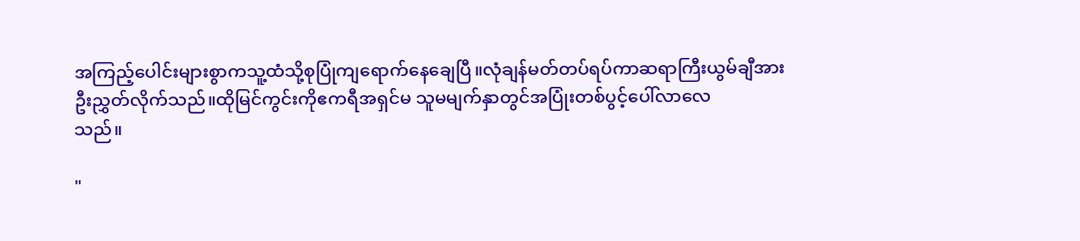အကြည့်ပေါင်းများစွာကသူ့ထံသို့စုပြုံကျရောက်နေချေပြီ။လုံချန်မတ်တပ်ရပ်ကာဆရာကြီးယွမ်ချီအား
ဦးညွှတ်လိုက်သည်။ထိုမြင်ကွင်းကိုဧကရီအရှင်မ သူမမျက်နှာတွင်အပြုံးတစ်ပွင့်ပေါ်လာလေ
သည်။

"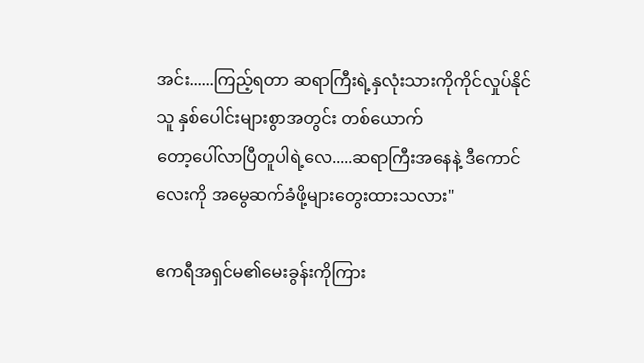အင်း......ကြည့်ရတာ ဆရာကြီးရဲ့နှလုံးသားကိုကိုင်လှုပ်နိုင်သူ နှစ်ပေါင်းများစွာအတွင်း တစ်ယောက်
တော့ပေါ်လာပြီတူပါရဲ့လေ.....ဆရာကြီးအနေနဲ့ ဒီကောင်လေးကို အမွေဆက်ခံဖို့များတွေးထားသလား"

ဧကရီအရှင်မ၏မေးခွန်းကိုကြား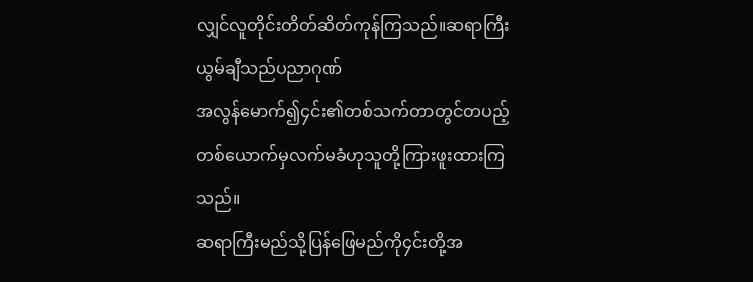လျှင်လူတိုင်းတိတ်ဆိတ်ကုန်ကြသည်။ဆရာကြီးယွမ်ချီသည်ပညာဂုဏ်
အလွန်မောက်၍၄င်း၏တစ်သက်တာတွင်တပည့်တစ်ယောက်မှလက်မခံဟုသူတို့ကြားဖူးထားကြသည်။
ဆရာကြီးမည်သို့ပြန်ဖြေမည်ကို၄င်းတို့အ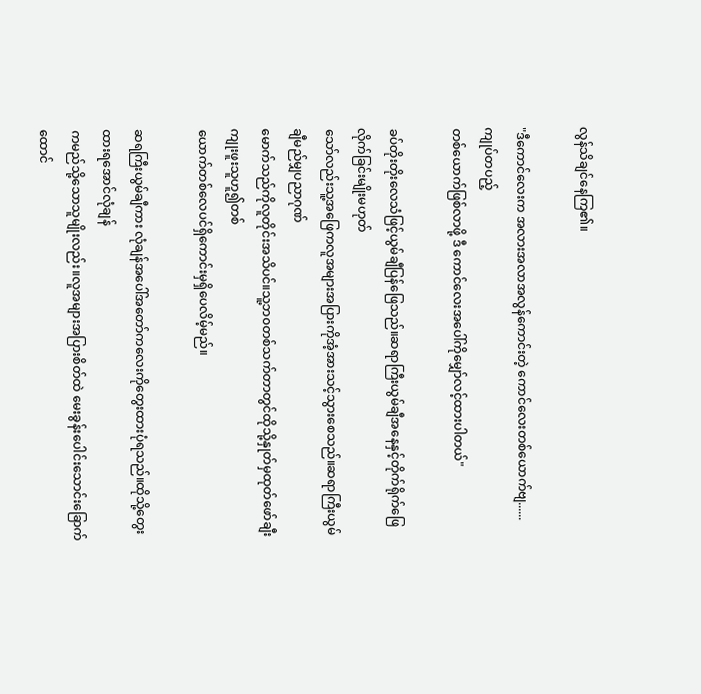လွန်သိချင်နေကြ၏။

"ဒီကောင်လေးက အလားအလာအလွန်ကောင်းတဲ့ ကောင်လေးတစ်ယောက်ဗျ......ကျုပ်တပည့်
တစ်ယောက်ဖြစ်လာဖို့ ဒီ ကောင်လေးအပေါ်ကိုမျှော်လင့်ထားပါတယ်"

ခပ်တိုးတိုးလေသံဖြင့်ယွမ်ချီပြန်ဖြေသည်။ဆရာကြီးယွမ်ချီအနေနှင့်တိုက်ရိုက်ဖြေလိုက်ခြင်းမျိုးမဟုတ်
သော်လည်းသူ့အဖြေကလူအများအပြားကိုအံ့အားသင့်သွားစေသည်။ဆရာကြီးယွမ်ချီမည်မျှပညာဂုဏ်
မောက်သည်ကိုလူတိုင်းအသိပင်။သူ့ဘ၀တစ်သက်တာတွင်ထိုသို့နှုတ်မှထုတ်ဖော်ချီးကျုးဖူးသူဟူ၍တစ်
ယောက်တစ်လေပင်ရှိကောင်းမှရှိပေလိမ့်မည်။

ဆရကြီးယွမ်ချီကား လုံချန်အပေါ်အတော်ကလေးကိုတွေးထားပုံရသည်။ထိုသို့တွေးထားရအောင်လုံချန်
ကမည်သို့သောသူမျိုးလည်း။လူအများအပြားစိတ်ထဲ မေးခွန်းပေါင်းသောင်းခြောက်ထောင်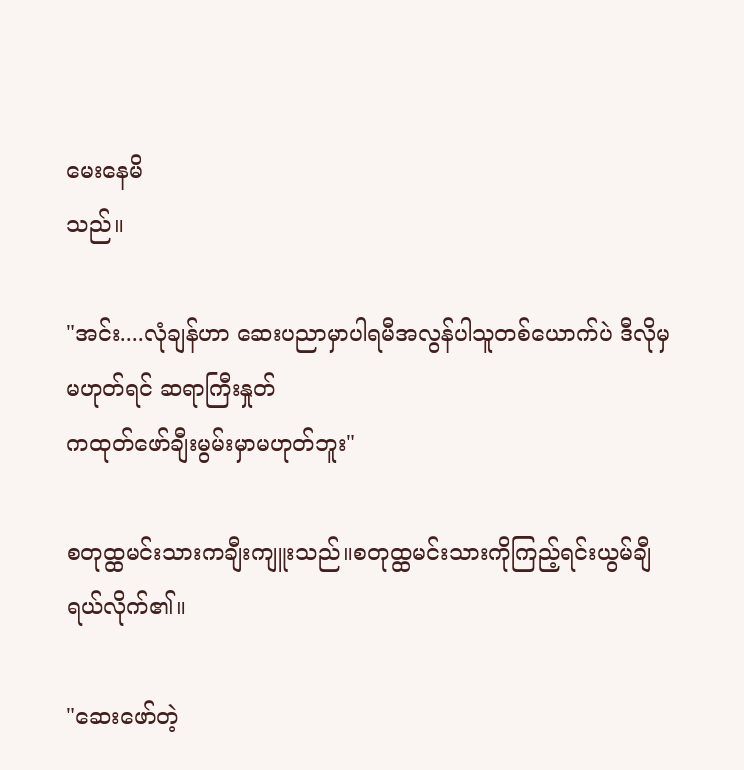မေးနေမိ
သည်။

"အင်း....လုံချန်ဟာ ဆေးပညာမှာပါရမီအလွန်ပါသူတစ်ယောက်ပဲ ဒီလိုမှမဟုတ်ရင် ဆရာကြီးနှုတ်
ကထုတ်ဖော်ချီးမွမ်းမှာမဟုတ်ဘူး"

စတုထ္ထမင်းသားကချီးကျူးသည်။စတုထ္ထမင်းသားကိုကြည့်ရင်းယွမ်ချီရယ်လိုက်၏။

"ဆေးဖော်တဲ့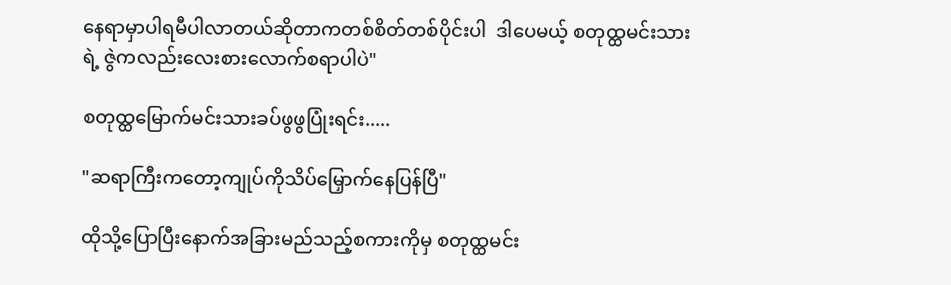နေရာမှာပါရမီပါလာတယ်ဆိုတာကတစ်စိတ်တစ်ပိုင်းပါ  ဒါပေမယ့် စတုထ္ထမင်းသား
ရဲ့ ဇွဲကလည်းလေးစားလောက်စရာပါပဲ"

စတုထ္ထမြောက်မင်းသားခပ်ဖွဖွပြုံးရင်း.....

"ဆရာကြီးကတော့ကျုပ်ကိုသိပ်မြှောက်နေပြန်ပြီ"

ထိုသို့ပြောပြီးနောက်အခြားမည်သည့်စကားကိုမှ စတုထ္ထမင်း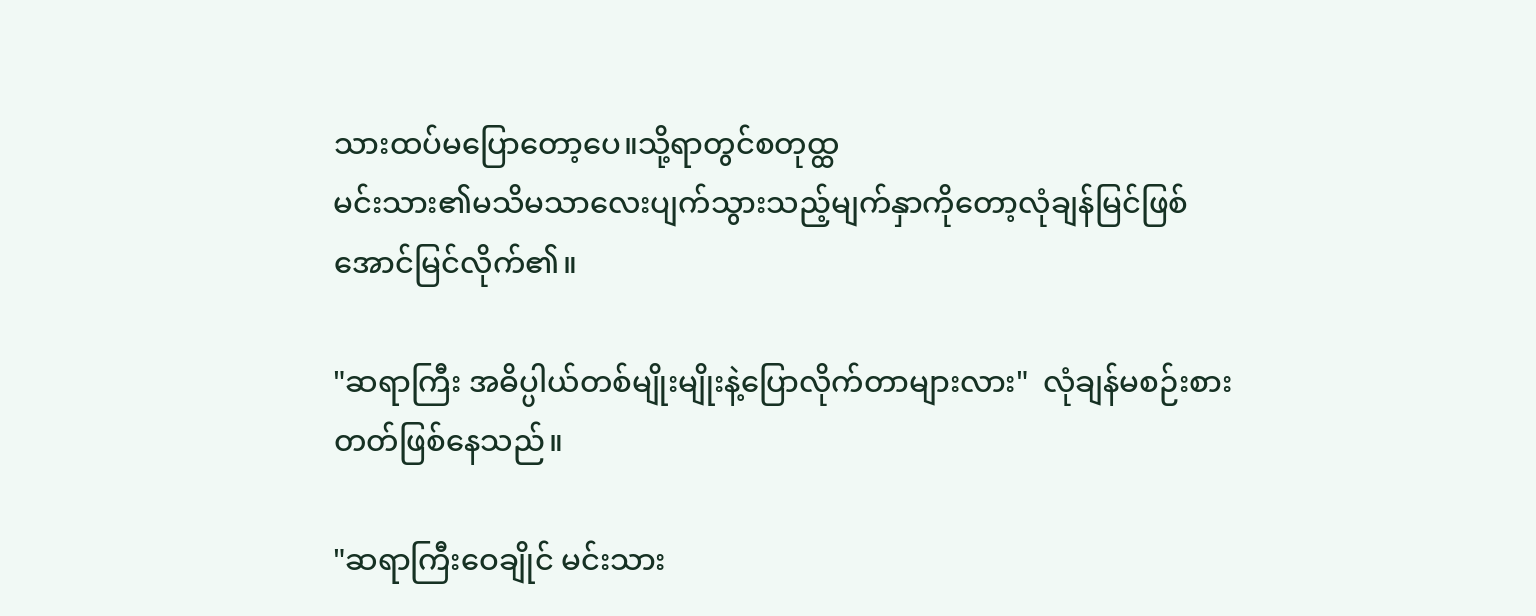သားထပ်မပြောတော့ပေ။သို့ရာတွင်စတုထ္ထ
မင်းသား၏မသိမသာလေးပျက်သွားသည့်မျက်နှာကိုတော့လုံချန်မြင်ဖြစ်အောင်မြင်လိုက်၏။

"ဆရာကြီး အဓိပ္ပါယ်တစ်မျိုးမျိုးနဲ့ပြောလိုက်တာများလား"  လုံချန်မစဉ်းစားတတ်ဖြစ်နေသည်။

"ဆရာကြီးဝေချိုင် မင်းသား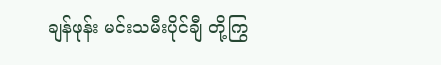ချန်ဖုန်း မင်းသမီးပိုင်ချီ တို့ကြွ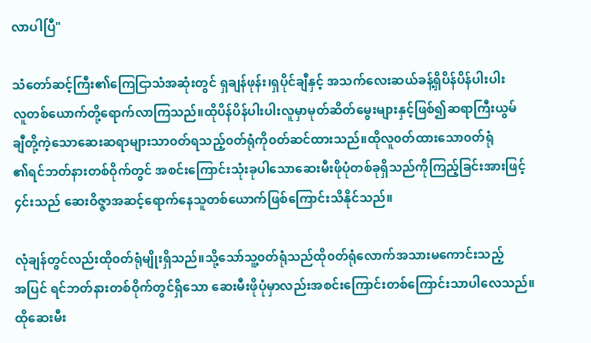လာပါပြီ"

သံတော်ဆင့်ကြီး၏ကြေငြာသံအဆုံးတွင် ရှချန်ဖုန်း၊ရှပိုင်ချီနှင့် အသက်လေးဆယ်ခန့်ရှိပိန်ပိန်ပါးပါး
လူတစ်ယောက်တို့ရောက်လာကြသည်။ထိုပိန်ပိန်ပါးပါးလူမှာမုတ်ဆိတ်မွေးများနှင့်ဖြစ်၍ဆရာကြီးယွမ်
ချီတို့ကဲ့သောဆေးဆရာများသာ၀တ်ရသည့်၀တ်ရုံကို၀တ်ဆင်ထားသည်။ထိုလူ၀တ်ထားသော၀တ်ရုံ
၏ရင်ဘတ်နားတစ်ဝိုက်တွင် အစင်းကြောင်းသုံးခုပါသောဆေးမီးဖိုပုံတစ်ခုရှိသည်ကိုကြည့်ခြင်းအားဖြင့်
၄င်းသည် ဆေးဝိဇ္ဇာအဆင့်ရောက်နေသူတစ်ယောက်ဖြစ်ကြောင်းသိနိုင်သည်။

လုံချန်တွင်လည်းထို၀တ်ရုံမျိုးရှိသည်။သို့သော်သူ့၀တ်ရုံသည်ထို၀တ်ရုံလောက်အသားမကောင်းသည့်
အပြင် ရင်ဘတ်နားတစ်ဝိုက်တွင်ရှိသော ဆေးမီးဖိုပုံမှာလည်းအစင်းကြောင်းတစ်ကြောင်းသာပါလေသည်။
ထိုဆေးမီး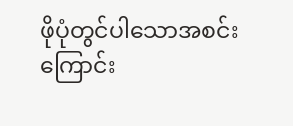ဖိုပုံတွင်ပါသောအစင်းကြောင်း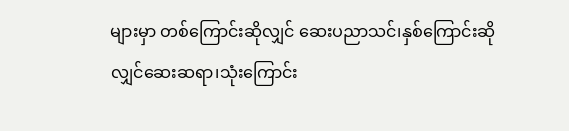များမှာ တစ်ကြောင်းဆိုလျှင် ဆေးပညာသင်၊နှစ်ကြောင်းဆို
လျှင်ဆေးဆရာ၊သုံးကြောင်း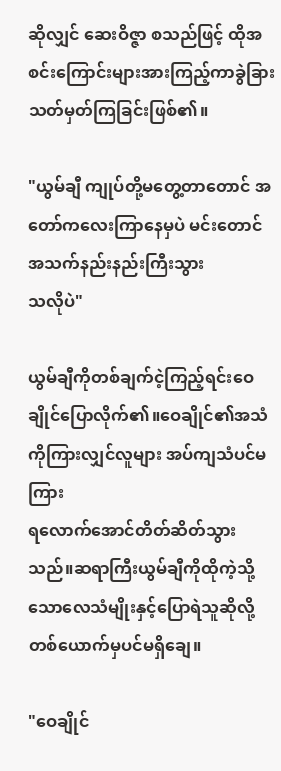ဆိုလျှင် ဆေးဝိဇ္ဇာ စသည်ဖြင့် ထိုအစင်းကြောင်းများအားကြည့်ကာခွဲခြား
သတ်မှတ်ကြခြင်းဖြစ်၏။

"ယွမ်ချီ ကျုပ်တို့မတွေ့တာတောင် အတော်ကလေးကြာနေမှပဲ မင်းတောင်အသက်နည်းနည်းကြီးသွား
သလိုပဲ"

ယွမ်ချီကိုတစ်ချက်ငဲ့ကြည့်ရင်းဝေချိုင်ပြောလိုက်၏။ဝေချိုင်၏အသံကိုကြားလျှင်လူများ အပ်ကျသံပင်မကြား
ရလောက်အောင်တိတ်ဆိတ်သွားသည်။ဆရာကြီးယွမ်ချီကိုထိုကဲ့သို့သောလေသံမျိုးနှင့်ပြောရဲသူဆိုလို့
တစ်ယောက်မှပင်မရှိချေ။

"ဝေချိုင်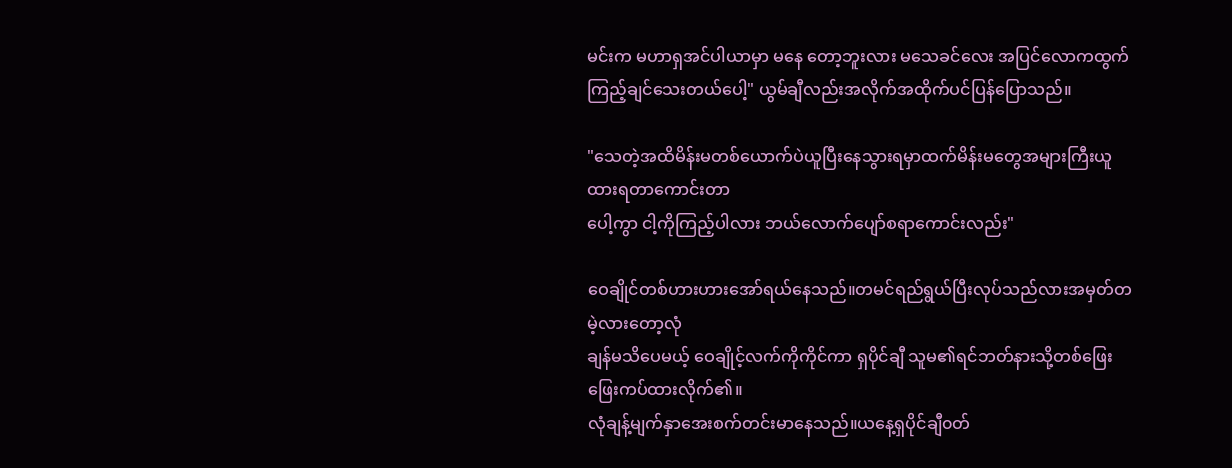မင်းက မဟာရှအင်ပါယာမှာ မနေ တော့ဘူးလား မသေခင်လေး အပြင်လောကထွက်
ကြည့်ချင်သေးတယ်ပေါ့" ယွမ်ချီလည်းအလိုက်အထိုက်ပင်ပြန်ပြောသည်။

"သေတဲ့အထိမိန်းမတစ်ယောက်ပဲယူပြီးနေသွားရမှာထက်မိန်းမတွေအများကြီးယူထားရတာကောင်းတာ
ပေါ့ကွာ ငါ့ကိုကြည့်ပါလား ဘယ်လောက်ပျော်စရာကောင်းလည်း"

ဝေချိုင်တစ်ဟားဟားအော်ရယ်နေသည်။တမင်ရည်ရွယ်ပြီးလုပ်သည်လားအမှတ်တမဲ့လားတော့လုံ
ချန်မသိပေမယ့် ဝေချိုင့်လက်ကိုကိုင်ကာ ရှပိုင်ချီ သူမ၏ရင်ဘတ်နားသို့တစ်ဖြေးဖြေးကပ်ထားလိုက်၏။
လုံချန့်မျက်နှာအေးစက်တင်းမာနေသည်။ယနေ့ရှပိုင်ချီ၀တ်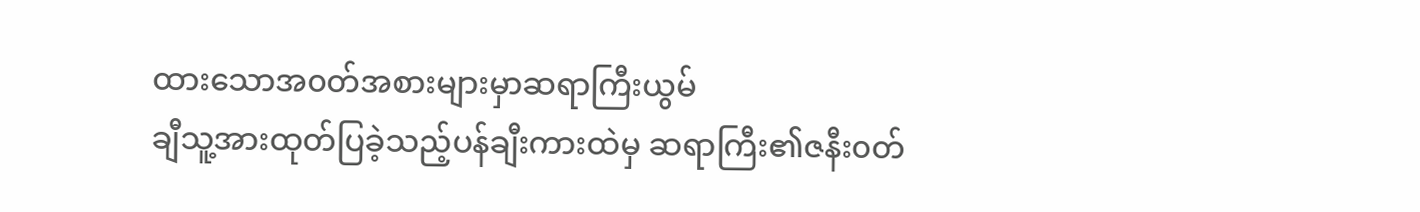ထားသောအ၀တ်အစားများမှာဆရာကြီးယွမ်
ချီသူ့အားထုတ်ပြခဲ့သည့်ပန်ချီးကားထဲမှ ဆရာကြီး၏ဇနီး၀တ်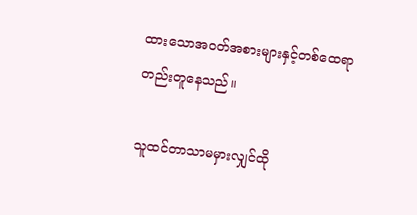ထားသောအ၀တ်အစားများနှင့်တစ်ထေရာ
တည်းတူနေသည်။

သူထင်တာသာမမှားလျှင်ထို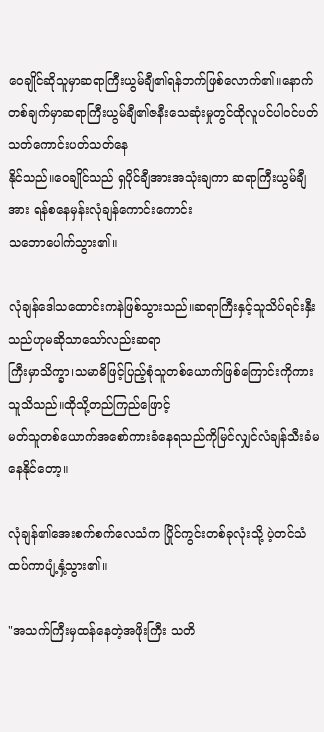ဝေချိုင်ဆိုသူမှာဆရာကြီးယွမ်ချီ၏ရန်ဘက်ဖြစ်လောက်၏။နောက်
တစ်ချက်မှာဆရာကြီးယွမ်ချီ၏ဇနီးသေဆုံးမှုတွင်ထိုလူပင်ပါ၀င်ပတ်သတ်ကောင်းပတ်သတ်နေ
နိုင်သည်။ဝေချိုင်သည် ရှပိုင်ချီအားအသုံးချကာ ဆရာကြီးယွမ်ချီအား ရန်စနေမှန်းလုံချန်ကောင်းကောင်း
သဘောပေါက်သွား၏။

လုံချန်ဒေါသထောင်းကနဲဖြစ်သွားသည်။ဆရာကြီးနှင့်သူသိပ်ရင်းနှီးသည်ဟုမဆိုသာသော်လည်းဆရာ
ကြီးမှာသိက္ခာ၊သမာဓိဖြင့်ပြည့်စုံသူတစ်ယောက်ဖြစ်ကြောင်းကိုကားသူသိသည်။ထိုသို့တည်ကြည်ဖြောင့်
မတ်သူတစ်ယောက်အစော်ကားခံနေရသည်ကိုမြင်လျှင်လံချန်သီးခံမနေနိုင်တော့။

လုံချန်၏အေးစက်စက်လေသံက ပြိုင်ကွင်းတစ်ခုလုံးသို့ ပဲ့တင်သံထပ်ကာပျံ့နှံ့သွား၏။

"အသက်ကြီးမှထန်နေတဲ့အဖိုးကြီး သတိ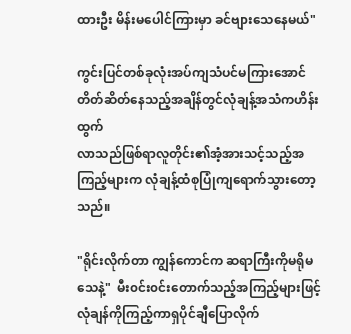ထားဦး မိန်းမပေါင်ကြားမှာ ခင်ဗျားသေနေမယ်"

ကွင်းပြင်တစ်ခုလုံးအပ်ကျသံပင်မကြားအောင်တိတ်ဆိတ်နေသည့်အချိန်တွင်လုံချန့်အသံကဟိန်းထွက်
လာသည်ဖြစ်ရာလူတိုင်း၏အံ့အားသင့်သည့်အကြည့်များက လုံချန့်ထံစုပြုံကျရောက်သွားတော့သည်။

"ရိုင်းလိုက်တာ ကျွန်ကောင်က ဆရာကြီးကိုမရိုမသေနဲ့"  မီး၀င်း၀င်းတောက်သည့်အကြည့်များဖြင့်
လုံချန်ကိုကြည့်ကာရှပိုင်ချီပြောလိုက်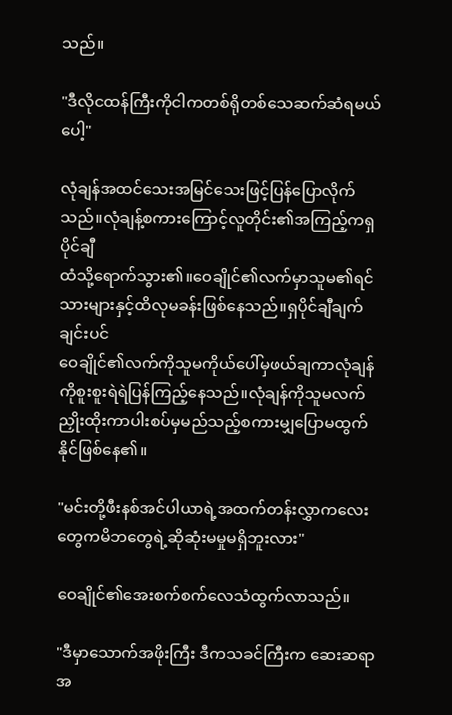သည်။

"ဒီလိုငထန်ကြီးကိုငါကတစ်ရိုတစ်သေဆက်ဆံရမယ်ပေါ့"

လုံချန်အထင်သေးအမြင်သေးဖြင့်ပြန်ပြောလိုက်သည်။လုံချန့်စကားကြောင့်လူတိုင်း၏အကြည့်ကရှပိုင်ချီ
ထံသို့ရောက်သွား၏။ဝေချိုင်၏လက်မှာသူမ၏ရင်သားများနှင့်ထိလုမခန်းဖြစ်နေသည်။ရှပိုင်ချီချက်ချင်းပင်
ဝေချိုင်၏လက်ကိုသူမကိုယ်ပေါ်မှဖယ်ချကာလုံချန်ကိုစူးစူးရဲရဲပြန်ကြည့်နေသည်။လုံချန်ကိုသူမလက်
ညှိုးထိုးကာပါးစပ်မှမည်သည့်စကားမျှပြောမထွက်နိုင်ဖြစ်နေ၏။

"မင်းတို့ဖီးနစ်အင်ပါယာရဲ့အထက်တန်းလွှာကလေးတွေကမိဘတွေရဲ့ဆိုဆုံးမမှုမရှိဘူးလား"

ဝေချိုင်၏အေးစက်စက်လေသံထွက်လာသည်။

"ဒီမှာသောက်အဖိုးကြီး ဒီကသခင်ကြီးက ဆေးဆရာအ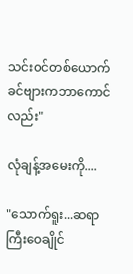သင်း၀င်တစ်ယောက် ခင်ဗျားကဘာကောင်လည်း"

လုံချန့်အမေးကို....

"သောက်ရူး...ဆရာကြီးဝေချိုင်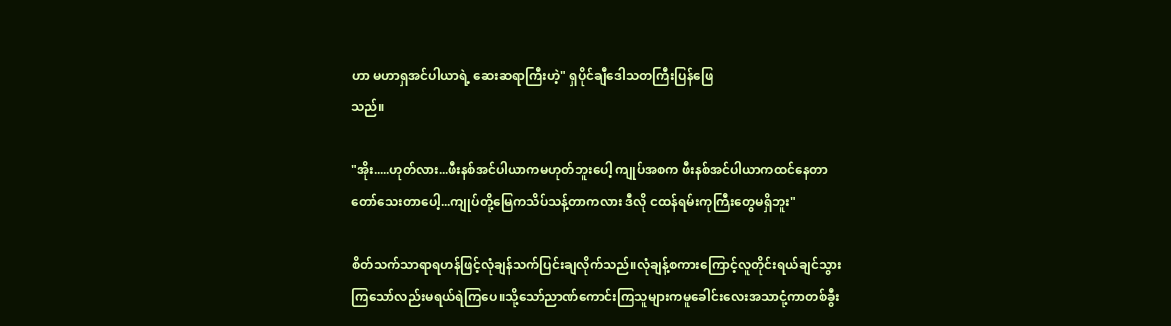ဟာ မဟာရှအင်ပါယာရဲ့ ဆေးဆရာကြီးဟဲ့" ရှပိုင်ချီဒေါသတကြီးပြန်ဖြေ
သည်။

"အိုး.....ဟုတ်လား...ဖီးနစ်အင်ပါယာကမဟုတ်ဘူးပေါ့ ကျုပ်အစက ဖီးနစ်အင်ပါယာကထင်နေတာ
တော်သေးတာပေါ့...ကျုပ်တို့မြေကသိပ်သန့်တာကလား ဒီလို ငထန်ရမ်းကုကြီးတွေမရှိဘူး"

စိတ်သက်သာရာရဟန်ဖြင့်လုံချန်သက်ပြင်းချလိုက်သည်။လုံချန့်စကားကြောင့်လူတိုင်းရယ်ချင်သွား
ကြသော်လည်းမရယ်ရဲကြပေ။သို့သော်ညာဏ်ကောင်းကြသူများကမူခေါင်းလေးအသာငုံ့ကာတစ်ခွီး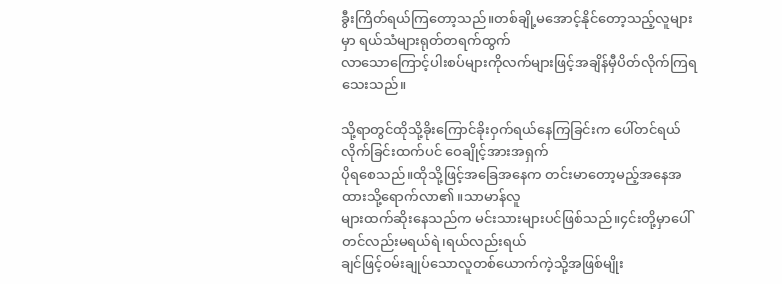ခွီးကြိတ်ရယ်ကြတော့သည်။တစ်ချို့မအောင့်နိုင်တော့သည့်လူများမှာ ရယ်သံများရုတ်တရက်ထွက်
လာသောကြောင့်ပါးစပ်များကိုလက်များဖြင့်အချိန်မှီပိတ်လိုက်ကြရသေးသည်။

သို့ရာတွင်ထိုသို့ခိုးကြောင်ခိုးဝှက်ရယ်နေကြခြင်းက ပေါ်တင်ရယ်လိုက်ခြင်းထက်ပင် ဝေချိုင့်အားအရှက်
ပိုရစေသည်။ထိုသို့ဖြင့်အခြေအနေက တင်းမာတော့မည့်အနေအထားသို့ရောက်လာ၏။သာမာန်လူ
များထက်ဆိုးနေသည်က မင်းသားများပင်ဖြစ်သည်။၄င်းတို့မှာပေါ်တင်လည်းမရယ်ရဲ၊ရယ်လည်းရယ်
ချင်ဖြင့်၀မ်းချုပ်သောလူတစ်ယောက်ကဲ့သို့အဖြစ်မျိုး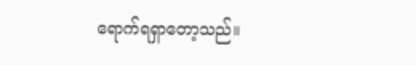ရောက်ရရှာတော့သည်။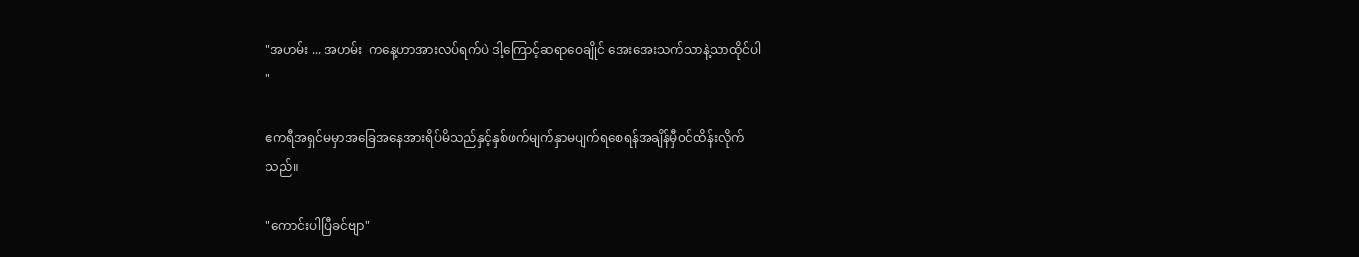"အဟမ်း ... အဟမ်း  ကနေ့ဟာအားလပ်ရက်ပဲ ဒါ့ကြောင့်ဆရာဝေချိုင် အေးအေးသက်သာနဲ့သာထိုင်ပါ
"

ဧကရီအရှင်မမှာအခြေအနေအားရိပ်မိသည်နှင့်နှစ်ဖက်မျက်နှာမပျက်ရစေရန်အချိန်မှီ၀င်ထိန်းလိုက်
သည်။

"ကောင်းပါပြီခင်ဗျာ"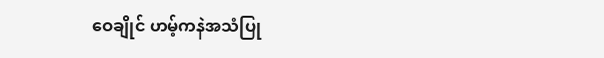ဝေချိုင် ဟမ့်ကနဲအသံပြု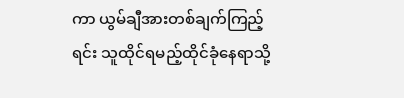ကာ ယွမ်ချီအားတစ်ချက်ကြည့်ရင်း သူထိုင်ရမည့်ထိုင်ခုံနေရာသို့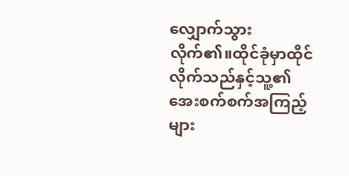လျှောက်သွား
လိုက်၏။ထိုင်ခုံမှာထိုင်လိုက်သည်နှင့်သူ့၏အေးစက်စက်အကြည့်များ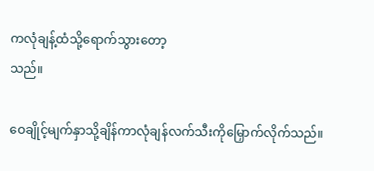ကလုံချန့်ထံသို့ရောက်သွားတော့
သည်။

ဝေချိုင့်မျက်နှာသို့ချိန်ကာလုံချန်လက်သီးကိုမြှောက်လိုက်သည်။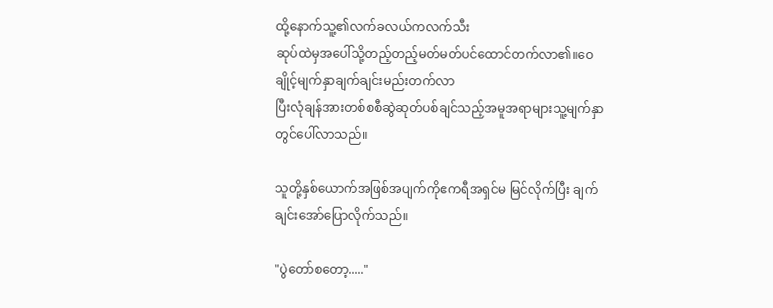ထို့နောက်သူ့၏လက်ခလယ်ကလက်သီး
ဆုပ်ထဲမှအပေါ်သို့တည့်တည့်မတ်မတ်ပင်ထောင်တက်လာ၏။ဝေချိုင့်မျက်နှာချက်ချင်းမည်းတက်လာ
ပြီးလုံချန်အားတစ်စစီဆွဲဆုတ်ပစ်ချင်သည့်အမူအရာများသူ့မျက်နှာတွင်ပေါ်လာသည်။

သူတို့နှစ်ယောက်အဖြစ်အပျက်ကိုဧကရီအရှင်မ မြင်လိုက်ပြီး ချက်ချင်းအော်ပြောလိုက်သည်။

"ပွဲတော်စတော့....."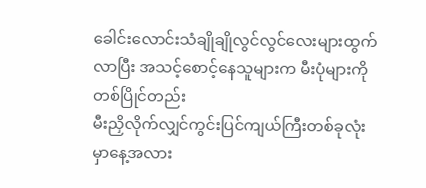ခေါင်းလောင်းသံချိုချိုလွင်လွင်လေးများထွက်လာပြီး အသင့်စောင့်နေသူများက မီးပုံများကိုတစ်ပြိုင်တည်း
မီးညှိလိုက်လျှင်ကွင်းပြင်ကျယ်ကြီးတစ်ခုလုံးမှာနေ့အလား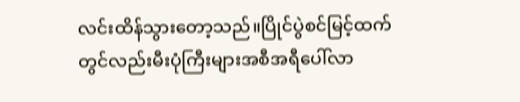လင်းထိန်သွားတော့သည်။ပြိုင်ပွဲစင်မြင့်ထက်
တွင်လည်းမီးပုံကြီးများအစီအရီပေါ်လာ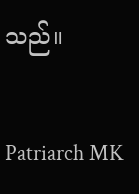သည်။

Patriarch MK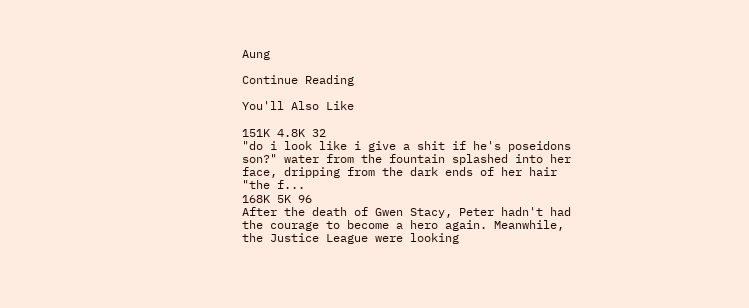Aung

Continue Reading

You'll Also Like

151K 4.8K 32
"do i look like i give a shit if he's poseidons son?" water from the fountain splashed into her face, dripping from the dark ends of her hair "the f...
168K 5K 96
After the death of Gwen Stacy, Peter hadn't had the courage to become a hero again. Meanwhile, the Justice League were looking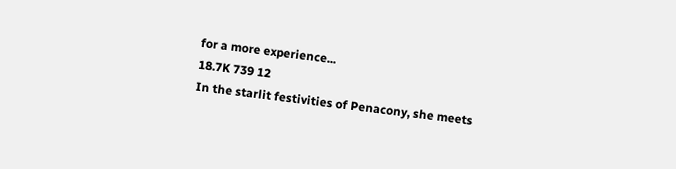for a more experience...
18.7K 739 12
In the starlit festivities of Penacony, she meets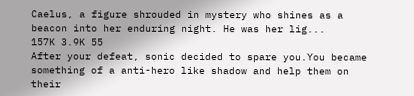Caelus, a figure shrouded in mystery who shines as a beacon into her enduring night. He was her lig...
157K 3.9K 55
After your defeat, sonic decided to spare you.You became something of a anti-hero like shadow and help them on their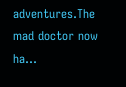adventures.The mad doctor now ha...